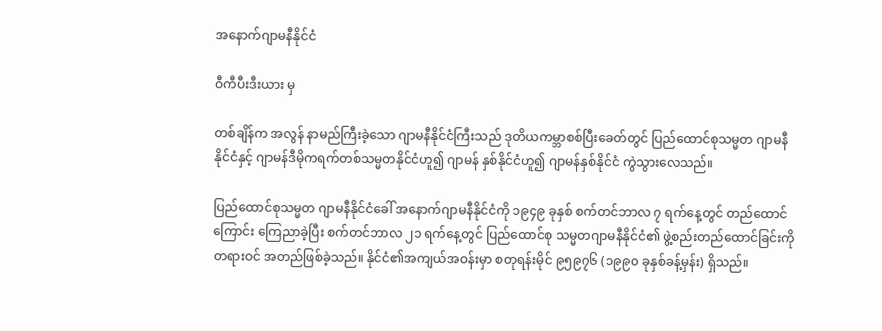အနောက်ဂျာမနီနိုင်ငံ

ဝီကီပီးဒီးယား မှ

တစ်ချိန်က အလွန် နာမည်ကြီးခဲ့သော ဂျာမနီနိုင်ငံကြီးသည် ဒုတိယကမ္ဘာစစ်ပြီးခေတ်တွင် ပြည်ထောင်စုသမ္မတ ဂျာမနီနိုင်ငံနှင့် ဂျာမန်ဒီမိုကရက်တစ်သမ္မတနိုင်ငံဟူ၍ ဂျာမန် နှစ်နိုင်ငံဟူ၍ ဂျာမန်နှစ်နိုင်ငံ ကွဲသွားလေသည်။

ပြည်ထောင်စုသမ္မတ ဂျာမနီနိုင်ငံခေါ် အနောက်ဂျာမနီနိုင်ငံကို ၁၉၄၉ ခုနှစ် စက်တင်ဘာလ ၇ ရက်နေ့တွင် တည်ထောင်ကြောင်း ကြေညာခဲ့ပြီး စက်တင်ဘာလ ၂၁ ရက်နေ့တွင် ပြည်ထောင်စု သမ္မတဂျာမနီနိုင်ငံ၏ ဖွဲ့စည်းတည်ထောင်ခြင်းကို တရားဝင် အတည်ဖြစ်ခဲ့သည်။ နိုင်ငံ၏အကျယ်အဝန်းမှာ စတုရန်းမိုင် ၉၅၉၇၆ (၁၉၉၀ ခုနှစ်ခန့်မှန်း) ရှိသည်။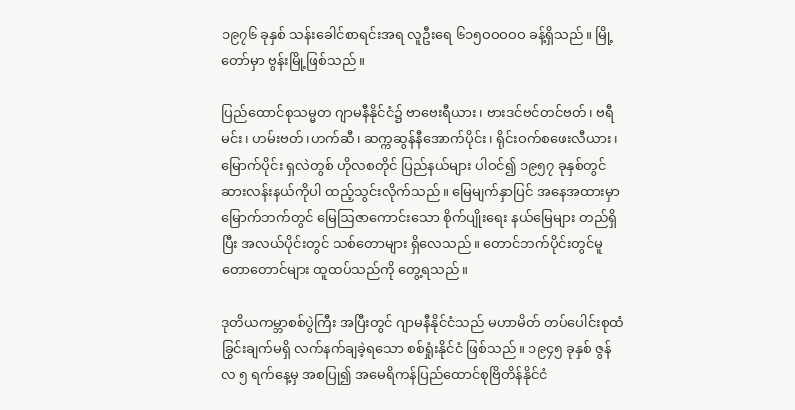၁၉၇၆ ခုနှစ် သန်းခေါင်စာရင်းအရ လူဦးရေ ၆၁၅ဝဝဝဝဝ ခန့်ရှိသည်။ မြို့တော်မှာ ဗွန်းမြို့ဖြစ်သည်။

ပြည်ထောင်စုသမ္မတ ဂျာမနီနိုင်ငံ၌ ဗာဗေးရီယား၊ ဗားဒင်ဗင်တင်ဗတ်၊ ဗရီမင်း၊ ဟမ်းဗတ်၊ဟက်ဆီ၊ ဆက္ကဆွန်နီအောက်ပိုင်း၊ ရိုင်းဝက်စဖေးလီယား၊ မြောက်ပိုင်း ရှလဲတွစ် ဟိုလစတိုင် ပြည်နယ်များ ပါဝင်၍ ၁၉၅၇ ခုနှစ်တွင် ဆားလန်းနယ်ကိုပါ ထည့်သွင်းလိုက်သည်။ မြေမျက်နှာပြင် အနေအထားမှာ မြောက်ဘက်တွင် မြေဩဇာကောင်းသော စိုက်ပျိုးရေး နယ်မြေများ တည်ရှိပြီး အလယ်ပိုင်းတွင် သစ်တောများ ရှိလေသည်။ တောင်ဘက်ပိုင်းတွင်မူ တောတောင်များ ထူထပ်သည်ကို တွေ့ရသည်။

ဒုတိယကမ္ဘာစစ်ပွဲကြီး အပြီးတွင် ဂျာမနီနိုင်ငံသည် မဟာမိတ် တပ်ပေါင်းစုထံ ခြွင်းချက်မရှိ လက်နက်ချခဲ့ရသော စစ်ရှုံးနိုင်ငံ ဖြစ်သည်။ ၁၉၄၅ ခုနှစ် ဇွန်လ ၅ ရက်နေ့မှ အစပြု၍ အမေရိကန်ပြည်ထောင်စုဗြိတိန်နိုင်ငံ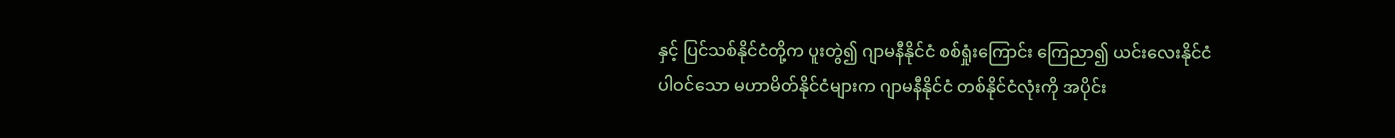နှင့် ပြင်သစ်နိုင်ငံတို့က ပူးတွဲ၍ ဂျာမနီနိုင်ငံ စစ်ရှုံးကြောင်း ကြေညာ၍ ယင်းလေးနိုင်ငံ ပါဝင်သော မဟာမိတ်နိုင်ငံများက ဂျာမနီနိုင်ငံ တစ်နိုင်ငံလုံးကို အပိုင်း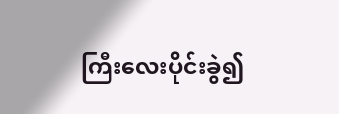ကြီးလေးပိုင်းခွဲ၍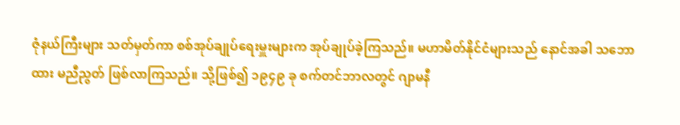ဇုံနယ်ကြီးများ သတ်မှတ်ကာ စစ်အုပ်ချုပ်ရေးမှူးများက အုပ်ချုပ်ခဲ့ကြသည်။ မဟာမိတ်နိုင်ငံများသည် နောင်အခါ သဘောထား မညီညွတ် ဖြစ်လာကြသည်။ သို့ဖြစ်၍ ၁၉၄၉ ခု စက်တင်ဘာလတွင် ဂျာမနီ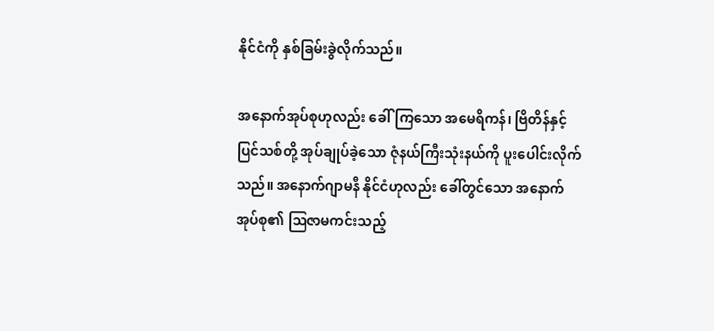နိုင်ငံကို နှစ်ခြမ်းခွဲလိုက်သည်။

အနောက်အုပ်စုဟုလည်း ခေါ်ကြသော အမေရိကန်၊ ဗြိတိန်နှင့် ပြင်သစ်တို့ အုပ်ချုပ်ခဲ့သော ဇုံနယ်ကြီးသုံးနယ်ကို ပူးပေါင်းလိုက်သည်။ အနောက်ဂျာမနီ နိုင်ငံဟုလည်း ခေါ်တွင်သော အနောက်အုပ်စု၏ ဩဇာမကင်းသည့်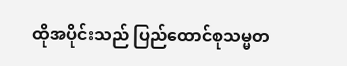ထိုအပိုင်းသည် ပြည်ထောင်စုသမ္မတ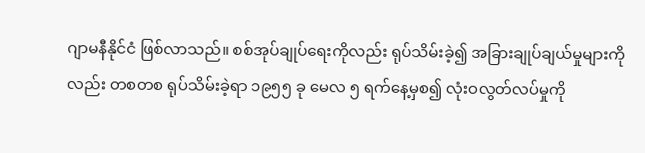ဂျာမနီနိုင်ငံ ဖြစ်လာသည်။ စစ်အုပ်ချုပ်ရေးကိုလည်း ရုပ်သိမ်းခဲ့၍ အခြားချုပ်ချယ်မှုများကိုလည်း တစတစ ရုပ်သိမ်းခဲ့ရာ ၁၉၅၅ ခု မေလ ၅ ရက်နေ့မှစ၍ လုံးဝလွတ်လပ်မှုကို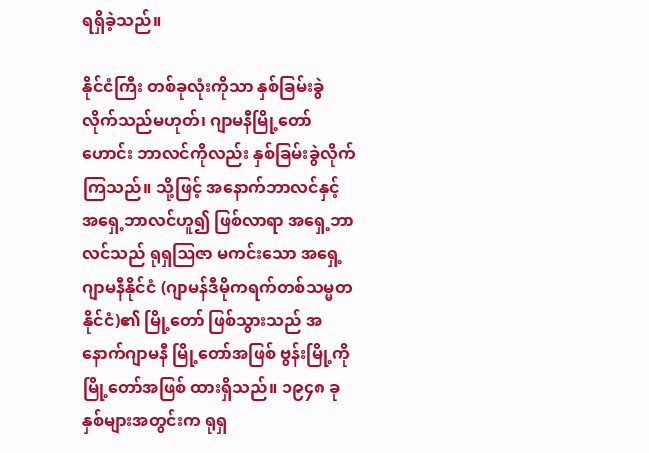ရရှိခဲ့သည်။

နိုင်ငံကြီး တစ်ခုလုံးကိုသာ နှစ်ခြမ်းခွဲလိုက်သည်မဟုတ်၊ ဂျာမနီမြို့တော်ဟောင်း ဘာလင်ကိုလည်း နှစ်ခြမ်းခွဲလိုက်ကြသည်။ သို့ဖြင့် အနောက်ဘာလင်နှင့် အရှေ့ဘာလင်ဟူ၍ ဖြစ်လာရာ အရှေ့ဘာလင်သည် ရုရှဩဇာ မကင်းသော အရှေ့ဂျာမနီနိုင်ငံ (ဂျာမန်ဒီမိုကရက်တစ်သမ္မတနိုင်ငံ)၏ မြို့တော် ဖြစ်သွားသည် အနောက်ဂျာမနီ မြို့တော်အဖြစ် ဗွန်းမြို့ကို မြို့တော်အဖြစ် ထားရှိသည်။ ၁၉၄၈ ခုနှစ်များအတွင်းက ရုရှ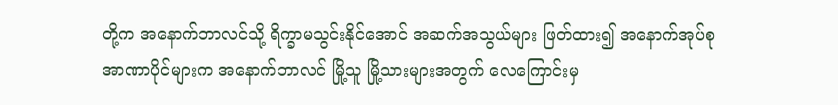တို့က အနောက်ဘာလင်သို့ ရိက္ခာမသွင်းနိုင်အောင် အဆက်အသွယ်များ ဖြတ်ထား၍ အနောက်အုပ်စု အာဏာပိုင်များက အနောက်ဘာလင် မြို့သူ မြို့သားများအတွက် လေကြောင်းမှ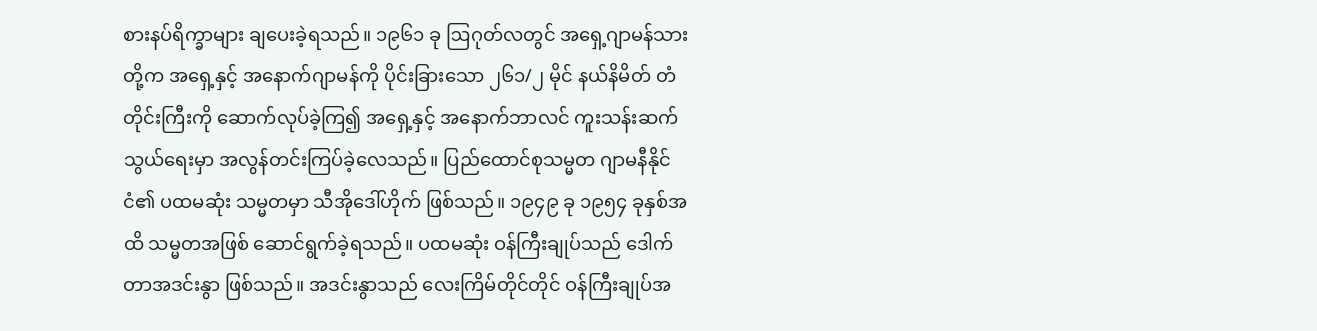စားနပ်ရိက္ခာများ ချပေးခဲ့ရသည်။ ၁၉၆၁ ခု ဩဂုတ်လတွင် အရှေ့ဂျာမန်သားတို့က အရှေ့နှင့် အနောက်ဂျာမန်ကို ပိုင်းခြားသော ၂၆၁/၂ မိုင် နယ်နိမိတ် တံတိုင်းကြီးကို ဆောက်လုပ်ခဲ့ကြ၍ အရှေ့နှင့် အနောက်ဘာလင် ကူးသန်းဆက်သွယ်ရေးမှာ အလွန်တင်းကြပ်ခဲ့လေသည်။ ပြည်ထောင်စုသမ္မတ ဂျာမနီနိုင်ငံ၏ ပထမဆုံး သမ္မတမှာ သီအိုဒေါ်ဟိုက် ဖြစ်သည်။ ၁၉၄၉ ခု ၁၉၅၄ ခုနှစ်အထိ သမ္မတအဖြစ် ဆောင်ရွက်ခဲ့ရသည်။ ပထမဆုံး ဝန်ကြီးချုပ်သည် ဒေါက်တာအဒင်းနွာ ဖြစ်သည်။ အဒင်းနွာသည် လေးကြိမ်တိုင်တိုင် ဝန်ကြီးချုပ်အ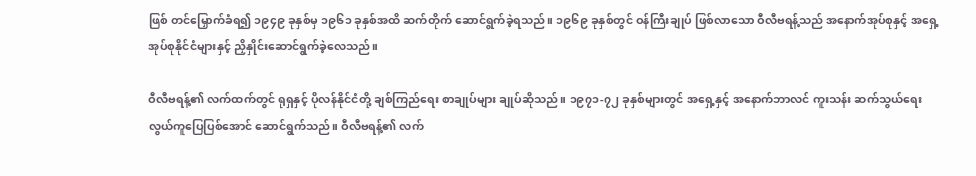ဖြစ် တင်မြှောက်ခံရ၍ ၁၉၄၉ ခုနှစ်မှ ၁၉၆၁ ခုနှစ်အထိ ဆက်တိုက် ဆောင်ရွက်ခဲ့ရသည်။ ၁၉၆၉ ခုနှစ်တွင် ဝန်ကြီးချုပ် ဖြစ်လာသော ဝီလီဗရန့်သည် အနောက်အုပ်စုနှင့် အရှေ့အုပ်စုနိုင်ငံများနှင့် ညှိနှိုင်းဆောင်ရွက်ခဲ့လေသည်။

ဝီလီဗရန့်၏ လက်ထက်တွင် ရုရှနှင့် ပိုလန်နိုင်ငံတို့ ချစ်ကြည်ရေး စာချုပ်များ ချုပ်ဆိုသည်။ ၁၉၇၁-၇၂ ခုနှစ်များတွင် အရှေ့နှင့် အနောက်ဘာလင် ကူးသန်း ဆက်သွယ်ရေး လွယ်ကူပြေပြစ်အောင် ဆောင်ရွက်သည်။ ဝီလီဗရန့်၏ လက်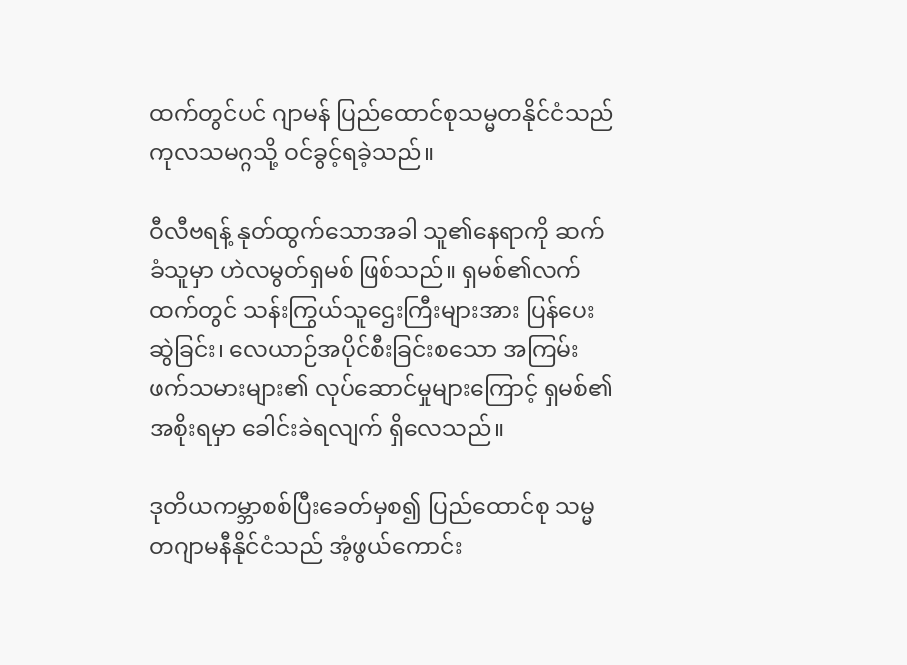ထက်တွင်ပင် ဂျာမန် ပြည်ထောင်စုသမ္မတနိုင်ငံသည် ကုလသမဂ္ဂသို့ ဝင်ခွင့်ရခဲ့သည်။

ဝီလီဗရန့် နုတ်ထွက်သောအခါ သူ၏နေရာကို ဆက်ခံသူမှာ ဟဲလမွတ်ရှမစ် ဖြစ်သည်။ ရှမစ်၏လက်ထက်တွင် သန်းကြွယ်သူဌေးကြီးများအား ပြန်ပေးဆွဲခြင်း၊ လေယာဉ်အပိုင်စီးခြင်းစသော အကြမ်းဖက်သမားများ၏ လုပ်ဆောင်မှုများကြောင့် ရှမစ်၏ အစိုးရမှာ ခေါင်းခဲရလျက် ရှိလေသည်။

ဒုတိယကမ္ဘာစစ်ပြီးခေတ်မှစ၍ ပြည်ထောင်စု သမ္မတဂျာမနီနိုင်ငံသည် အံ့ဖွယ်ကောင်း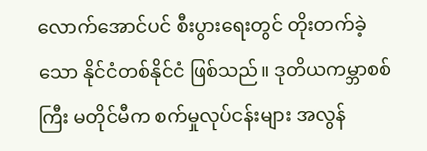လောက်အောင်ပင် စီးပွားရေးတွင် တိုးတက်ခဲ့သော နိုင်ငံတစ်နိုင်ငံ ဖြစ်သည်။ ဒုတိယကမ္ဘာစစ်ကြီး မတိုင်မီက စက်မှုလုပ်ငန်းများ အလွန်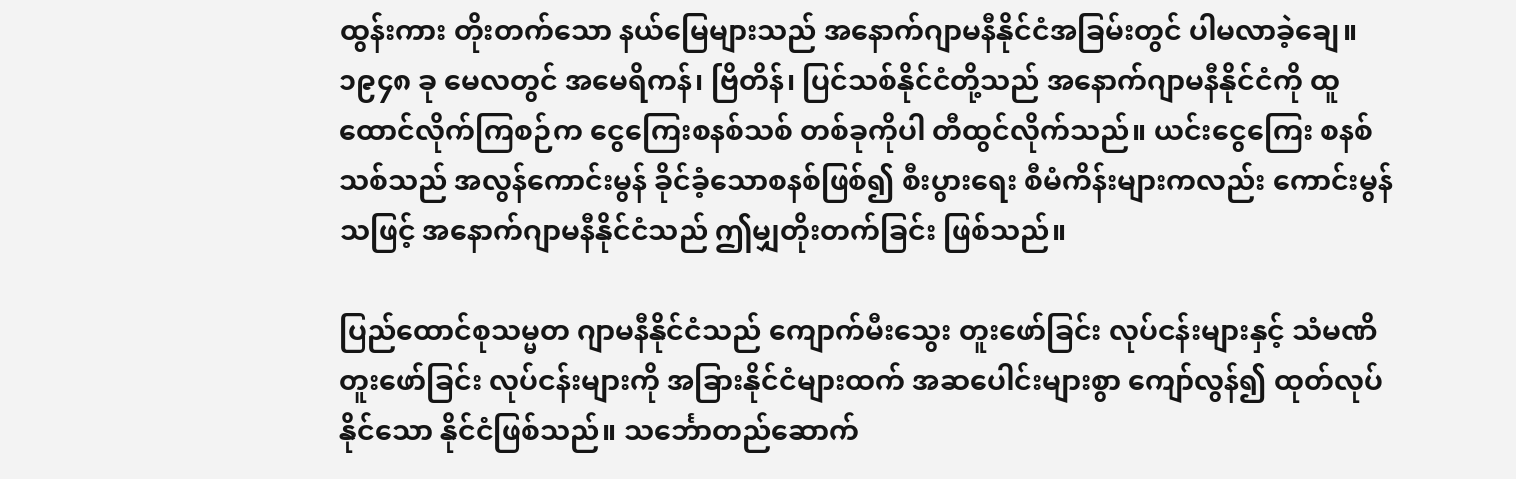ထွန်းကား တိုးတက်သော နယ်မြေများသည် အနောက်ဂျာမနီနိုင်ငံအခြမ်းတွင် ပါမလာခဲ့ချေ။ ၁၉၄၈ ခု မေလတွင် အမေရိကန်၊ ဗြိတိန်၊ ပြင်သစ်နိုင်ငံတို့သည် အနောက်ဂျာမနီနိုင်ငံကို ထူထောင်လိုက်ကြစဉ်က ငွေကြေးစနစ်သစ် တစ်ခုကိုပါ တီထွင်လိုက်သည်။ ယင်းငွေကြေး စနစ်သစ်သည် အလွန်ကောင်းမွန် ခိုင်ခံ့သောစနစ်ဖြစ်၍ စီးပွားရေး စီမံကိန်းများကလည်း ကောင်းမွန်သဖြင့် အနောက်ဂျာမနီနိုင်ငံသည် ဤမျှတိုးတက်ခြင်း ဖြစ်သည်။

ပြည်ထောင်စုသမ္မတ ဂျာမနီနိုင်ငံသည် ကျောက်မီးသွေး တူးဖော်ခြင်း လုပ်ငန်းများနှင့် သံမဏိတူးဖော်ခြင်း လုပ်ငန်းများကို အခြားနိုင်ငံများထက် အဆပေါင်းများစွာ ကျော်လွန်၍ ထုတ်လုပ်နိုင်သော နိုင်ငံဖြစ်သည်။ သင်္ဘောတည်ဆောက်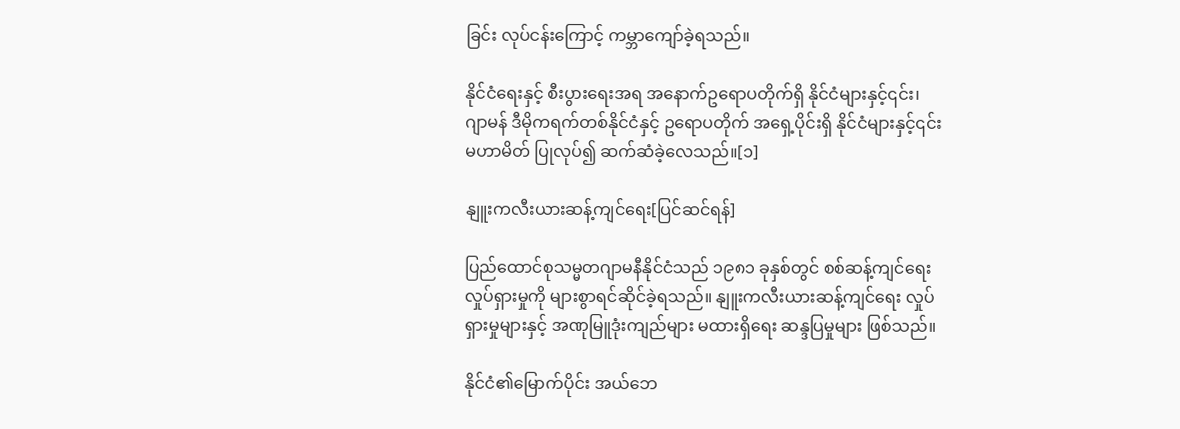ခြင်း လုပ်ငန်းကြောင့် ကမ္ဘာကျော်ခဲ့ရသည်။

နိုင်ငံရေးနှင့် စီးပွားရေးအရ အနောက်ဥရောပတိုက်ရှိ နိုင်ငံများနှင့်၎င်း၊ ဂျာမန် ဒီမိုကရက်တစ်နိုင်ငံနှင့် ဥရောပတိုက် အရှေ့ပိုင်းရှိ နိုင်ငံများနှင့်၎င်း မဟာမိတ် ပြုလုပ်၍ ဆက်ဆံခဲ့လေသည်။[၁]

နျူးကလီးယားဆန့်ကျင်ရေး[ပြင်ဆင်ရန်]

ပြည်ထောင်စုသမ္မတဂျာမနီနိုင်ငံသည် ၁၉၈၁ ခုနှစ်တွင် စစ်ဆန့်ကျင်ရေးလှုပ်ရှားမှုကို များစွာရင်ဆိုင်ခဲ့ရသည်။ နျူးကလီးယားဆန့်ကျင်ရေး လှုပ်ရှားမှုများနှင့် အဏုမြူဒုံးကျည်များ မထားရှိရေး ဆန္ဒပြမှုများ ဖြစ်သည်။

နိုင်ငံ၏မြောက်ပိုင်း အယ်ဘေ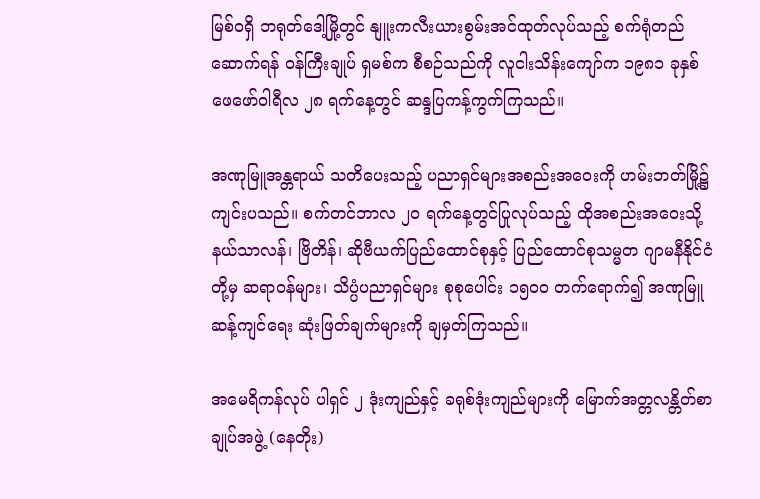မြစ်ဝရှိ ဘရုတ်ဒေါ့မြို့တွင် နျူးကလီးယားစွမ်းအင်ထုတ်လုပ်သည့် စက်ရုံတည်ဆောက်ရန် ဝန်ကြီးချုပ် ရှမစ်က စီစဉ်သည်ကို လူငါးသိန်းကျော်က ၁၉၈၁ ခုနှစ် ဖေဖော်ဝါရီလ ၂၈ ရက်နေ့တွင် ဆန္ဒပြကန့်ကွက်ကြသည်။

အဏုမြူအန္တရာယ် သတိပေးသည့် ပညာရှင်များအစည်းအဝေးကို ဟမ်းဘတ်မြို့၌ ကျင်းပသည်။ စက်တင်ဘာလ ၂ဝ ရက်နေ့တွင်ပြုလုပ်သည့် ထိုအစည်းအဝေးသို့ နယ်သာလန်၊ ဗြိတိန်၊ ဆိုဗီယက်ပြည်ထောင်စုနှင့် ပြည်ထောင်စုသမ္မတ ဂျာမနီနိုင်ငံတို့မှ ဆရာဝန်များ၊ သိပ္ပံပညာရှင်များ စုစုပေါင်း ၁၅ဝဝ တက်ရောက်၍ အဏုမြူဆန့်ကျင်ရေး ဆုံးဖြတ်ချက်များကို ချမှတ်ကြသည်။

အမေရိကန်လုပ် ပါရှင် ၂ ဒုံးကျည်နှင့် ခရုစ်ဒုံးကျည်များကို မြောက်အတ္တလန္တိတ်စာချုပ်အဖွဲ့ (နေတိုး)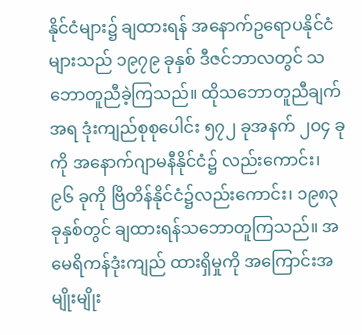နိုင်ငံများ၌ ချထားရန် အနောက်ဥရောပနိုင်ငံများသည် ၁၉၇၉ ခုနှစ် ဒီဇင်ဘာလတွင် သဘောတူညီခဲ့ကြသည်။ ထိုသဘောတူညီချက်အရ ဒုံးကျည်စုစုပေါင်း ၅၇၂ ခုအနက် ၂ဝ၄ ခုကို အနောက်ဂျာမနီနိုင်ငံ၌ လည်းကောင်း၊ ၉၆ ခုကို ဗြိတိန်နိုင်ငံ၌လည်းကောင်း၊ ၁၉၈၃ ခုနှစ်တွင် ချထားရန်သဘောတူကြသည်။ အမေရိကန်ဒုံးကျည် ထားရှိမှုကို အကြောင်းအမျိုးမျိုး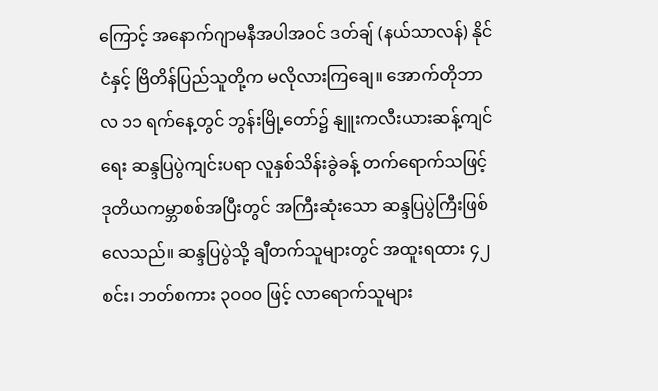ကြောင့် အနောက်ဂျာမနီအပါအဝင် ဒတ်ချ် (နယ်သာလန်) နိုင်ငံနှင့် ဗြိတိန်ပြည်သူတို့က မလိုလားကြချေ။ အောက်တိုဘာလ ၁၁ ရက်နေ့တွင် ဘွန်းမြို့တော်၌ နျူးကလီးယားဆန့်ကျင်ရေး ဆန္ဒပြပွဲကျင်းပရာ လူနှစ်သိန်းခွဲခန့် တက်ရောက်သဖြင့် ဒုတိယကမ္ဘာစစ်အပြီးတွင် အကြီးဆုံးသော ဆန္ဒပြပွဲကြီးဖြစ်လေသည်။ ဆန္ဒပြပွဲသို့ ချီတက်သူများတွင် အထူးရထား ၄၂ စင်း၊ ဘတ်စကား ၃ဝဝဝ ဖြင့် လာရောက်သူများ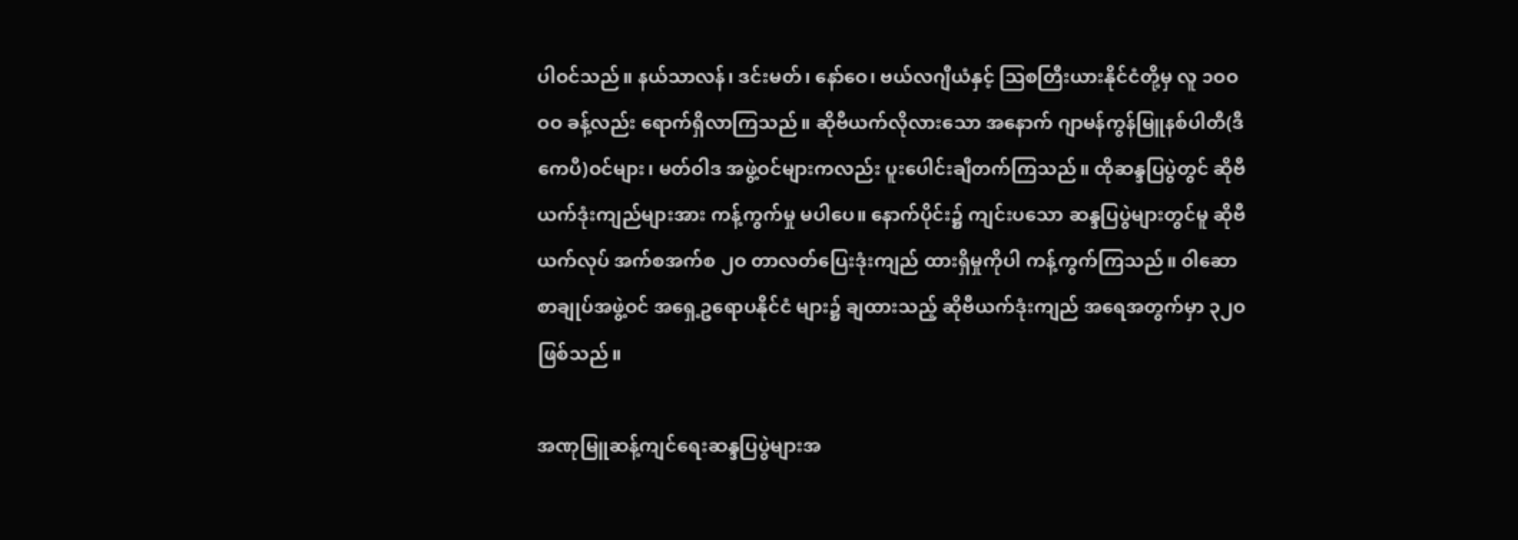ပါဝင်သည်။ နယ်သာလန်၊ ဒင်းမတ်၊ နော်ဝေ၊ ဗယ်လဂျီယံနှင့် ဩစတြီးယားနိုင်ငံတို့မှ လူ ၁ဝဝဝဝ ခန့်လည်း ရောက်ရှိလာကြသည်။ ဆိုဗီယက်လိုလားသော အနောက် ဂျာမန်ကွန်မြူနစ်ပါတီ(ဒီကေပီ)ဝင်များ၊ မတ်ဝါဒ အဖွဲ့ဝင်များကလည်း ပူးပေါင်းချီတက်ကြသည်။ ထိုဆန္ဒပြပွဲတွင် ဆိုဗီယက်ဒုံးကျည်များအား ကန့်ကွက်မှု မပါပေ။ နောက်ပိုင်း၌ ကျင်းပသော ဆန္ဒပြပွဲများတွင်မူ ဆိုဗီယက်လုပ် အက်စအက်စ ၂ဝ တာလတ်ပြေးဒုံးကျည် ထားရှိမှုကိုပါ ကန့်ကွက်ကြသည်။ ဝါဆောစာချုပ်အဖွဲ့ဝင် အရှေ့ဥရောပနိုင်ငံ များ၌ ချထားသည့် ဆိုဗီယက်ဒုံးကျည် အရေအတွက်မှာ ၃၂ဝ ဖြစ်သည်။

အဏုမြူဆန့်ကျင်ရေးဆန္ဒပြပွဲများအ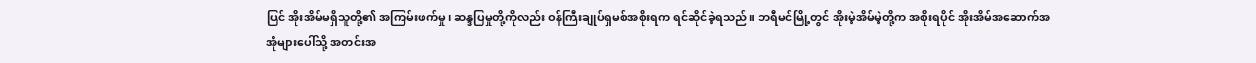ပြင် အိုးအိမ်မရှိသူတို့၏ အကြမ်းဖက်မှု၊ ဆန္ဒပြမှုတို့ကိုလည်း ဝန်ကြီးချုပ်ရှမစ်အစိုးရက ရင်ဆိုင်ခဲ့ရသည်။ ဘရီမင်မြို့တွင် အိုးမဲ့အိမ်မဲ့တို့က အစိုးရပိုင် အိုးအိမ်အဆောက်အအုံများပေါ်သို့ အတင်းအ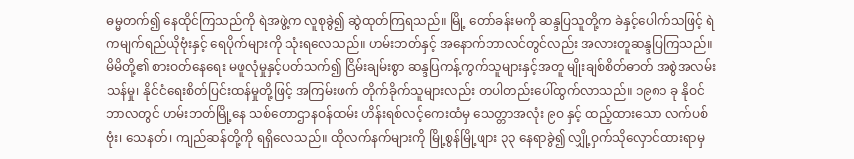ဓမ္မတက်၍ နေထိုင်ကြသည်ကို ရဲအဖွဲ့က လူစုခွဲ၍ ဆွဲထုတ်ကြရသည်။ မြို့ တော်ခန်းမကို ဆန္ဒပြသူတို့က ခဲနှင့်ပေါက်သဖြင့် ရဲကမျက်ရည်ယိုဗုံးနှင့် ရေပိုက်များကို သုံးရလေသည်။ ဟမ်းဘတ်နှင့် အနောက်ဘာလင်တွင်လည်း အလားတူဆန္ဒပြကြသည်။ မိမိတို့၏ စားဝတ်နေရေး မဖူလုံမှုနှင့်ပတ်သက်၍ ငြိမ်းချမ်းစွာ ဆန္ဒပြကန့်ကွက်သူများနှင့်အတူ မျိုးချစ်စိတ်ဓာတ် အစွဲအလမ်းသန်မှု၊ နိုင်ငံရေးစိတ်ပြင်းထန်မှုတို့ဖြင့် အကြမ်းဖက် တိုက်ခိုက်သူများလည်း တပါတည်းပေါ်ထွက်လာသည်။ ၁၉၈၁ ခု နိုဝင်ဘာလတွင် ဟမ်းဘတ်မြို့နေ သစ်တောဌာနဝန်ထမ်း ဟိန်းရစ်လင့်ကေးထံမှ သေတ္တာအလုံး ၉ဝ နှင့် ထည့်ထားသော လက်ပစ်ဗုံး၊ သေနတ်၊ ကျည်ဆန်တို့ကို ရရှိလေသည်။ ထိုလက်နက်များကို မြို့စွန်မြို့ဖျား ၃၃ နေရာခွဲ၍ လျှို့ဝှက်သိုလှောင်ထားရာမှ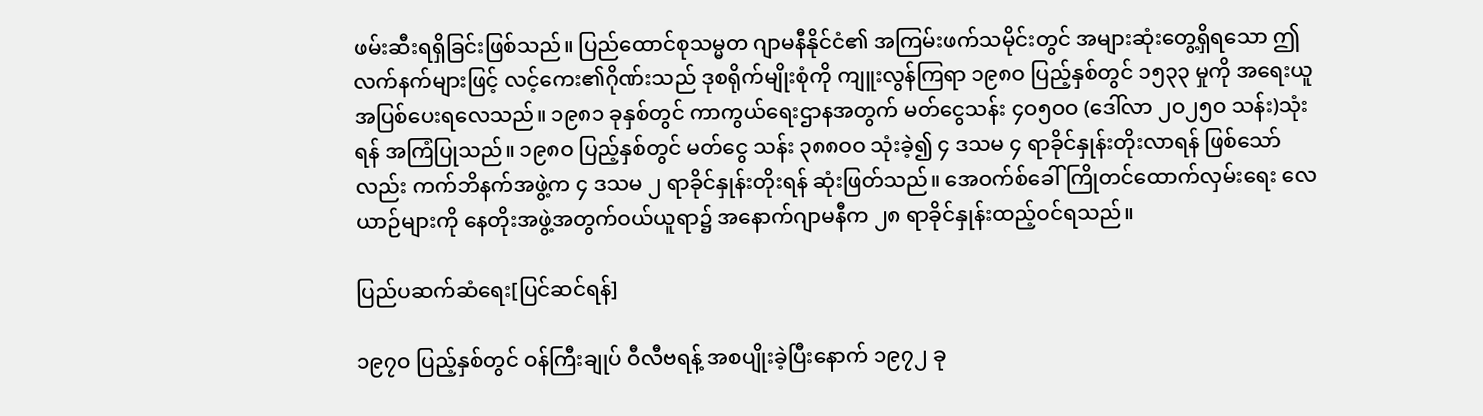ဖမ်းဆီးရရှိခြင်းဖြစ်သည်။ ပြည်ထောင်စုသမ္မတ ဂျာမနီနိုင်ငံ၏ အကြမ်းဖက်သမိုင်းတွင် အများဆုံးတွေ့ရှိရသော ဤလက်နက်များဖြင့် လင့်ကေး၏ဂိုဏ်းသည် ဒုစရိုက်မျိုးစုံကို ကျူးလွန်ကြရာ ၁၉၈ဝ ပြည့်နှစ်တွင် ၁၅၃၃ မှုကို အရေးယူ အပြစ်ပေးရလေသည်။ ၁၉၈၁ ခုနှစ်တွင် ကာကွယ်ရေးဌာနအတွက် မတ်ငွေသန်း ၄ဝ၅ဝဝ (ဒေါ်လာ ၂ဝ၂၅ဝ သန်း)သုံးရန် အကြံပြုသည်။ ၁၉၈ဝ ပြည့်နှစ်တွင် မတ်ငွေ သန်း ၃၈၈ဝဝ သုံးခဲ့၍ ၄ ဒသမ ၄ ရာခိုင်နှုန်းတိုးလာရန် ဖြစ်သော်လည်း ကက်ဘိနက်အဖွဲ့က ၄ ဒသမ ၂ ရာခိုင်နှုန်းတိုးရန် ဆုံးဖြတ်သည်။ အေဝက်စ်ခေါ် ကြိုတင်ထောက်လှမ်းရေး လေယာဉ်များကို နေတိုးအဖွဲ့အတွက်ဝယ်ယူရာ၌ အနောက်ဂျာမနီက ၂၈ ရာခိုင်နှုန်းထည့်ဝင်ရသည်။

ပြည်ပဆက်ဆံရေး[ပြင်ဆင်ရန်]

၁၉၇ဝ ပြည့်နှစ်တွင် ဝန်ကြီးချုပ် ဝီလီဗရန့် အစပျိုးခဲ့ပြီးနောက် ၁၉၇၂ ခု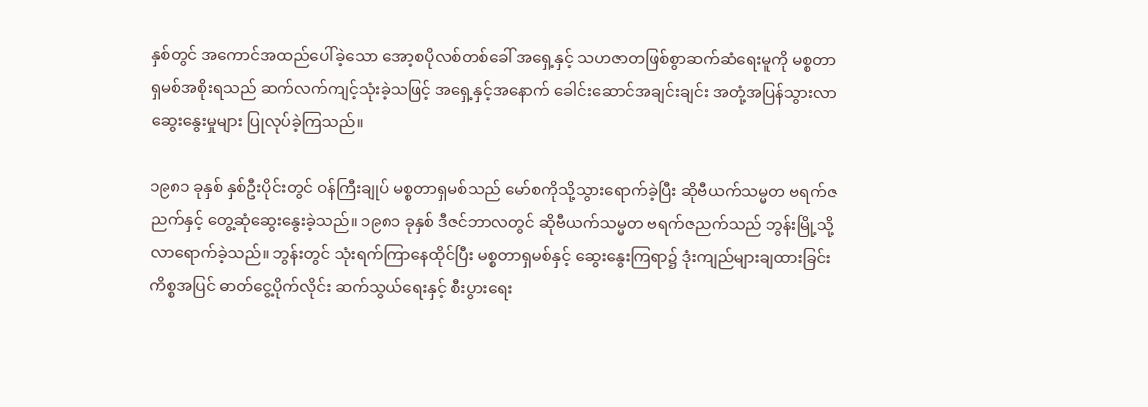နှစ်တွင် အကောင်အထည်ပေါ်ခဲ့သော အော့စပိုလစ်တစ်ခေါ် အရှေ့နှင့် သဟဇာတဖြစ်စွာဆက်ဆံရေးမူကို မစ္စတာရှမစ်အစိုးရသည် ဆက်လက်ကျင့်သုံးခဲ့သဖြင့် အရှေ့နှင့်အနောက် ခေါင်းဆောင်အချင်းချင်း အတုံ့အပြန်သွားလာ ဆွေးနွေးမှုများ ပြုလုပ်ခဲ့ကြသည်။

၁၉၈၁ ခုနှစ် နှစ်ဦးပိုင်းတွင် ဝန်ကြီးချုပ် မစ္စတာရှမစ်သည် မော်စကိုသို့သွားရောက်ခဲ့ပြီး ဆိုဗီယက်သမ္မတ ဗရက်ဇညက်နှင့် တွေ့ဆုံဆွေးနွေးခဲ့သည်။ ၁၉၈၁ ခုနှစ် ဒီဇင်ဘာလတွင် ဆိုဗီယက်သမ္မတ ဗရက်ဇညက်သည် ဘွန်းမြို့သို့ လာရောက်ခဲ့သည်။ ဘွန်းတွင် သုံးရက်ကြာနေထိုင်ပြီး မစ္စတာရှမစ်နှင့် ဆွေးနွေးကြရာ၌ ဒုံးကျည်များချထားခြင်းကိစ္စအပြင် ဓာတ်ငွေ့ပိုက်လိုင်း ဆက်သွယ်ရေးနှင့် စီးပွားရေး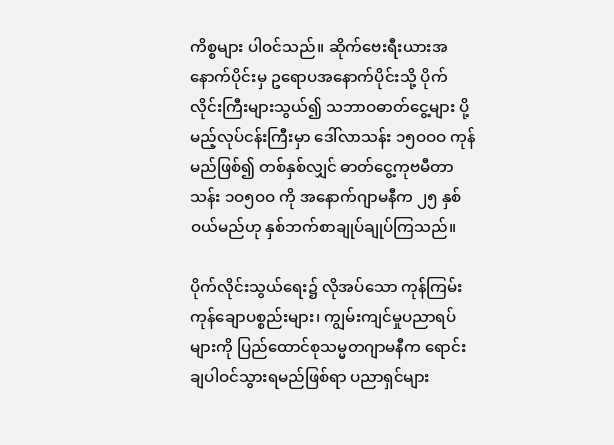ကိစ္စများ ပါဝင်သည်။ ဆိုက်ဗေးရီးယားအနောက်ပိုင်းမှ ဥရောပအနောက်ပိုင်းသို့ ပိုက်လိုင်းကြီးများသွယ်၍ သဘာဝဓာတ်ငွေ့များ ပို့မည့်လုပ်ငန်းကြီးမှာ ဒေါ်လာသန်း ၁၅ဝဝဝ ကုန်မည်ဖြစ်၍ တစ်နှစ်လျှင် ဓာတ်ငွေ့ကုဗမီတာ သန်း ၁ဝ၅ဝဝ ကို အနောက်ဂျာမနီက ၂၅ နှစ်ဝယ်မည်ဟု နှစ်ဘက်စာချုပ်ချုပ်ကြသည်။

ပိုက်လိုင်းသွယ်ရေး၌ လိုအပ်သော ကုန်ကြမ်းကုန်ချောပစ္စည်းများ၊ ကျွမ်းကျင်မှုပညာရပ်များကို ပြည်ထောင်စုသမ္မတဂျာမနီက ရောင်းချပါဝင်သွားရမည်ဖြစ်ရာ ပညာရှင်များ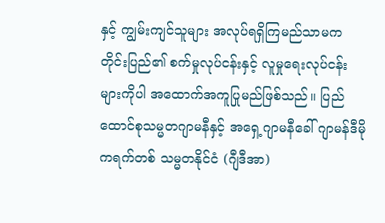နှင့် ကျွမ်းကျင်သူများ အလုပ်ရရှိကြမည်သာမက တိုင်းပြည်၏ စက်မှုလုပ်ငန်းနှင့် လူမှုရေးလုပ်ငန်းများကိုပါ အထောက်အကူပြုမည်ဖြစ်သည်။ ပြည်ထောင်စုသမ္မတဂျာမနီနှင့် အရှေ့ဂျာမနီခေါ် ဂျာမန်ဒီမိုကရက်တစ် သမ္မတနိုင်ငံ (ဂျီဒီအာ)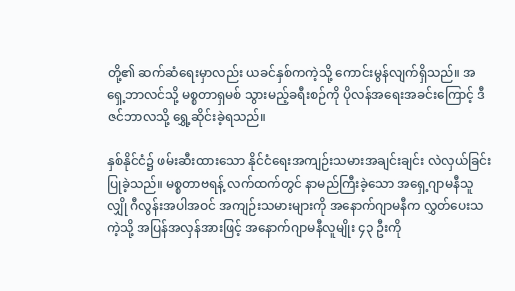တို့၏ ဆက်ဆံရေးမှာလည်း ယခင်နှစ်ကကဲ့သို့ ကောင်းမွန်လျက်ရှိသည်။ အရှေ့ဘာလင်သို့ မစ္စတာရှမစ် သွားမည့်ခရီးစဉ်ကို ပိုလန်အရေးအခင်းကြောင့် ဒီဇင်ဘာလသို့ ရွှေ့ဆိုင်းခဲ့ရသည်။

နှစ်နိုင်ငံ၌ ဖမ်းဆီးထားသော နိုင်ငံရေးအကျဉ်းသမားအချင်းချင်း လဲလှယ်ခြင်းပြုခဲ့သည်။ မစ္စတာဗရန့် လက်ထက်တွင် နာမည်ကြီးခဲ့သော အရှေ့ဂျာမနီသူလျှို ဂီလွန်းအပါအဝင် အကျဉ်းသမားများကို အနောက်ဂျာမနီက လွှတ်ပေးသကဲ့သို့ အပြန်အလှန်အားဖြင့် အနောက်ဂျာမနီလူမျိုး ၄၃ ဦးကို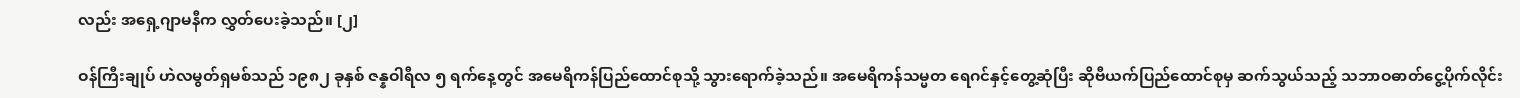လည်း အရှေ့ဂျာမနီက လွှတ်ပေးခဲ့သည်။ [၂]

ဝန်ကြီးချုပ် ဟဲလမွတ်ရှမစ်သည် ၁၉၈၂ ခုနှစ် ဇန္နဝါရီလ ၅ ရက်နေ့တွင် အမေရိကန်ပြည်ထောင်စုသို့ သွားရောက်ခဲ့သည်။ အမေရိကန်သမ္မတ ရေဂင်နှင့်တွေ့ဆုံပြီး ဆိုဗီယက်ပြည်ထောင်စုမှ ဆက်သွယ်သည့် သဘာဝဓာတ်ငွေ့ပိုက်လိုင်း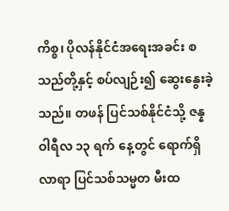ကိစ္စ၊ ပိုလန်နိုင်ငံအရေးအခင်း စသည်တို့နှင့် စပ်လျဉ်း၍ ဆွေးနွေးခဲ့သည်။ တဖန် ပြင်သစ်နိုင်ငံသို့ ဇန္နဝါရီလ ၁၃ ရက် နေ့တွင် ရောက်ရှိလာရာ ပြင်သစ်သမ္မတ မီးထ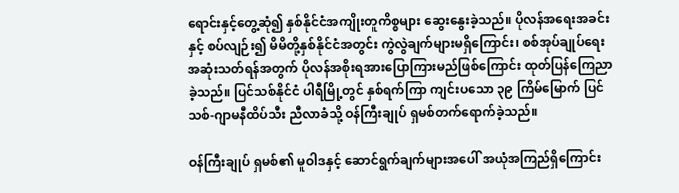ရောင်းနှင့်တွေ့ဆုံ၍ နှစ်နိုင်ငံအကျိုးတူကိစ္စများ ဆွေးနွေးခဲ့သည်။ ပိုလန်အရေးအခင်းနှင့် စပ်လျဉ်း၍ မိမိတို့နှစ်နိုင်ငံအတွင်း ကွဲလွဲချက်များမရှိကြောင်း၊ စစ်အုပ်ချုပ်ရေး အဆုံးသတ်ရန်အတွက် ပိုလန်အစိုးရအားပြောကြားမည်ဖြစ်ကြောင်း ထုတ်ပြန်ကြေညာခဲ့သည်။ ပြင်သစ်နိုင်ငံ ပါရီမြို့တွင် နှစ်ရက်ကြာ ကျင်းပသော ၃၉ ကြိမ်မြောက် ပြင်သစ်-ဂျာမနီထိပ်သီး ညီလာခံသို့ ဝန်ကြီးချုပ် ရှမစ်တက်ရောက်ခဲ့သည်။

ဝန်ကြီးချုပ် ရှမစ်၏ မူဝါဒနှင့် ဆောင်ရွက်ချက်များအပေါ် အယုံအကြည်ရှိကြောင်း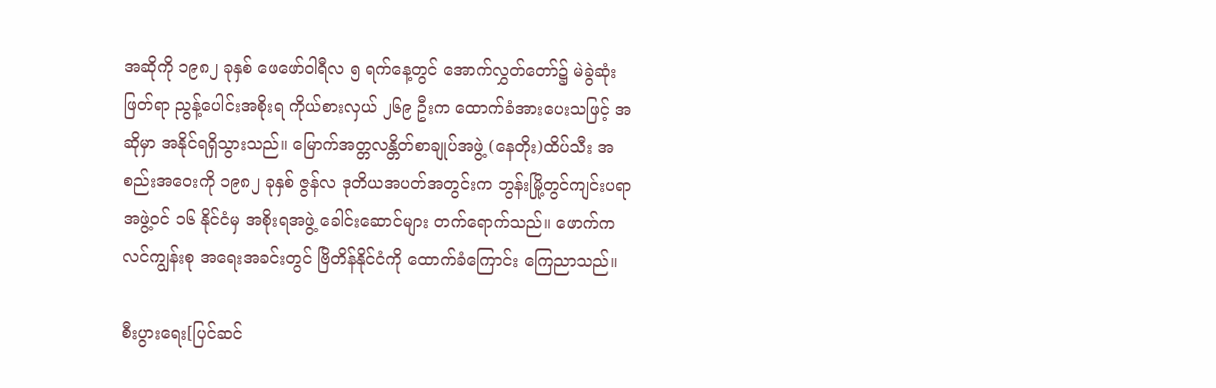အဆိုကို ၁၉၈၂ ခုနှစ် ဖေဖော်ဝါရီလ ၅ ရက်နေ့တွင် အောက်လွှတ်တော်၌ မဲခွဲဆုံးဖြတ်ရာ ညွန့်ပေါင်းအစိုးရ ကိုယ်စားလှယ် ၂၆၉ ဦးက ထောက်ခံအားပေးသဖြင့် အဆိုမှာ အနိုင်ရရှိသွားသည်။ မြောက်အတ္တလန္တိတ်စာချုပ်အဖွဲ့ (နေတိုး)ထိပ်သီး အစည်းအဝေးကို ၁၉၈၂ ခုနှစ် ဇွန်လ ဒုတိယအပတ်အတွင်းက ဘွန်းမြို့တွင်ကျင်းပရာ အဖွဲ့ဝင် ၁၆ နိုင်ငံမှ အစိုးရအဖွဲ့ ခေါင်းဆောင်များ တက်ရောက်သည်။ ဖောက်ကလင်ကျွန်းစု အရေးအခင်းတွင် ဗြိတိန်နိုင်ငံကို ထောက်ခံကြောင်း ကြေညာသည်။

စီးပွားရေး[ပြင်ဆင်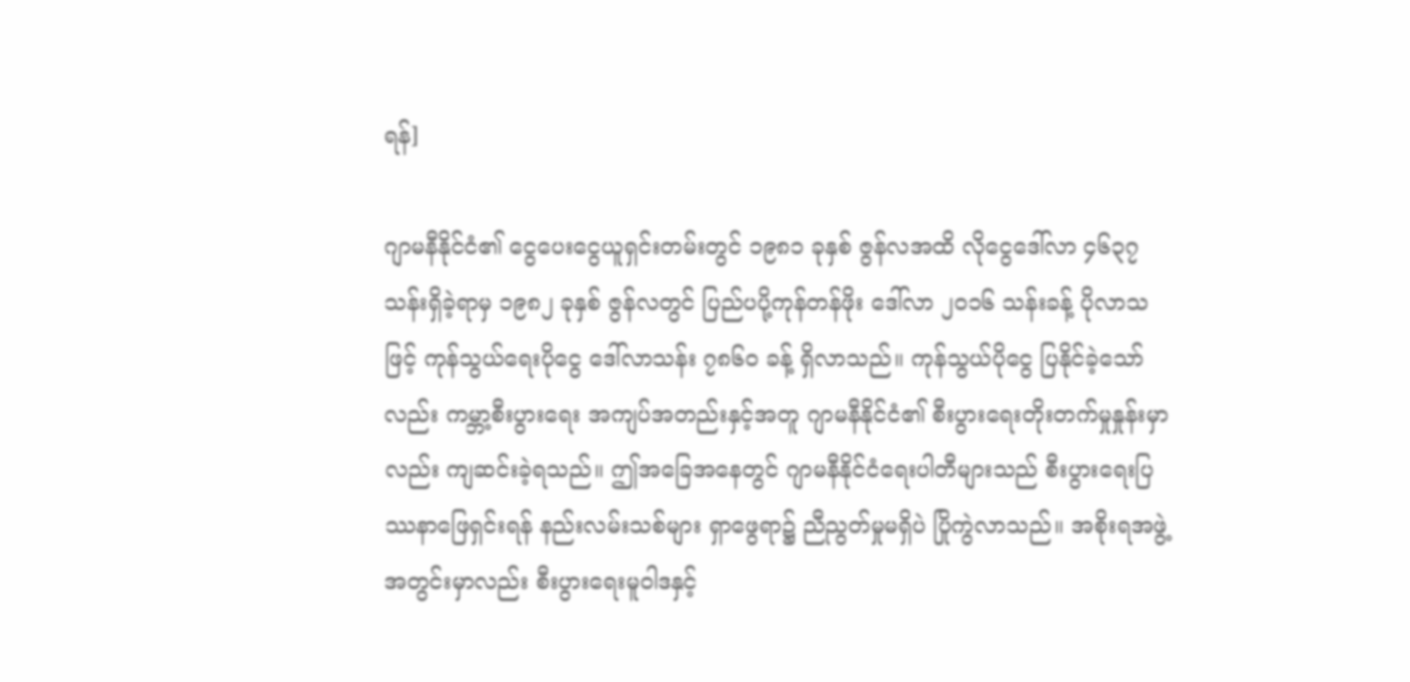ရန်]

ဂျာမနီနိုင်ငံ၏ ငွေပေးငွေယူရှင်းတမ်းတွင် ၁၉၈၁ ခုနှစ် ဇွန်လအထိ လိုငွေဒေါ်လာ ၄၆၃၇ သန်းရှိခဲ့ရာမှ ၁၉၈၂ ခုနှစ် ဇွန်လတွင် ပြည်ပပို့ကုန်တန်ဖိုး ဒေါ်လာ ၂ဝ၁၆ သန်းခန့် ပိုလာသဖြင့် ကုန်သွယ်ရေးပိုငွေ ဒေါ်လာသန်း ၇၈၆ဝ ခန့် ရှိလာသည်။ ကုန်သွယ်ပိုငွေ ပြနိုင်ခဲ့သော်လည်း ကမ္ဘာ့စီးပွားရေး အကျပ်အတည်းနှင့်အတူ ဂျာမနီနိုင်ငံ၏ စီးပွားရေးတိုးတက်မှုနှုန်းမှာလည်း ကျဆင်းခဲ့ရသည်။ ဤအခြေအနေတွင် ဂျာမနီနိုင်ငံရေးပါတီများသည် စီးပွားရေးပြဿနာဖြေရှင်းရန် နည်းလမ်းသစ်များ ရှာဖွေရာ၌ ညီညွတ်မှုမရှိပဲ ပြိုကွဲလာသည်။ အစိုးရအဖွဲ့အတွင်းမှာလည်း စီးပွားရေးမူဝါဒနှင့်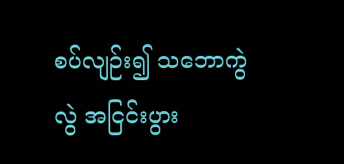စပ်လျဉ်း၍ သဘောကွဲလွဲ အငြင်းပွား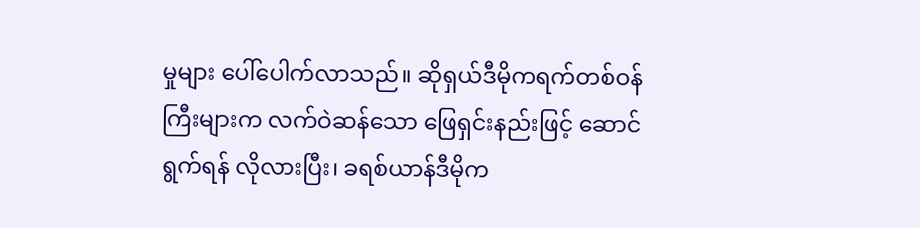မှုများ ပေါ်ပေါက်လာသည်။ ဆိုရှယ်ဒီမိုကရက်တစ်ဝန်ကြီးများက လက်ဝဲဆန်သော ဖြေရှင်းနည်းဖြင့် ဆောင်ရွက်ရန် လိုလားပြီး၊ ခရစ်ယာန်ဒီမိုက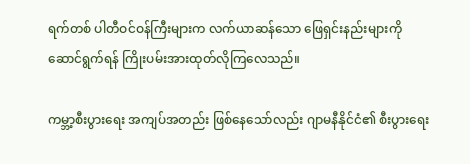ရက်တစ် ပါတီဝင်ဝန်ကြီးများက လက်ယာဆန်သော ဖြေရှင်းနည်းများကို ဆောင်ရွက်ရန် ကြိုးပမ်းအားထုတ်လိုကြလေသည်။

ကမ္ဘာ့စီးပွားရေး အကျပ်အတည်း ဖြစ်နေသော်လည်း ဂျာမနီနိုင်ငံ၏ စီးပွားရေး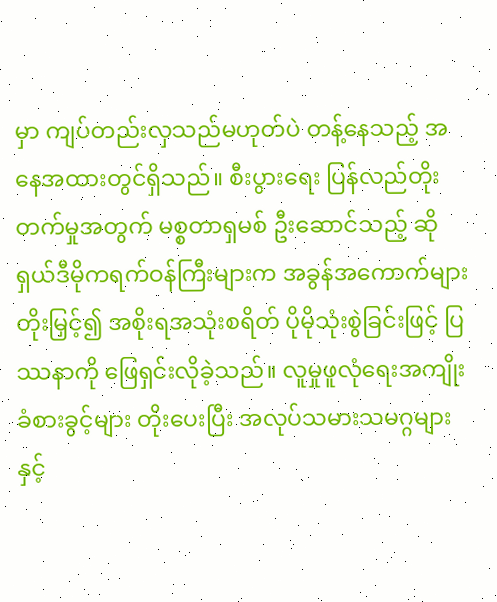မှာ ကျပ်တည်းလှသည်မဟုတ်ပဲ တန့်နေသည့် အနေအထားတွင်ရှိသည်။ စီးပွားရေး ပြန်လည်တိုးတက်မှုအတွက် မစ္စတာရှမစ် ဦးဆောင်သည့် ဆိုရှယ်ဒီမိုကရက်ဝန်ကြီးများက အခွန်အကောက်များ တိုးမြှင့်၍ အစိုးရအသုံးစရိတ် ပိုမိုသုံးစွဲခြင်းဖြင့် ပြဿနာကို ဖြေရှင်းလိုခဲ့သည်။ လူမှုဖူလုံရေးအကျိုးခံစားခွင့်များ တိုးပေးပြီး အလုပ်သမားသမဂ္ဂများနှင့်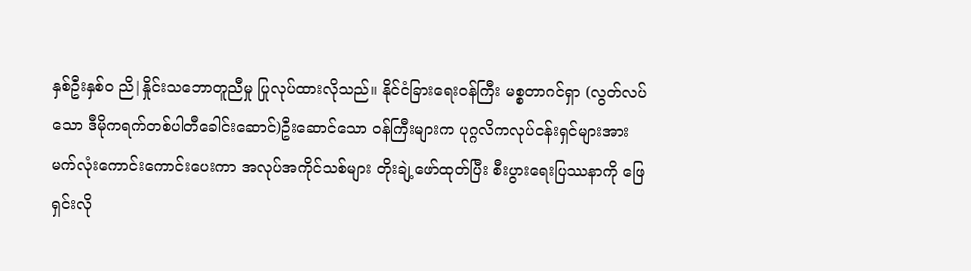နှစ်ဦးနှစ်ဝ ညိ|နှိုင်းသဘောတူညီမှု ပြုလုပ်ထားလိုသည်။ နိုင်ငံခြားရေးဝန်ကြီး မစ္စတာဂင်ရှာ (လွတ်လပ်သော ဒီမိုကရက်တစ်ပါတီခေါင်းဆောင်)ဦးဆောင်သော ဝန်ကြီးများက ပုဂ္ဂလိကလုပ်ငန်းရှင်များအား မက်လုံးကောင်းကောင်းပေးကာ အလုပ်အကိုင်သစ်များ တိုးချဲ့ဖော်ထုတ်ပြီး စီးပွားရေးပြဿနာကို ဖြေရှင်းလို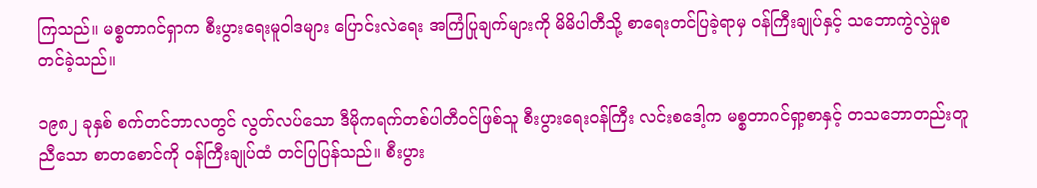ကြသည်။ မစ္စတာဂင်ရှာက စီးပွားရေးမူဝါဒများ ပြောင်းလဲရေး အကြံပြုချက်များကို မိမိပါတီသို့ စာရေးတင်ပြခဲ့ရာမှ ဝန်ကြီးချုပ်နှင့် သဘောကွဲလွဲမှုစတင်ခဲ့သည်။

၁၉၈၂ ခုနှစ် စက်တင်ဘာလတွင် လွတ်လပ်သော ဒီမိုကရက်တစ်ပါတီဝင်ဖြစ်သူ စီးပွားရေးဝန်ကြီး လင်းစဒေါ့က မစ္စတာဂင်ရှာ့စာနှင့် တသဘောတည်းတူညီသော စာတစောင်ကို ဝန်ကြီးချုပ်ထံ တင်ပြပြန်သည်။ စီးပွား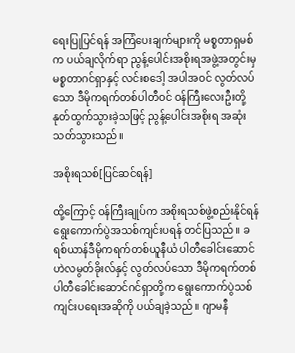ရေးပြုပြင်ရန် အကြံပေးချက်များကို မစ္စတာရှမစ်က ပယ်ချလိုက်ရာ ညွန့်ပေါင်းအစိုးရအဖွဲ့အတွင်းမှ မစ္စတာဂင်ရှာနှင့် လင်းစဒေါ့ အပါအဝင် လွတ်လပ်သော ဒီမိုကရက်တစ်ပါတီဝင် ဝန်ကြီးလေးဦးတို့ နုတ်ထွက်သွားခဲ့သဖြင့် ညွန့်ပေါင်းအစိုးရ အဆုံးသတ်သွားသည်။

အစိုးရသစ်[ပြင်ဆင်ရန်]

ထို့ကြောင့် ဝန်ကြီးချုပ်က အစိုးရသစ်ဖွဲ့စည်းနိုင်ရန် ရွေးကောက်ပွဲအသစ်ကျင်းပရန် တင်ပြသည်။ ခရစ်ယာန်ဒီမိုကရက်တစ်ယူနီယံ ပါတီခေါင်းဆောင် ဟဲလမွတ်ခိုးလ်နှင့် လွတ်လပ်သော ဒီမိုကရက်တစ် ပါတီခေါင်းဆောင်ဂင်ရှာတို့က ရွေးကောက်ပွဲသစ်ကျင်းပရေးအဆိုကို ပယ်ချခဲ့သည်။ ဂျာမနီ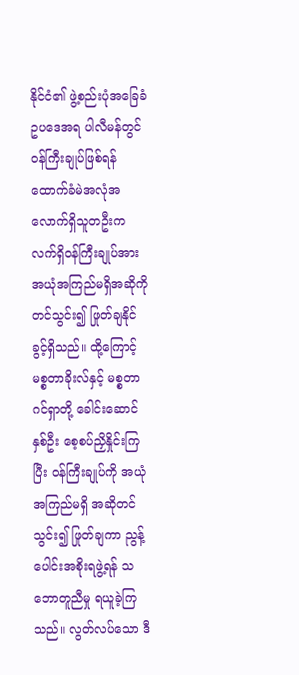နိုင်ငံ၏ ဖွဲ့စည်းပုံအခြေခံဥပဒေအရ ပါလီမန်တွင် ဝန်ကြီးချုပ်ဖြစ်ရန် ထောက်ခံမဲအလုံအလောက်ရှိသူတဦးက လက်ရှိဝန်ကြီးချုပ်အား အယုံအကြည်မရှိအဆိုကို တင်သွင်း၍ ဖြုတ်ချနိုင်ခွင့်ရှိသည်။ ထို့ကြောင့် မစ္စတာခိုးလ်နှင့် မစ္စတာဂင်ရှာတို့ ခေါင်းဆောင်နှစ်ဦး စေ့စပ်ညှိနှိုင်းကြပြီး ဝန်ကြီးချုပ်ကို အယုံအကြည်မရှိ အဆိုတင်သွင်း၍ ဖြုတ်ချကာ ညွန့်ပေါင်းအစိုးရဖွဲ့ရန် သဘောတူညီမှု ရယူခဲ့ကြသည်။ လွတ်လပ်သော ဒီ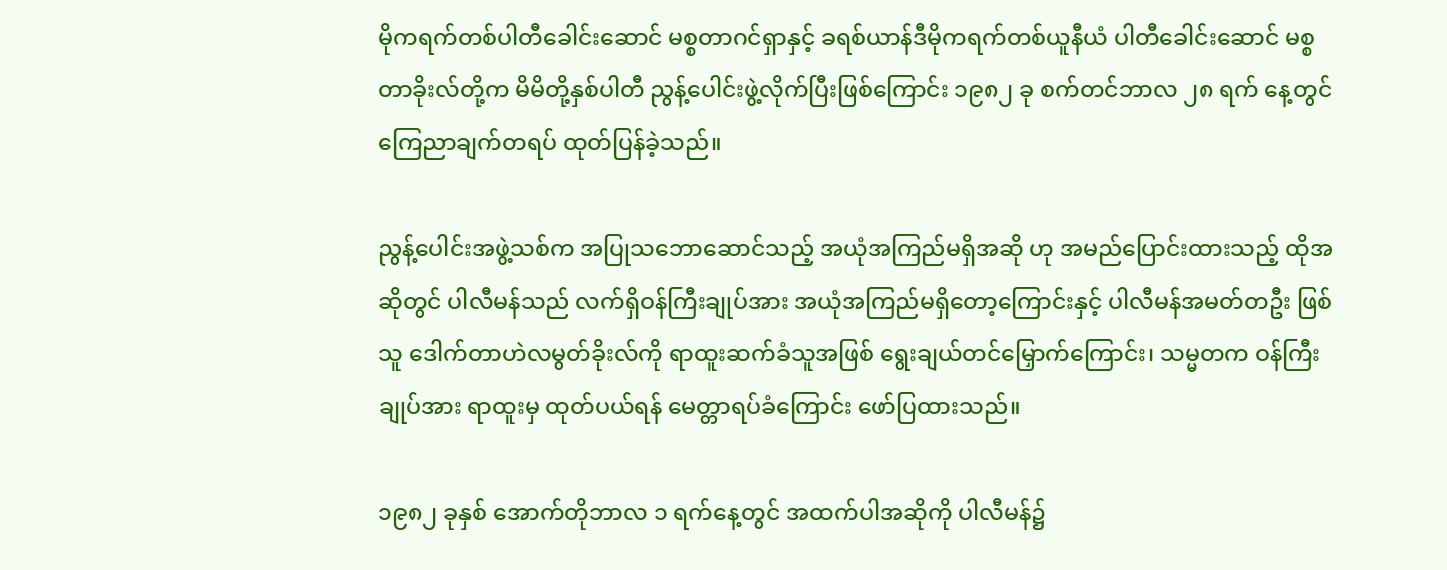မိုကရက်တစ်ပါတီခေါင်းဆောင် မစ္စတာဂင်ရှာနှင့် ခရစ်ယာန်ဒီမိုကရက်တစ်ယူနီယံ ပါတီခေါင်းဆောင် မစ္စတာခိုးလ်တို့က မိမိတို့နှစ်ပါတီ ညွန့်ပေါင်းဖွဲ့လိုက်ပြီးဖြစ်ကြောင်း ၁၉၈၂ ခု စက်တင်ဘာလ ၂၈ ရက် နေ့တွင် ကြေညာချက်တရပ် ထုတ်ပြန်ခဲ့သည်။

ညွန့်ပေါင်းအဖွဲ့သစ်က အပြုသဘောဆောင်သည့် အယုံအကြည်မရှိအဆို ဟု အမည်ပြောင်းထားသည့် ထိုအဆိုတွင် ပါလီမန်သည် လက်ရှိဝန်ကြီးချုပ်အား အယုံအကြည်မရှိတော့ကြောင်းနှင့် ပါလီမန်အမတ်တဦး ဖြစ်သူ ဒေါက်တာဟဲလမွတ်ခိုးလ်ကို ရာထူးဆက်ခံသူအဖြစ် ရွေးချယ်တင်မြှောက်ကြောင်း၊ သမ္မတက ဝန်ကြီးချုပ်အား ရာထူးမှ ထုတ်ပယ်ရန် မေတ္တာရပ်ခံကြောင်း ဖော်ပြထားသည်။

၁၉၈၂ ခုနှစ် အောက်တိုဘာလ ၁ ရက်နေ့တွင် အထက်ပါအဆိုကို ပါလီမန်၌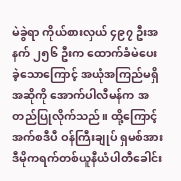မဲခွဲရာ ကိုယ်စားလှယ် ၄၉၇ ဦးအနက် ၂၅၆ ဦးက ထောက်ခံမဲပေးခဲ့သောကြောင့် အယုံအကြည်မရှိအဆိုကို အောက်ပါလီမန်က အတည်ပြုလိုက်သည်။ ထို့ကြောင့် အက်စဒီပီ ဝန်ကြီးချုပ် ရှမစ်အား ဒီမိုကရက်တစ်ယူနီယံပါတီခေါင်း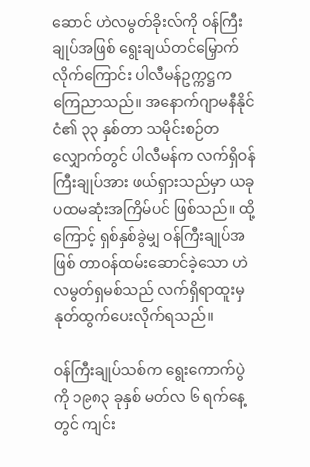ဆောင် ဟဲလမွတ်ခိုးလ်ကို ဝန်ကြီးချုပ်အဖြစ် ရွေးချယ်တင်မြှောက်လိုက်ကြောင်း ပါလီမန်ဥက္ကဋ္ဌက ကြေညာသည်။ အနောက်ဂျာမနီနိုင်ငံ၏ ၃၃ နှစ်တာ သမိုင်းစဉ်တလျှောက်တွင် ပါလီမန်က လက်ရှိဝန်ကြီးချုပ်အား ဖယ်ရှားသည်မှာ ယခုပထမဆုံးအကြိမ်ပင် ဖြစ်သည်။ ထို့ကြောင့် ရှစ်နှစ်ခွဲမျှ ဝန်ကြီးချုပ်အဖြစ် တာဝန်ထမ်းဆောင်ခဲ့သော ဟဲလမွတ်ရှမစ်သည် လက်ရှိရာထူးမှ နုတ်ထွက်ပေးလိုက်ရသည်။

ဝန်ကြီးချုပ်သစ်က ရွေးကောက်ပွဲကို ၁၉၈၃ ခုနှစ် မတ်လ ၆ ရက်နေ့တွင် ကျင်း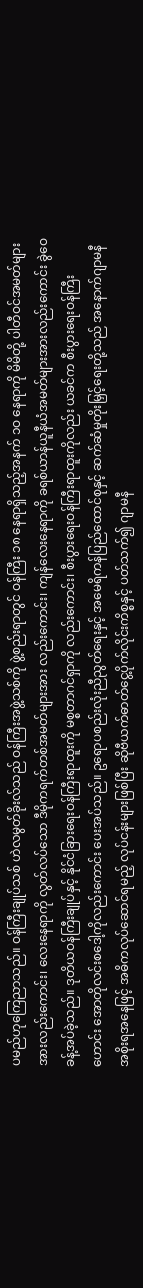ပမည်ဟုကြေညာသည်။ ဝန်ကြီးချုပ်သစ် ဟဲလမွတ်ခိုးလ်သည် ဝန်ကြီးအဖွဲ့သစ်ကို ဖွဲ့စည်းရာတွင် ဝန်ကြီး ၁၈ နေရာရှိသည့်အနက် ၁ဝ နေရာကို မိမိတို့ ပါတီဝင်အမတ်များအားလည်းကောင်း၊ လေးနေရာကို လွတ်လပ်သော ဒီမိုကရက်တစ်အမတ်များအား လည်းကောင်း၊ ကျန်လေးနေရာကို ခရစ်ယာန်ယူနီယံအမတ်များအားလည်းကောင်း ခွဲဝေခန့်အပ်ခဲ့သည်။ ဒုတိယဝန်ကြီးချုပ်နှင့် နိုင်ငံခြားရေးဝန်ကြီးရာထူးကို မစ္စတာဂင်ရှာကို လည်းကောင်း၊ စီးပွားရေးဝန်ကြီးရာထူးကိုလည်း ယခင်က စီးပွားရေးဝန်ကြီး ဟောင်း အောတိုလင်းစဒေါ့ကိုလည်းကောင်း ပေးအပ်သည်။ ဥရောပစည်းလုံးညီညွတ်ရေးနှင့် အမေရိကန်ပြည်ထောင်စုနှင့် ဆက်ဆံမှုတိုးမြှင့်ရေးတို့သည် အနောက်ဂျာမနီအစိုးရအနေဖြင့် အဓိကလုပ်ဆောင်ရမည့် လုပ်ငန်းများဖြစ်ပြီး ဆိုဗီယက်ဓာတ်ငွေ့ပိုက်လိုင်းကိစ္စနှင့် ပတ်သက်၍ ဂျာမနီ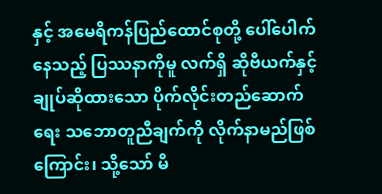နှင့် အမေရိကန်ပြည်ထောင်စုတို့ ပေါ်ပေါက်နေသည့် ပြဿနာကိုမူ လက်ရှိ ဆိုဗီယက်နှင့် ချုပ်ဆိုထားသော ပိုက်လိုင်းတည်ဆောက်ရေး သဘောတူညီချက်ကို လိုက်နာမည်ဖြစ်ကြောင်း၊ သို့သော် မိ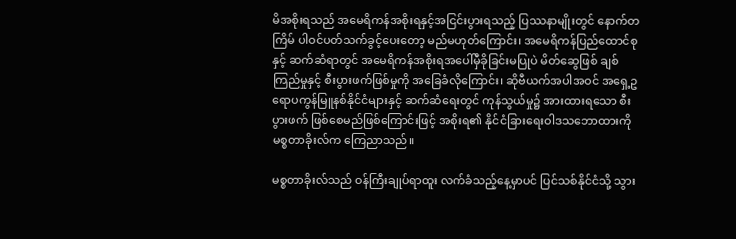မိအစိုးရသည် အမေရိကန်အစိုးရနှင့်အငြင်းပွားရသည့် ပြဿနာမျိုးတွင် နောက်တကြိမ် ပါဝင်ပတ်သက်ခွင့်ပေးတော့ မည်မဟုတ်ကြောင်း၊ အမေရိကန်ပြည်ထောင်စုနှင့် ဆက်ဆံရာတွင် အမေရိကန်အစိုးရအပေါ်မှီခိုခြင်းမပြုပဲ မိတ်ဆွေဖြစ် ချစ်ကြည်မှုနှင့် စီးပွားဖက်ဖြစ်မှုကို အခြေခံလိုကြောင်း၊ ဆိုဗီယက်အပါအဝင် အရှေ့ဥရောပကွန်မြူနစ်နိုင်ငံများနှင့် ဆက်ဆံရေးတွင် ကုန်သွယ်မှု၌ အားထားရသော စီးပွားဖက် ဖြစ်စေမည်ဖြစ်ကြောင်းဖြင့် အစိုးရ၏ နိုင်ငံခြားရေးဝါဒသဘောထားကို မစ္စတာခိုးလ်က ကြေညာသည်။

မစ္စတာခိုးလ်သည် ဝန်ကြီးချုပ်ရာထူး လက်ခံသည့်နေ့မှာပင် ပြင်သစ်နိုင်ငံသို့ သွား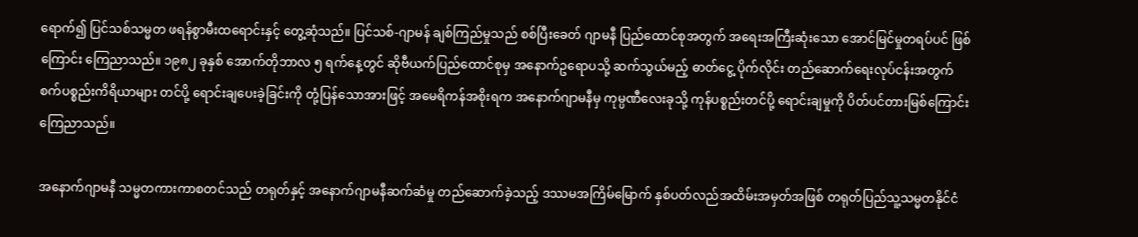ရောက်၍ ပြင်သစ်သမ္မတ ဖရန်စွာမီးထရောင်းနှင့် တွေ့ဆုံသည်။ ပြင်သစ်-ဂျာမန် ချစ်ကြည်မှုသည် စစ်ပြီးခေတ် ဂျာမနီ ပြည်ထောင်စုအတွက် အရေးအကြီးဆုံးသော အောင်မြင်မှုတရပ်ပင် ဖြစ်ကြောင်း ကြေညာသည်။ ၁၉၈၂ ခုနှစ် အောက်တိုဘာလ ၅ ရက်နေ့တွင် ဆိုဗီယက်ပြည်ထောင်စုမှ အ‌နောက်ဥရောပသို့ ဆက်သွယ်မည့် ဓာတ်ငွေ့ ပိုက်လိုင်း တည်ဆောက်ရေးလုပ်ငန်းအတွက် စက်ပစ္စည်းကိရိယာများ တင်ပို့ ရောင်းချပေးခဲ့ခြင်းကို တုံ့ပြန်သောအားဖြင့် အမေရိကန်အစိုးရက အနောက်ဂျာမနီမှ ကုမ္ပဏီလေးခုသို့ ကုန်ပစ္စည်းတင်ပို့ ရောင်းချမှုကို ပိတ်ပင်တားမြစ်ကြောင်း ကြေညာသည်။

အနောက်ဂျာမနီ သမ္မတကားကာစတင်သည် တရုတ်နှင့် အနောက်ဂျာမနီဆက်ဆံမှု တည်ဆောက်ခဲ့သည့် ဒဿမအကြိမ်မြောက် နှစ်ပတ်လည်အထိမ်းအမှတ်အဖြစ် တရုတ်ပြည်သူ့သမ္မတနိုင်ငံ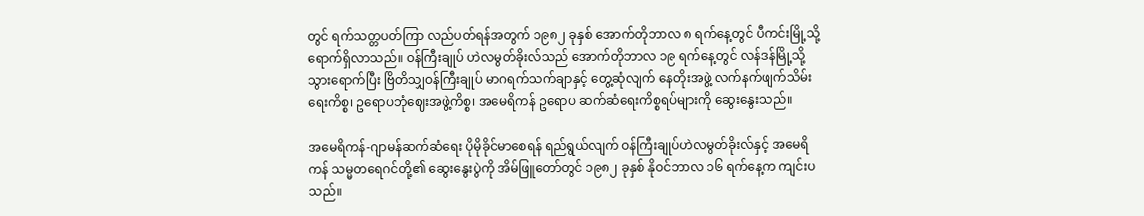တွင် ရက်သတ္တပတ်ကြာ လည်ပတ်ရန်အတွက် ၁၉၈၂ ခုနှစ် အောက်တိုဘာလ ၈ ရက်နေ့တွင် ပီကင်းမြို့သို့ ရောက်ရှိလာသည်။ ဝန်ကြီးချုပ် ဟဲလမွတ်ခိုးလ်သည် အောက်တိုဘာလ ၁၉ ရက်နေ့တွင် လန်ဒန်မြို့သို့ သွားရောက်ပြီး ဗြိတိသျှဝန်ကြီးချုပ် မာဂရက်သက်ချာနှင့် တွေ့ဆုံလျက် နေတိုးအဖွဲ့ လက်နက်ဖျက်သိမ်းရေးကိစ္စ၊ ဥရောပဘုံဈေးအဖွဲ့ကိစ္စ၊ အမေရိကန် ဥရောပ ဆက်ဆံရေးကိစ္စရပ်များကို ဆွေးနွေးသည်။

အမေရိကန်-ဂျာမန်ဆက်ဆံရေး ပိုမိုခိုင်မာစေရန် ရည်ရွယ်လျက် ဝန်ကြီးချုပ်ဟဲလမွတ်ခိုးလ်နှင့် အမေရိကန် သမ္မတရေဂင်တို့၏ ဆွေးနွေးပွဲကို အိမ်ဖြူတော်တွင် ၁၉၈၂ ခုနှစ် နိုဝင်ဘာလ ၁၆ ရက်နေ့က ကျင်းပသည်။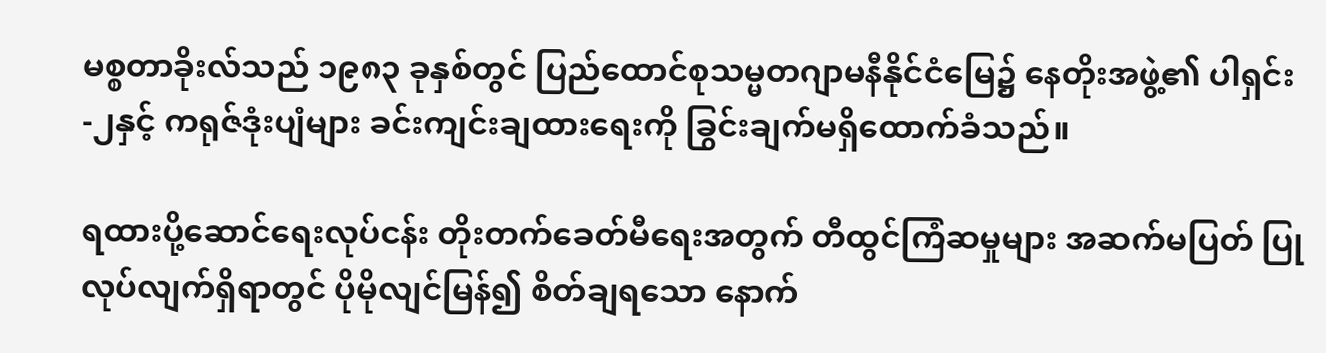မစ္စတာခိုးလ်သည် ၁၉၈၃ ခုနှစ်တွင် ပြည်ထောင်စုသမ္မတဂျာမနီနိုင်ငံမြေ၌ နေတိုးအဖွဲ့၏ ပါရှင်း-၂နှင့် ကရုဇ်ဒုံးပျံများ ခင်းကျင်းချထားရေးကို ခြွင်းချက်မရှိထောက်ခံသည်။

ရထားပို့ဆောင်ရေးလုပ်ငန်း တိုးတက်ခေတ်မီရေးအတွက် တီထွင်ကြံဆမှုများ အဆက်မပြတ် ပြုလုပ်လျက်ရှိရာတွင် ပိုမိုလျင်မြန်၍ စိတ်ချရသော နောက်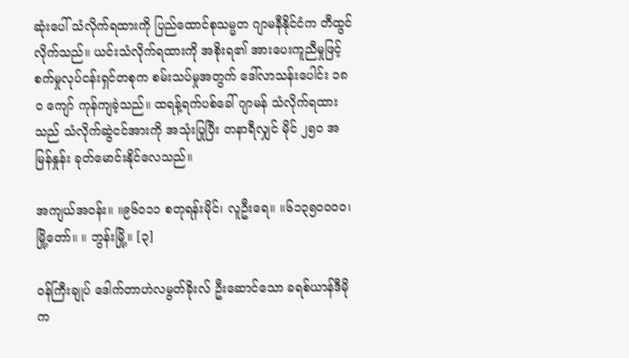ဆုံးပေါ် သံလိုက်ရထားကို ပြည်ထောင်စုသမ္မတ ဂျာမနီနိုင်ငံက တီထွင်လိုက်သည်။ ယင်းသံလိုက်ရထားကို အစိုးရ၏ အားပေးကူညီမှုဖြင့် စက်မှုလုပ်ငန်းရှင်တစုက စမ်းသပ်မှုအတွက် ဒေါ်လာသန်းပေါင်း ၁၈ဝ ကျော် ကုန်ကျခဲ့သည်။ ထရန့်ရက်ပစ်ခေါ် ဂျာမန် သံလိုက်ရထားသည် သံလိုက်ဆွဲငင်အားကို အသုံးပြုပြီး တနာရီလျှင် မိုင် ၂၅ဝ အမြန်နှုန်း ခုတ်မောင်းနိုင်လေသည်။

အကျယ်အဝန်း။ ။၉၆ဝ၁၁ စတုရန်းမိုင်၊ လူဦးရေ။ ။၆၁၃၅ဝဝဝဝ၊ မြို့တော်။ ။ ဘွန်းမြို့။ [၃]

ဝန်ကြီးချုပ် ဒေါက်တာဟဲလမွတ်ခိုးလ် ဦးဆောင်သော ခရစ်ယာန်ဒီမိုက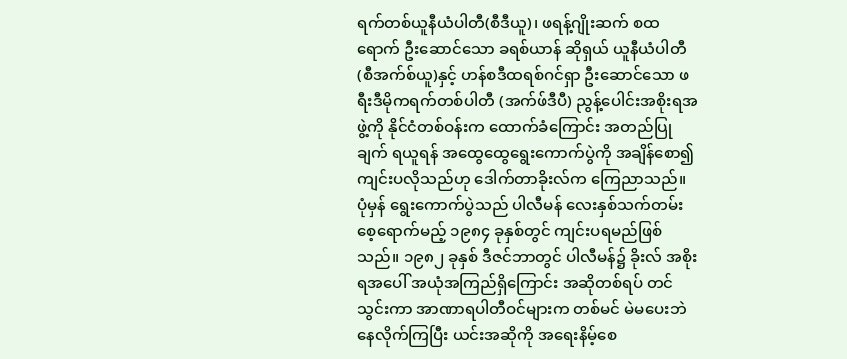ရက်တစ်ယူနီယံပါတီ(စီဒီယူ)၊ ဖရန့်ဂျိုးဆက် စထရောက် ဦးဆောင်သော ခရစ်ယာန် ဆိုရှယ် ယူနီယံပါတီ (စီအက်စ်ယူ)နှင့် ဟန်စဒီထရစ်ဂင်ရှာ ဦးဆောင်သော ဖရီးဒီမိုကရက်တစ်ပါတီ (အက်ဖ်ဒီပီ) ညွန့်ပေါင်းအစိုးရအဖွဲ့ကို နိုင်ငံတစ်ဝန်းက ထောက်ခံကြောင်း အတည်ပြုချက် ရယူရန် အထွေထွေရွေးကောက်ပွဲကို အချိန်စော၍ ကျင်းပလိုသည်ဟု ဒေါက်တာခိုးလ်က ကြေညာသည်။ ပုံမှန် ရွေးကောက်ပွဲသည် ပါလီမန် လေးနှစ်သက်တမ်းစေ့ရောက်မည့် ၁၉၈၄ ခုနှစ်တွင် ကျင်းပရမည်ဖြစ်သည်။ ၁၉၈၂ ခုနှစ် ဒီဇင်ဘာတွင် ပါလီမန်၌ ခိုးလ် အစိုးရအပေါ် အယုံအကြည်ရှိကြောင်း အဆိုတစ်ရပ် တင်သွင်းကာ အာဏာရပါတီဝင်များက တစ်မင် မဲမပေးဘဲ နေလိုက်ကြပြီး ယင်းအဆိုကို အရေးနိမ့်စေ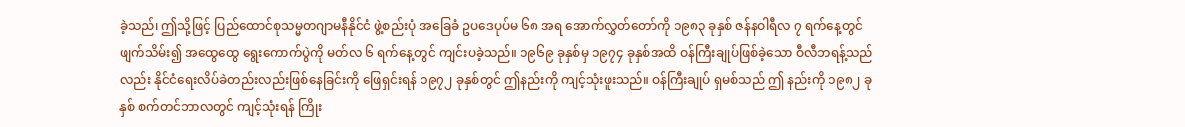ခဲ့သည်၊ ဤသို့ဖြင့် ပြည်ထောင်စုသမ္မတဂျာမနီနိုင်ငံ ဖွဲ့စည်းပုံ အခြေခံ ဥပဒေပုပ်မ ၆၈ အရ အောက်လွှတ်တော်ကို ၁၉၈၃ ခုနှစ် ဇန်နဝါရီလ ၇ ရက်နေ့တွင် ဖျက်သိမ်း၍ အထွေထွေ ရွေးကောက်ပွဲကို မတ်လ ၆ ရက်နေ့တွင် ကျင်းပခဲ့သည်။ ၁၉၆၉ ခုနှစ်မှ ၁၉၇၄ ခုနှစ်အထိ ဝန်ကြီးချုပ်ဖြစ်ခဲ့သော ဝီလီဘရန့်သည်လည်း နိုင်ငံရေးလိပ်ခဲတည်းလည်းဖြစ်နေခြင်းကို ဖြေရှင်းရန် ၁၉၇၂ ခုနှစ်တွင် ဤနည်းကို ကျင့်သုံးဖူးသည်။ ဝန်ကြီးချုပ် ရှမစ်သည် ဤ နည်းကို ၁၉၈၂ ခုနှစ် စက်တင်ဘာလတွင် ကျင့်သုံးရန် ကြိုး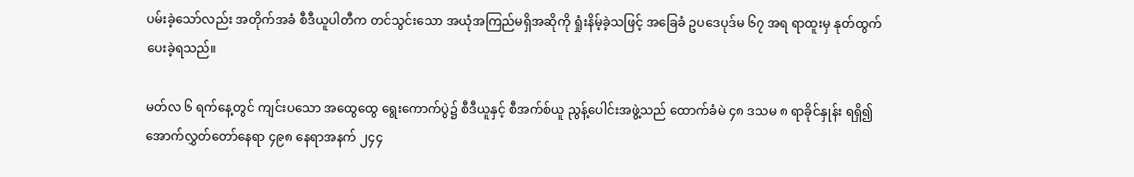ပမ်းခဲ့သော်လည်း အတိုက်အခံ စီဒီယူပါတီက တင်သွင်းသော အယုံအကြည်မရှိအဆိုကို ရှုံးနိမ့်ခဲ့သဖြင့် အခြေခံ ဥပဒေပုဒ်မ ၆၇ အရ ရာထူးမှ နုတ်ထွက်ပေးခဲ့ရသည်။

မတ်လ ၆ ရက်နေ့တွင် ကျင်းပသော အထွေထွေ ရွေးကောက်ပွဲ၌ စီဒီယူနှင့် စီအက်စ်ယူ ညွန့်ပေါင်းအဖွဲ့သည် ထောက်ခံမဲ ၄၈ ဒသမ ၈ ရာခိုင်နှုန်း ရရှိ၍ အောက်လွှတ်တော်နေရာ ၄၉၈ နေရာအနက် ၂၄၄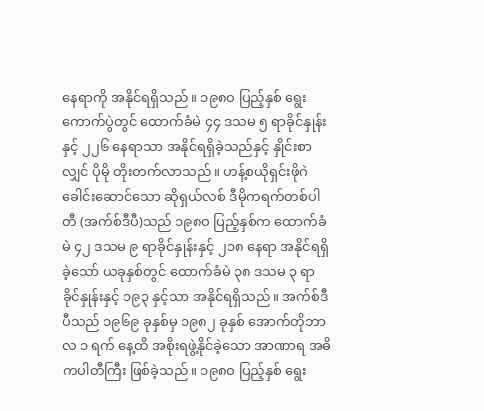နေရာကို အနိုင်ရရှိသည်။ ၁၉၈ဝ ပြည့်နှစ် ရွေးကောက်ပွဲတွင် ထောက်ခံမဲ ၄၄ ဒသမ ၅ ရာခိုင်နှုန်းနှင့် ၂၂၆ နေရာသာ အနိုင်ရရှိခဲ့သည်နှင့် နှိုင်းစာလျှင် ပိုမို တိုးတက်လာသည်။ ဟန့်စယိုရှင်းဖိုဂဲ ခေါင်းဆောင်သော ဆိုရှယ်လစ် ဒီမိုကရက်တစ်ပါတီ (အက်စ်ဒီပီ)သည် ၁၉၈ဝ ပြည့်နှစ်က ထောက်ခံမဲ ၄၂ ဒသမ ၉ ရာခိုင်နှုန်းနှင့် ၂၁၈ နေရာ အနိုင်ရရှိခဲ့သော် ယခုနှစ်တွင် ထောက်ခံမဲ ၃၈ ဒသမ ၃ ရာခိုင်နှုန်းနှင့် ၁၉၃ နှင့်သာ အနိုင်ရရှိသည်။ အက်စ်ဒီပီသည် ၁၉၆၉ ခုနှစ်မှ ၁၉၈၂ ခုနှစ် အောက်တိုဘာလ ၁ ရက် နေ့ထိ အစိုးရဖွဲ့နိုင်ခဲ့သော အာဏာရ အဓိကပါတီကြီး ဖြစ်ခဲ့သည်။ ၁၉၈ဝ ပြည့်နှစ် ရွေး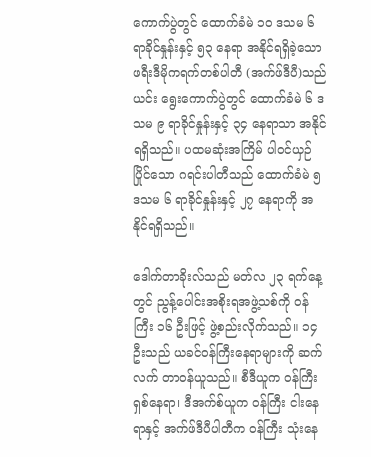ကောက်ပွဲတွင် ထောက်ခံမဲ ၁ဝ ဒသမ ၆ ရာခိုင်နှုန်းနှင့် ၅၃ နေရာ အနိုင်ရရှိခဲ့သော ဖရီးဒီမိုကရက်တစ်ပါတီ (အက်ဖ်ဒီပီ)သည် ယင်း ရွေးကောက်ပွဲတွင် ထောက်ခံမဲ ၆ ဒသမ ၉ ရာခိုင်နှုန်းနှင့် ၃၄ နေရာသာ အနိုင်ရရှိသည်။ ပထမဆုံးအကြိမ် ပါဝင်ယှဉ်ပြိုင်သော ဂရင်းပါတီသည် ထောက်ခံမဲ ၅ ဒသမ ၆ ရာခိုင်နှုန်းနှင့် ၂၇ နေရာကို အနိုင်ရရှိသည်။

ဒေါက်တာခိုးလ်သည် မတ်လ ၂၃ ရက်နေ့တွင် ညွန့်ပေါင်းအစိုးရအဖွဲ့သစ်ကို ဝန်ကြီး ၁၆ ဦးဖြင့် ဖွဲ့စည်းလိုက်သည်။ ၁၄ ဦးသည် ယခင်ဝန်ကြီးနေရာများကို ဆက်လက် တာဝန်ယူသည်။ စီဒီယူက ဝန်ကြီး ရှစ်နေရာ၊ ဒီအက်စ်ယူက ဝန်ကြီး ငါးနေရာနှင့် အက်ဖ်ဒီပီပါတီက ဝန်ကြီး သုံးနေ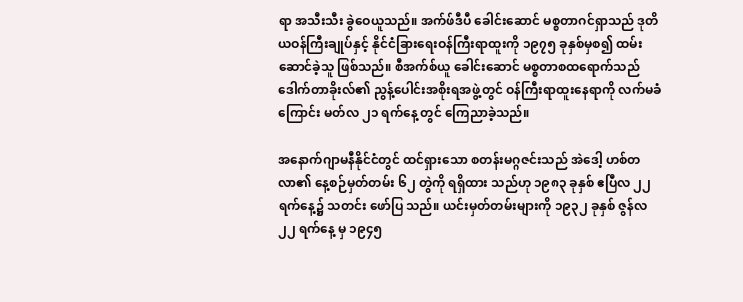ရာ အသီးသီး ခွဲဝေယူသည်။ အက်ဖ်ဒီပီ ခေါင်းဆောင် မစ္စတာဂင်ရှာသည် ဒုတိယဝန်ကြီးချုပ်နှင့် နိုင်ငံခြားရေးဝန်ကြီးရာထူးကို ၁၉၇၅ ခုနှစ်မှစ၍ ထမ်းဆောင်ခဲ့သူ ဖြစ်သည်။ စီအက်စ်ယူ ခေါင်းဆောင် မစ္စတာစထရောက်သည် ဒေါက်တာခိုးလ်၏ ညွန့်ပေါင်းအစိုးရအဖွဲ့တွင် ဝန်ကြီးရာထူးနေရာကို လက်မခံကြောင်း မတ်လ ၂၁ ရက်နေ့ တွင် ကြေညာခဲ့သည်။

အနောက်ဂျာမနီနိုင်ငံတွင် ထင်ရှားသော စတန်းမဂ္ဂဇင်းသည် အဲဒေါ့ ဟစ်တလာ၏ နေ့စဉ်မှတ်တမ်း ၆၂ တွဲကို ရရှိထား သည်ဟု ၁၉၈၃ ခုနှစ် ဧပြီလ ၂၂ ရက်နေ့၌ သတင်း ဖော်ပြ သည်။ ယင်းမှတ်တမ်းများကို ၁၉၃၂ ခုနှစ် ဇွန်လ ၂၂ ရက်နေ့ မှ ၁၉၄၅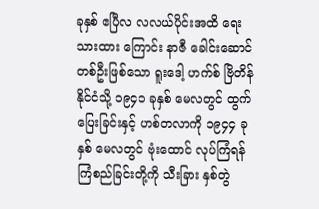ခုနှစ် ဧပြီလ လလယ်ပိုင်းအထိ ရေးသားထား ကြောင်း နာဇီ ခေါင်းဆောင်တစ်ဦးဖြစ်သော ရူးဒေါ့ ဟက်စ် ဗြိတိန်နိုင်ငံသို့ ၁၉၄၁ ခုနှစ် မေလတွင် ထွက်ပြေးခြင်းနှင့် ဟစ်တလာကို ၁၉၄၄ ခုနှစ် မေလတွင် ဗုံးထောင် လုပ်ကြံရန် ကြံစည်ခြင်းတို့ကို သီးခြား နှစ်တွဲ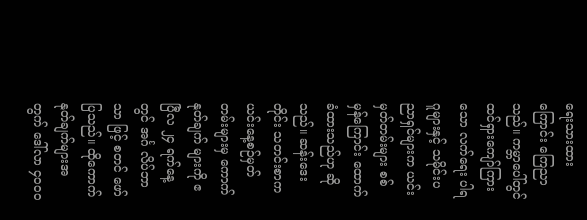ရေးသားထားကြောင်း ကြေညာသည်။ ကမ္ဘာပေါ်တွင် ထင်ရှားကျော်ကြားသော လက်ရေး ပါရဂူများနှင့် သမိုင်းပညာရှင်များက ယင်းမှတ်တမ်းများ စစ် မှန်ကြောင်း ထောက်ခံထားသည်ဟု ဆိုသည်။ ဆန်းဒေးတိုင်း သတင်းစာက ယင်းနေ့စဉ်မှတ်တမ်းများမှ ကောက်နုတ်ချက် များကို ဧပြီလ ၂၄ ရက်နေ့တွင် အင်္ဂ လိပ်ဘာသာ ဖြင့် စတင် ဖော်ပြသည်။ ထိုကောက်နုတ်ချက်များအတွက် ဒေါ်လာ ၄ဝဝဝ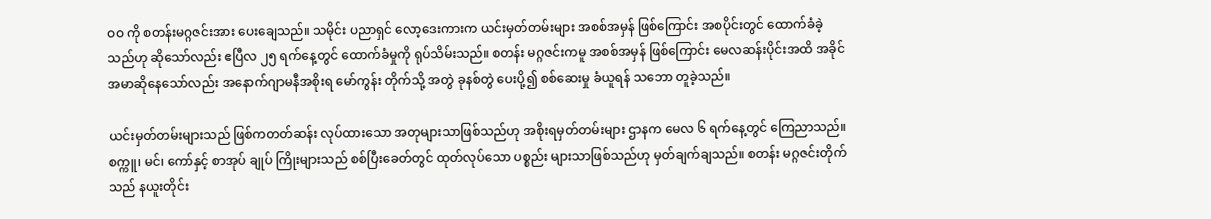ဝဝ ကို စတန်းမဂ္ဂဇင်းအား ပေးချေသည်။ သမိုင်း ပညာရှင် လော့ဒေးကားက ယင်းမှတ်တမ်းများ အစစ်အမှန် ဖြစ်ကြောင်း အစပိုင်းတွင် ထောက်ခံခဲ့သည်ဟု ဆိုသော်လည်း ဧပြီလ ၂၅ ရက်နေ့တွင် ထောက်ခံမှုကို ရုပ်သိမ်းသည်။ စတန်း မဂ္ဂဇင်းကမူ အစစ်အမှန် ဖြစ်ကြောင်း မေလဆန်းပိုင်းအထိ အခိုင်အမာဆိုနေသော်လည်း အနောက်ဂျာမနီအစိုးရ မော်ကွန်း တိုက်သို့ အတွဲ ခုနစ်တွဲ ပေးပို့၍ စစ်ဆေးမှု ခံယူရန် သဘော တူခဲ့သည်။

ယင်းမှတ်တမ်းများသည် ဖြစ်ကတတ်ဆန်း လုပ်ထားသော အတုများသာဖြစ်သည်ဟု အစိုးရမှတ်တမ်းများ ဌာနက မေလ ၆ ရက်နေ့တွင် ကြေညာသည်။ စက္ကူ၊ မင်၊ ကော်နှင့် စာအုပ် ချုပ် ကြိုးများသည် စစ်ပြီးခေတ်တွင် ထုတ်လုပ်သော ပစ္စည်း များသာဖြစ်သည်ဟု မှတ်ချက်ချသည်။ စတန်း မဂ္ဂဇင်းတိုက် သည် နယူးတိုင်း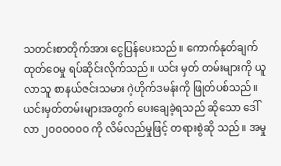သတင်းစာတိုက်အား ငွေပြန်ပေးသည်။ ကောက်နုတ်ချက် ထုတ်ဝေမှု ရပ်ဆိုင်းလိုက်သည်။ ယင်း မှတ် တမ်းများကို ယူလာသူ စာနယ်ဇင်းသမား ဂဲ့ဟိုက်ဒမန်းကို ဖြုတ်ပစ်သည်။ ယင်းမှတ်တမ်းများအတွက် ပေးချေခဲ့ရသည် ဆိုသော ဒေါ်လာ ၂ဝဝဝဝဝဝ ကို လိမ်လည်မှုဖြင့် တရားစွဲဆို သည်။ အမှု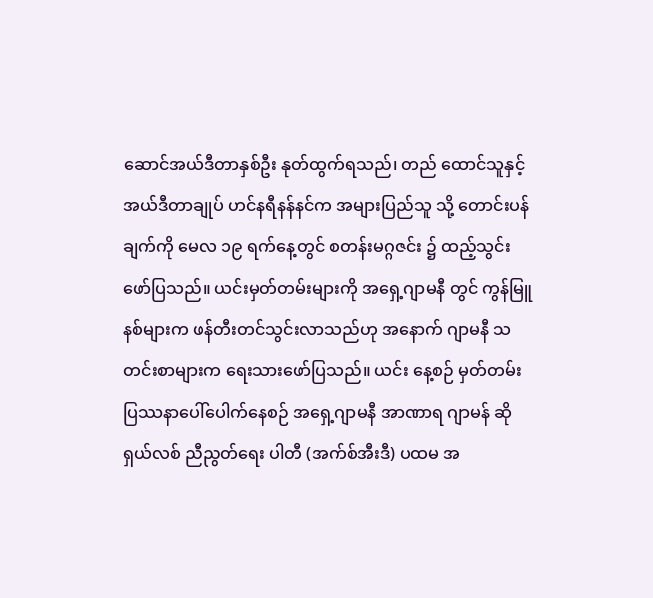ဆောင်အယ်ဒီတာနှစ်ဦး နုတ်ထွက်ရသည်၊ တည် ထောင်သူနှင့် အယ်ဒီတာချုပ် ဟင်နရီနန်နင်က အများပြည်သူ သို့ တောင်းပန်ချက်ကို မေလ ၁၉ ရက်နေ့တွင် စတန်းမဂ္ဂဇင်း ၌ ထည့်သွင်းဖော်ပြသည်။ ယင်းမှတ်တမ်းများကို အရှေ့ဂျာမနီ တွင် ကွန်မြူနစ်များက ဖန်တီးတင်သွင်းလာသည်ဟု အနောက် ဂျာမနီ သတင်းစာများက ရေးသားဖော်ပြသည်။ ယင်း နေ့စဉ် မှတ်တမ်း ပြဿနာပေါ်ပေါက်နေစဉ် အရှေ့ဂျာမနီ အာဏာရ ဂျာမန် ဆိုရှယ်လစ် ညီညွတ်ရေး ပါတီ (အက်စ်အီးဒီ) ပထမ အ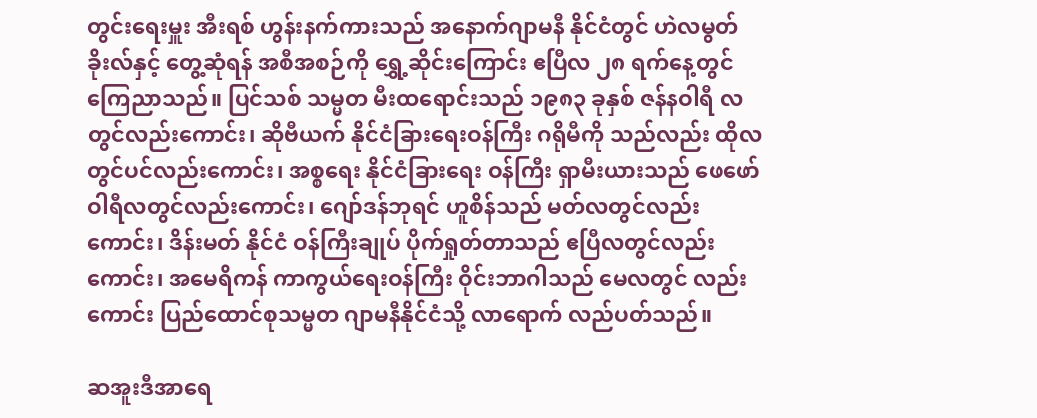တွင်းရေးမှူး အီးရစ် ဟွန်းနက်ကားသည် အနောက်ဂျာမနီ နိုင်ငံတွင် ဟဲလမွတ် ခိုးလ်နှင့် တွေ့ဆုံရန် အစီအစဉ်ကို ရွှေ့ဆိုင်းကြောင်း ဧပြီလ ၂၈ ရက်နေ့တွင် ကြေညာသည်။ ပြင်သစ် သမ္မတ မီးထရောင်းသည် ၁၉၈၃ ခုနှစ် ဇန်နဝါရီ လတွင်လည်းကောင်း၊ ဆိုဗီယက် နိုင်ငံခြားရေးဝန်ကြီး ဂရိုမီကို သည်လည်း ထိုလတွင်ပင်လည်းကောင်း၊ အစ္စရေး နိုင်ငံခြားရေး ဝန်ကြီး ရှာမီးယားသည် ဖေဖော်ဝါရီလတွင်လည်းကောင်း၊ ဂျော်ဒန်ဘုရင် ဟူစိန်သည် မတ်လတွင်လည်းကောင်း၊ ဒိန်းမတ် နိုင်ငံ ဝန်ကြီးချုပ် ပိုက်ရှုတ်တာသည် ဧပြီလတွင်လည်းကောင်း၊ အမေရိကန် ကာကွယ်ရေးဝန်ကြီး ဝိုင်းဘာဂါသည် မေလတွင် လည်းကောင်း ပြည်ထောင်စုသမ္မတ ဂျာမနီနိုင်ငံသို့ လာရောက် လည်ပတ်သည်။

ဆအူးဒီအာရေ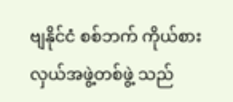ဗျနိုင်ငံ စစ်ဘက် ကိုယ်စားလှယ်အဖွဲ့တစ်ဖွဲ့ သည်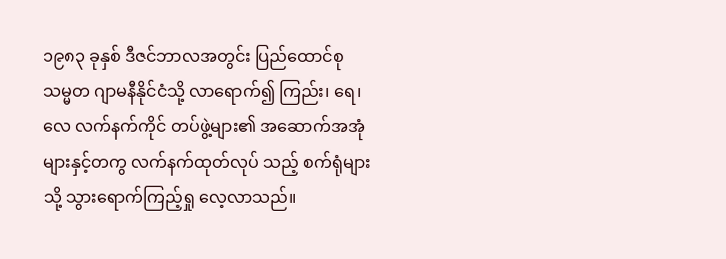၁၉၈၃ ခုနှစ် ဒီဇင်ဘာလအတွင်း ပြည်ထောင်စု သမ္မတ ဂျာမနီနိုင်ငံသို့ လာရောက်၍ ကြည်း၊ ရေ၊ လေ လက်နက်ကိုင် တပ်ဖွဲ့များ၏ အဆောက်အအုံများနှင့်တကွ လက်နက်ထုတ်လုပ် သည့် စက်ရုံများသို့ သွားရောက်ကြည့်ရှု လေ့လာသည်။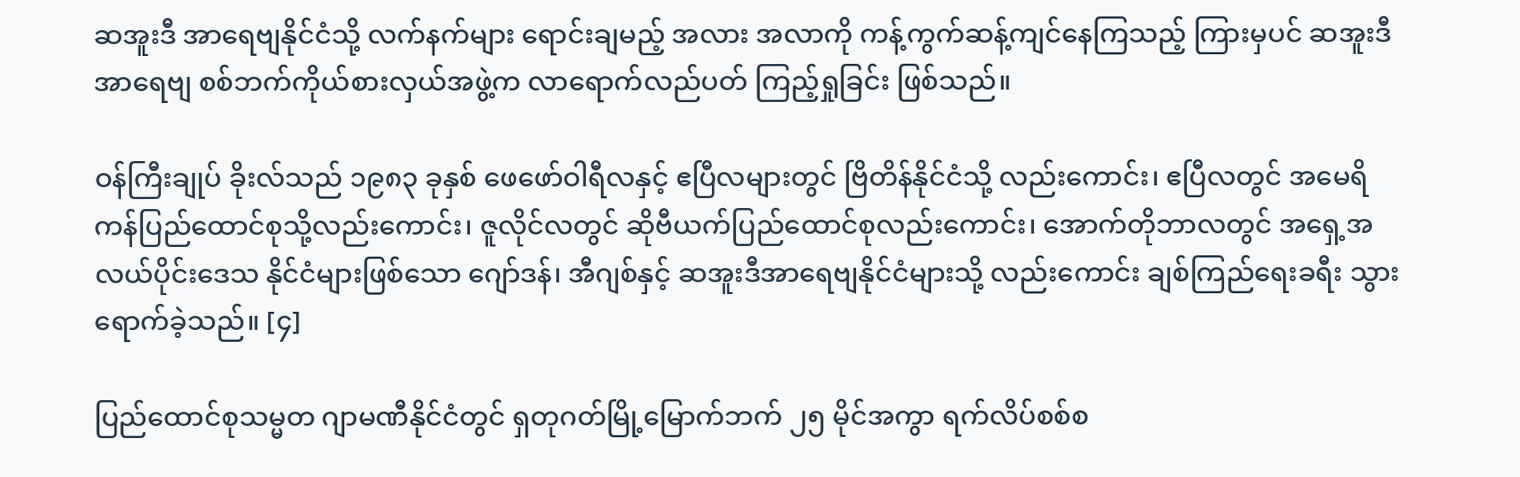ဆအူးဒီ အာရေဗျနိုင်ငံသို့ လက်နက်များ ရောင်းချမည့် အလား အလာကို ကန့်ကွက်ဆန့်ကျင်နေကြသည့် ကြားမှပင် ဆအူးဒီ အာရေဗျ စစ်ဘက်ကိုယ်စားလှယ်အဖွဲ့က လာရောက်လည်ပတ် ကြည့်ရှုခြင်း ဖြစ်သည်။

ဝန်ကြီးချုပ် ခိုးလ်သည် ၁၉၈၃ ခုနှစ် ဖေဖော်ဝါရီလနှင့် ဧပြီလများတွင် ဗြိတိန်နိုင်ငံသို့ လည်းကောင်း၊ ဧပြီလတွင် အမေရိကန်ပြည်ထောင်စုသို့လည်းကောင်း၊ ဇူလိုင်လတွင် ဆိုဗီယက်ပြည်ထောင်စုလည်းကောင်း၊ အောက်တိုဘာလတွင် အရှေ့အလယ်ပိုင်းဒေသ နိုင်ငံများဖြစ်သော ဂျော်ဒန်၊ အီဂျစ်နှင့် ဆအူးဒီအာရေဗျနိုင်ငံများသို့ လည်းကောင်း ချစ်ကြည်ရေးခရီး သွားရောက်ခဲ့သည်။ [၄]

ပြည်ထောင်စုသမ္မတ ဂျာမဏီနိုင်ငံတွင် ရှတုဂတ်မြို့မြောက်ဘက် ၂၅ မိုင်အကွာ ရက်လိပ်စစ်စ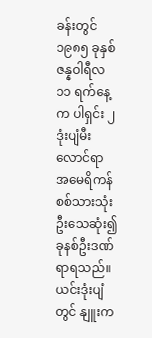ခန်းတွင် ၁၉၈၅ ခုနှစ်ဇန္နဝါရီလ ၁၁ ရက်နေ့က ပါရှင်း ၂ ဒုံးပျံမီးလောင်ရာ အမေရိကန် စစ်သားသုံးဦးသေဆုံး၍ ခုနစ်ဦးဒဏ်ရာရသည်။ ယင်းဒုံးပျံတွင် နျူးက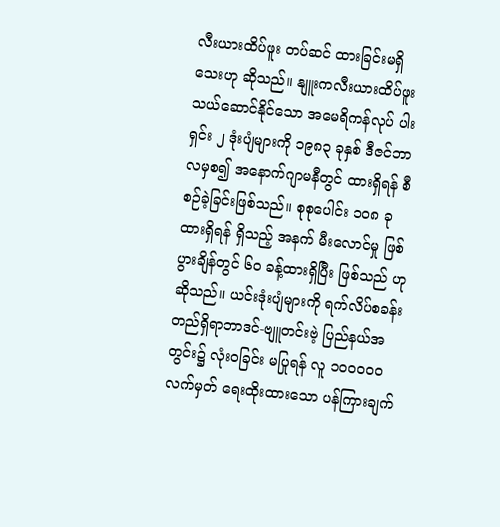လီးယားထိပ်ဖူး တပ်ဆင် ထားခြင်းမရှိသေးဟု ဆိုသည်။ နျူးကလီးယားထိပ်ဖူး သယ်ဆောင်နိုင်သော အမေရိကန်လုပ် ပါးရှင်း ၂ ဒုံးပျံများကို ၁၉၈၃ ခုနှစ် ဒီဇင်ဘာလမှစ၍ အနောက်ဂျာမနီတွင် ထားရှိရန် စီစဉ်ခဲ့ခြင်းဖြစ်သည်။ စုစုပေါင်း ၁ဝ၈ ခုထားရှိရန် ရှိသည့် အနက် မီးလောင်မှု ဖြစ်ပွားချိန်တွင် ၆ဝ ခန့်ထားရှိပြီး ဖြစ်သည် ဟုဆိုသည်။ ယင်းဒုံးပျံများကို ရက်လိပ်စခန်းတည်ရှိရာဘာဒင်-ဗျူတင်းဗဲ့ ပြည်နယ်အတွင်း၌ လုံးဝခြင်း မပြုရန် လူ ၁ဝဝဝဝဝ လက်မှတ် ရေးထိုးထားသော ပန်ကြားချက်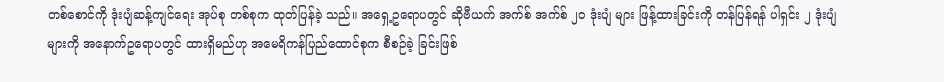တစ်စောင်ကို ဒုံးပျံဆန့်ကျင်ရေး အုပ်စု တစ်စုက ထုတ်ပြန်ခဲ့ သည်။ အရှေ့ဥရောပတွင် ဆိုဗီယက် အက်စ် အက်စ် ၂ဝ ဒုံးပျံ များ ဖြန့်ထားခြင်းကို တန်ပြန်ရန် ပါရှင်း ၂ ဒုံးပျံများကို အနောက်ဥရောပတွင် ထားရှိမည်ဟု အမေရိကန်ပြည်ထောင်စုက စီစဉ်ခဲ့ ခြင်းဖြစ်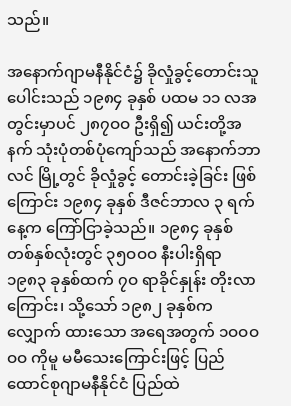သည်။

အနောက်ဂျာမနီနိုင်ငံ၌ ခိုလှုံခွင့်တောင်းသူပေါင်းသည် ၁၉၈၄ ခုနှစ် ပထမ ၁၁ လအတွင်းမှာပင် ၂၈၇ဝဝ ဦးရှိ၍ ယင်းတို့အနက် သုံးပုံတစ်ပုံကျော်သည် အနောက်ဘာလင် မြို့တွင် ခိုလှုံခွင့် တောင်းခဲ့ခြင်း ဖြစ်ကြောင်း ၁၉၈၄ ခုနှစ် ဒီဇင်ဘာလ ၃ ရက်နေ့က ကြော်ငြာခဲ့သည်။ ၁၉၈၄ ခုနှစ် တစ်နှစ်လုံးတွင် ၃၅ဝဝဝ နီးပါးရှိရာ ၁၉၈၃ ခုနှစ်ထက် ၇ဝ ရာခိုင်နှုန်း တိုးလာကြောင်း၊ သို့သော် ၁၉၈၂ ခုနှစ်က လျှောက် ထားသော အရေအတွက် ၁ဝဝဝဝဝ ကိုမူ မမီသေးကြောင်းဖြင့် ပြည်ထောင်စုဂျာမနီနိုင်ငံ ပြည်ထဲ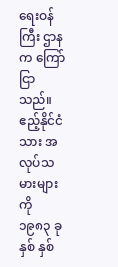ရေးဝန်ကြီး ဌာနက ကြော်ငြာ သည်။ ဧည့်နိုင်ငံသား အလုပ်သမားများကို ၁၉၈၃ ခုနှစ် နှစ်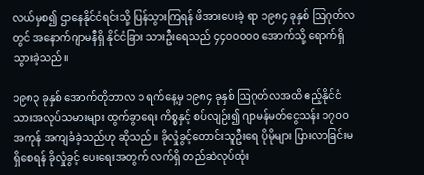လယ်မှစ၍ ဌာနေနိုင်ငံရင်းသို့ ပြန်သွားကြရန် ဖိအားပေးခဲ့ ရာ ၁၉၈၄ ခုနှစ် ဩဂုတ်လတွင် အနောက်ဂျာမနီရှိ နိုင်ငံခြား သားဦးရေသည် ၄၄ဝဝဝဝဝ အောက်သို့ ရောက်ရှိသွားခဲ့သည်။

၁၉၈၃ ခုနှစ် အောက်တိုဘာလ ၁ ရက်နေ့မှ ၁၉၈၄ ခုနှစ် ဩဂုတ်လအထိ ဧည့်နိုင်ငံသားအလုပ်သမားများ ထွက်ခွာရေး ကိစ္စနှင့် စပ်လျဉ်း၍ ဂျာမန်မတ်ငွေသန်း ၁၇ဝဝ အကုန် အကျခံခဲ့သည်ဟု ဆိုသည်။ ခိုလှုံခွင့်တောင်းသူဦးရေ ပိုမိုများ ပြားလာခြင်းမရှိစေရန် ခိုလှုံခွင့် ပေးရေးအတွက် လက်ရှိ တည်ဆဲလုပ်ထုံး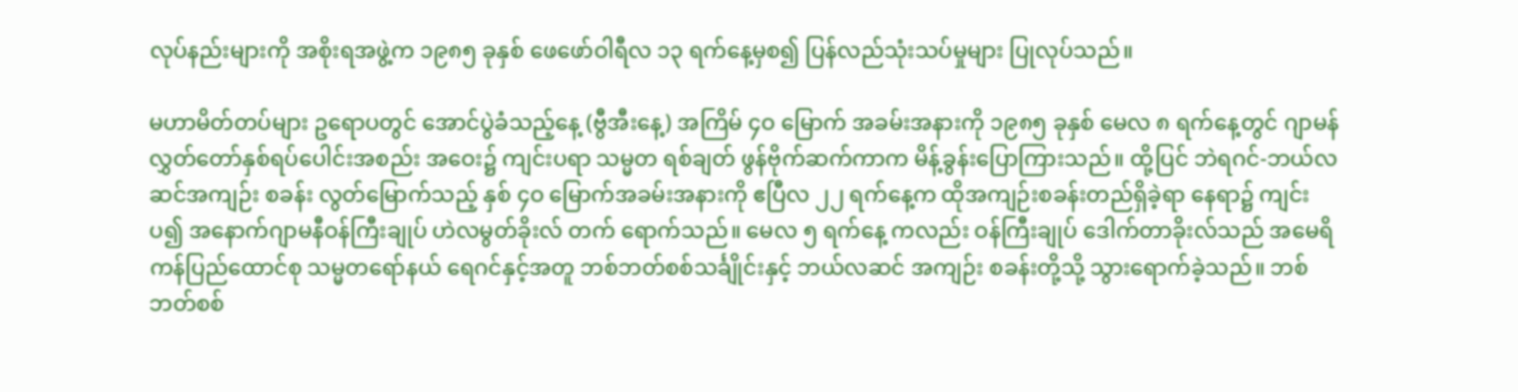လုပ်နည်းများကို အစိုးရအဖွဲ့က ၁၉၈၅ ခုနှစ် ဖေဖော်ဝါရီလ ၁၃ ရက်နေ့မှစ၍ ပြန်လည်သုံးသပ်မှုများ ပြုလုပ်သည်။

မဟာမိတ်တပ်များ ဥရောပတွင် အောင်ပွဲခံသည့်နေ့ (ဗွီအီးနေ့) အကြိမ် ၄ဝ မြောက် အခမ်းအနားကို ၁၉၈၅ ခုနှစ် မေလ ၈ ရက်နေ့တွင် ဂျာမန်လွှတ်တော်နှစ်ရပ်ပေါင်းအစည်း အဝေး၌ ကျင်းပရာ သမ္မတ ရစ်ချတ် ဖွန်ဗိုက်ဆက်ကာက မိန့်ခွန်းပြောကြားသည်။ ထို့ပြင် ဘဲရဂင်-ဘယ်လဆင်အကျဉ်း စခန်း လွတ်မြောက်သည့် နှစ် ၄ဝ မြောက်အခမ်းအနားကို ဧပြီလ ၂၂ ရက်နေ့က ထိုအကျဉ်းစခန်းတည်ရှိခဲ့ရာ နေရာ၌ ကျင်းပ၍ အနောက်ဂျာမနီဝန်ကြီးချုပ် ဟဲလမွတ်ခိုးလ် တက် ရောက်သည်။ မေလ ၅ ရက်နေ့ ကလည်း ဝန်ကြီးချုပ် ဒေါက်တာခိုးလ်သည် အမေရိကန်ပြည်ထောင်စု သမ္မတရော်နယ် ရေဂင်နှင့်အတူ ဘစ်ဘတ်စစ်သင်္ချိုင်းနှင့် ဘယ်လဆင် အကျဉ်း စခန်းတို့သို့ သွားရောက်ခဲ့သည်။ ဘစ်ဘတ်စစ်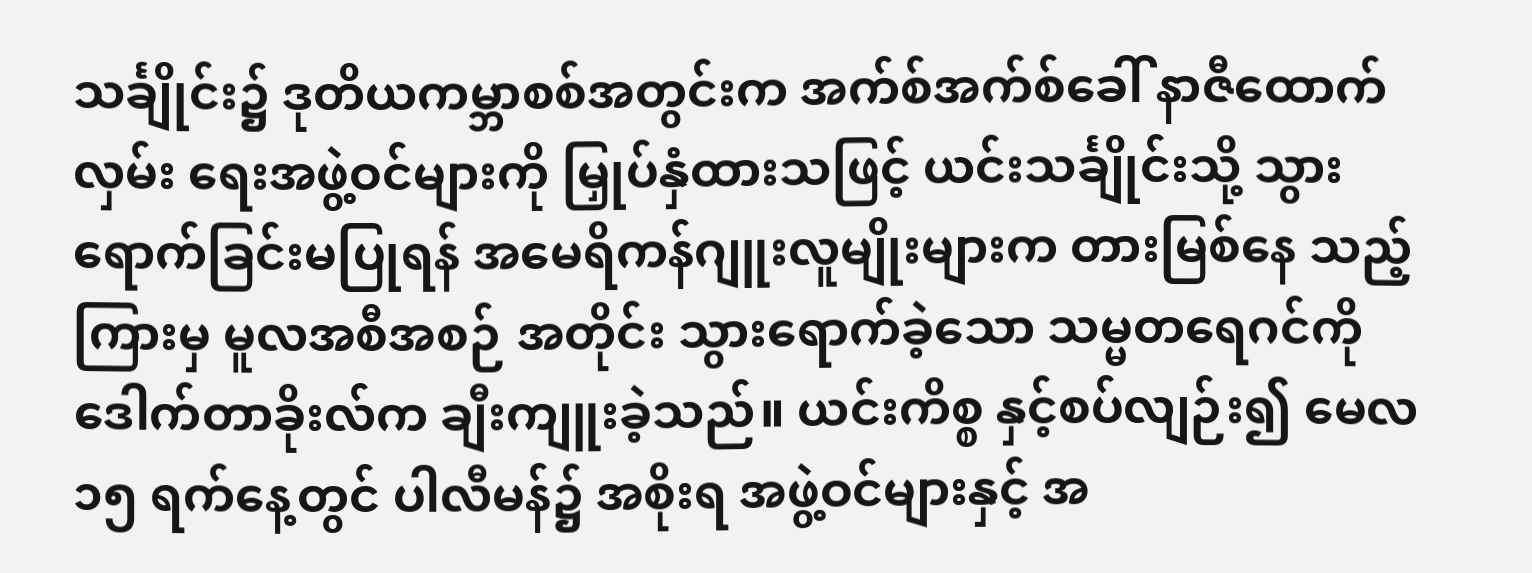သင်္ချိုင်း၌ ဒုတိယကမ္ဘာစစ်အတွင်းက အက်စ်အက်စ်ခေါ် နာဇီထောက်လှမ်း ရေးအဖွဲ့ဝင်များကို မြှုပ်နှံထားသဖြင့် ယင်းသင်္ချိုင်းသို့ သွား ရောက်ခြင်းမပြုရန် အမေရိကန်ဂျူးလူမျိုးများက တားမြစ်နေ သည့်ကြားမှ မူလအစီအစဉ် အတိုင်း သွားရောက်ခဲ့သော သမ္မတရေဂင်ကို ဒေါက်တာခိုးလ်က ချီးကျူးခဲ့သည်။ ယင်းကိစ္စ နှင့်စပ်လျဉ်း၍ မေလ ၁၅ ရက်နေ့တွင် ပါလီမန်၌ အစိုးရ အဖွဲ့ဝင်များနှင့် အ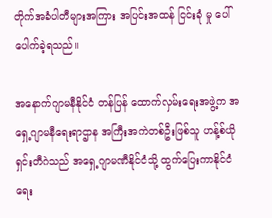တိုက်အခံပါတီများအကြား အပြင်းအထန် ငြင်းခုံ မှု ပေါ်ပေါက်ခဲ့ရသည်။

အနောက်ဂျာမနီနိုင်ငံ တန်ပြန် ထောက်လှမ်းရေးအဖွဲ့က အရှေ့ဂျာမနီရေးရာဌာန အကြီးအကဲတစ်ဦးဖြစ်သူ ဟန့်စ်ယို ရှင်းတီဂဲသည် အရှေ့ဂျာမဏီနိုင်ငံသို့ ထွက်ပြေးကာနိုင်ငံရေး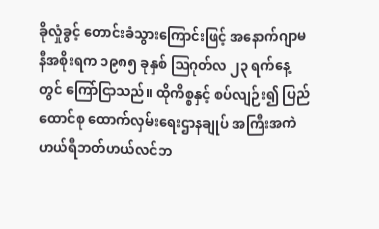ခိုလှုံခွင့် တောင်းခံသွားကြောင်းဖြင့် အနောက်ဂျာမနီအစိုးရက ၁၉၈၅ ခုနှစ် ဩဂုတ်လ ၂၃ ရက်နေ့တွင် ကြော်ငြာသည်။ ထိုကိစ္စနှင့် စပ်လျဉ်း၍ ပြည်ထောင်စု ထောက်လှမ်းရေးဌာနချုပ် အကြီးအကဲ ဟယ်ရီဘတ်ဟယ်လင်ဘ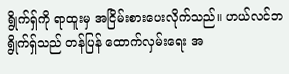ရွိုက်ရှ်ကို ရာထူးမှ အငြိမ်းစားပေးလိုက်သည်။ ဟယ်လင်ဘရွိုက်ရှ်သည် တန်ပြန် ထောက်လှမ်းရေး အ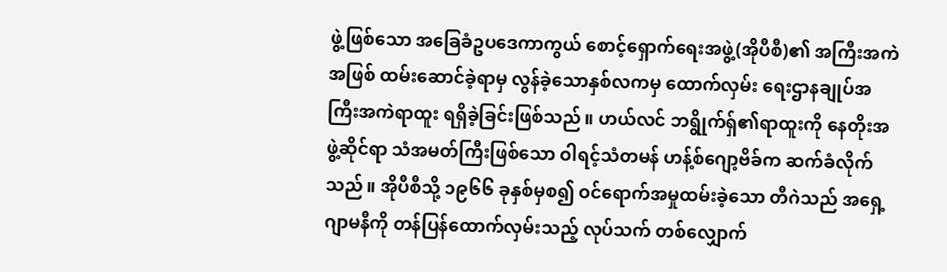ဖွဲ့ဖြစ်သော အခြေခံဥပဒေကာကွယ် စောင့်ရှောက်ရေးအဖွဲ့(အိုပီစီ)၏ အကြီးအကဲအဖြစ် ထမ်းဆောင်ခဲ့ရာမှ လွန်ခဲ့သောနှစ်လကမှ ထောက်လှမ်း ရေးဌာနချုပ်အကြီးအကဲရာထူး ရရှိခဲ့ခြင်းဖြစ်သည်။ ဟယ်လင် ဘရွိုက်ရှ်၏ရာထူးကို နေတိုးအဖွဲ့ဆိုင်ရာ သံအမတ်ကြီးဖြစ်သော ဝါရင့်သံတမန် ဟန့်စ်ဂျော့ဗိခ်က ဆက်ခံလိုက်သည်။ အိုပီစီသို့ ၁၉၆၆ ခုနှစ်မှစ၍ ဝင်ရောက်အမှုထမ်းခဲ့သော တီဂဲသည် အရှေ့ဂျာမနီကို တန်ပြန်ထောက်လှမ်းသည့် လုပ်သက် တစ်လျှောက်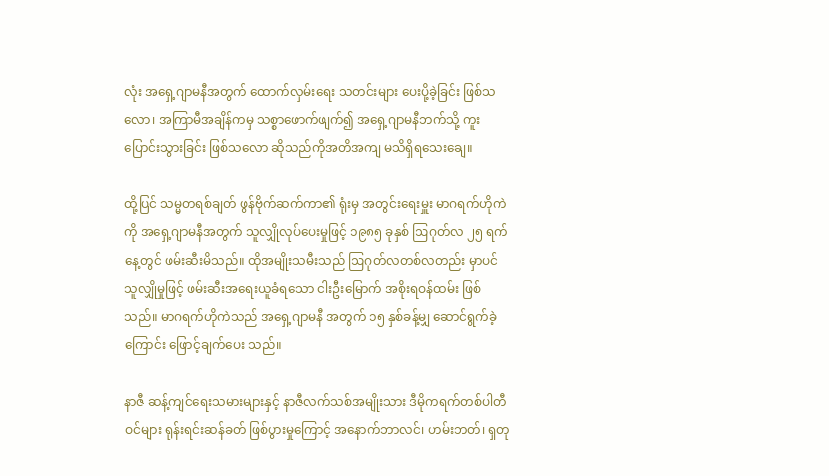လုံး အရှေ့ဂျာမနီအတွက် ထောက်လှမ်းရေး သတင်းများ ပေးပို့ခဲ့ခြင်း ဖြစ်သလော၊ အကြာမီအချိန်ကမှ သစ္စာဖောက်ဖျက်၍ အရှေ့ဂျာမနီဘက်သို့ ကူးပြောင်းသွားခြင်း ဖြစ်သလော ဆိုသည်ကိုအတိအကျ မသိရှိရသေးချေ။

ထို့ပြင် သမ္မတရစ်ချတ် ဖွန်ဗိုက်ဆက်ကာ၏ ရုံးမှ အတွင်းရေးမှူး မာဂရက်ဟိုကဲကို အရှေ့ဂျာမနီအတွက် သူလျှိုလုပ်ပေးမှုဖြင့် ၁၉၈၅ ခုနှစ် ဩဂုတ်လ ၂၅ ရက်နေ့တွင် ဖမ်းဆီးမိသည်။ ထိုအမျိုးသမီးသည် ဩဂုတ်လတစ်လတည်း မှာပင် သူလျှိုမှုဖြင့် ဖမ်းဆီးအရေးယူခံရသော ငါးဦးမြောက် အစိုးရဝန်ထမ်း ဖြစ်သည်။ မာဂရက်ဟိုကဲသည် အရှေ့ဂျာမနီ အတွက် ၁၅ နှစ်ခန့်မျှ ဆောင်ရွက်ခဲ့ကြောင်း ဖြောင့်ချက်ပေး သည်။

နာဇီ ဆန့်ကျင်ရေးသမားများနှင့် နာဇီလက်သစ်အမျိုးသား ဒီမိုကရက်တစ်ပါတီဝင်များ ရုန်းရင်းဆန်ခတ် ဖြစ်ပွားမှုကြောင့် အနောက်ဘာလင်၊ ဟမ်းဘတ်၊ ရှတု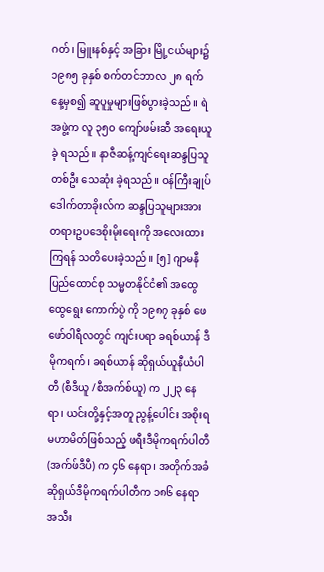ဂတ်၊ မြူးနစ်နှင့် အခြား မြို့ငယ်များ၌ ၁၉၈၅ ခုနှစ် စက်တင်ဘာလ ၂၈ ရက်နေ့မှစ၍ ဆူပူမှုများဖြစ်ပွားခဲ့သည်။ ရဲအဖွဲ့က လူ ၃၅ဝ ကျော်ဖမ်းဆီ အရေးယူခဲ့ ရသည်။ နာဇီဆန့်ကျင်ရေးဆန္ဒပြသူတစ်ဦး သေဆုံး ခဲ့ရသည်။ ဝန်ကြီးချုပ် ဒေါက်တာခိုးလ်က ဆန္ဒပြသူများအား တရားဥပဒေစိုးမိုးရေးကို အလေးထားကြရန် သတိပေးခဲ့သည်။ [၅] ဂျာမနီ ပြည်ထောင်စု သမ္မတနိုင်ငံ၏ အထွေထွေရွေး ကောက်ပွဲ ကို ၁၉၈၇ ခုနှစ် ဖေဖော်ဝါရီလတွင် ကျင်းပရာ ခရစ်ယာန် ဒီမိုကရက်၊ ခရစ်ယာန် ဆိုရှယ်ယူနီယံပါတီ (စီဒီယူ /စီအက်စ်ယူ) က ၂၂၃ နေရာ၊ ယင်းတို့နှင့်အတူ ညွန့်ပေါင်း အစိုးရ မဟာမိတ်ဖြစ်သည့် ဖရီးဒီမိုကရက်ပါတီ (အက်ဖ်ဒီပီ) က ၄၆ နေရာ၊ အတိုက်အခံ ဆိုရှယ်ဒီမိုကရက်ပါတီက ၁၈၆ နေရာ အသီး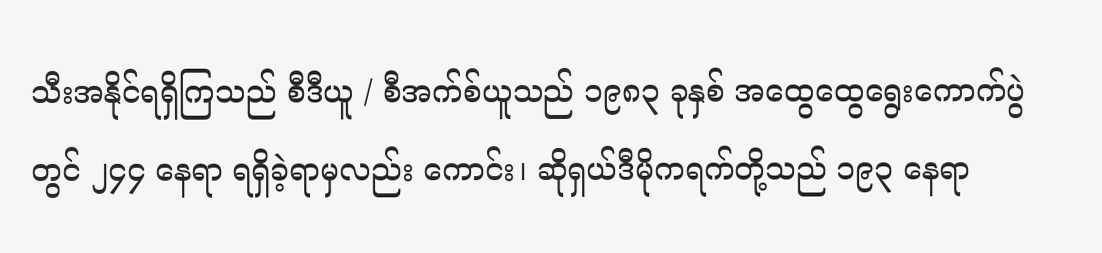သီးအနိုင်ရရှိကြသည် စီဒီယူ / စီအက်စ်ယူသည် ၁၉၈၃ ခုနှစ် အထွေထွေရွေးကောက်ပွဲတွင် ၂၄၄ နေရာ ရရှိခဲ့ရာမှလည်း ကောင်း၊ ဆိုရှယ်ဒီမိုကရက်တို့သည် ၁၉၃ နေရာ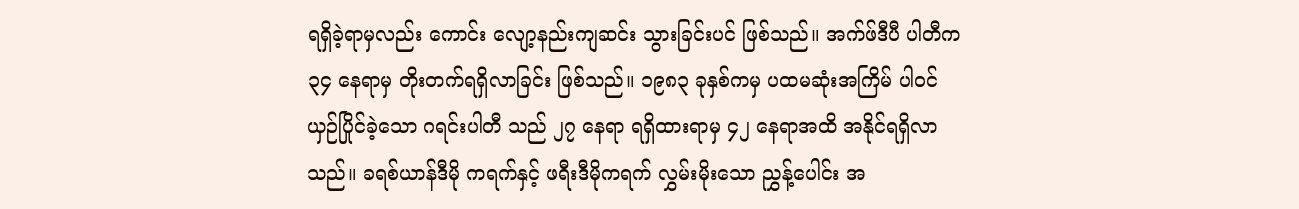ရရှိခဲ့ရာမှလည်း ကောင်း လျော့နည်းကျဆင်း သွားခြင်းပင် ဖြစ်သည်။ အက်ဖ်ဒီပီ ပါတီက ၃၄ နေရာမှ တိုးတက်ရရှိလာခြင်း ဖြစ်သည်။ ၁၉၈၃ ခုနှစ်ကမှ ပထမဆုံးအကြိမ် ပါဝင်ယှဉ်ပြိုင်ခဲ့သော ဂရင်းပါတီ သည် ၂၇ နေရာ ရရှိထားရာမှ ၄၂ နေရာအထိ အနိုင်ရရှိလာ သည်။ ခရစ်ယာန်ဒီမို ကရက်နှင့် ဖရီးဒီမိုကရက် လွှမ်းမိုးသော ညွှန့်ပေါင်း အ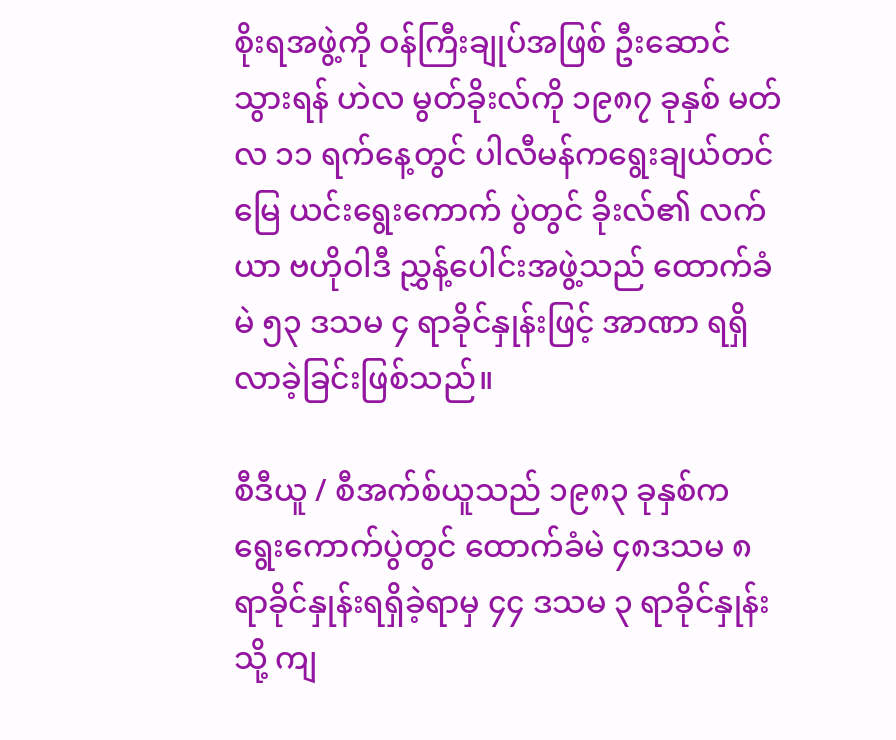စိုးရအဖွဲ့ကို ဝန်ကြီးချုပ်အဖြစ် ဦးဆောင်သွားရန် ဟဲလ မွတ်ခိုးလ်ကို ၁၉၈၇ ခုနှစ် မတ်လ ၁၁ ရက်နေ့တွင် ပါလီမန်ကရွေးချယ်တင်မြေ ယင်းရွေးကောက် ပွဲတွင် ခိုးလ်၏ လက်ယာ ဗဟိုဝါဒီ ညွှန့်ပေါင်းအဖွဲ့သည် ထောက်ခံမဲ ၅၃ ဒသမ ၄ ရာခိုင်နှုန်းဖြင့် အာဏာ ရရှိလာခဲ့ခြင်းဖြစ်သည်။

စီဒီယူ / စီအက်စ်ယူသည် ၁၉၈၃ ခုနှစ်က ရွေးကောက်ပွဲတွင် ထောက်ခံမဲ ၄၈ဒသမ ၈ ရာခိုင်နှုန်းရရှိခဲ့ရာမှ ၄၄ ဒသမ ၃ ရာခိုင်နှုန်း သို့ ကျ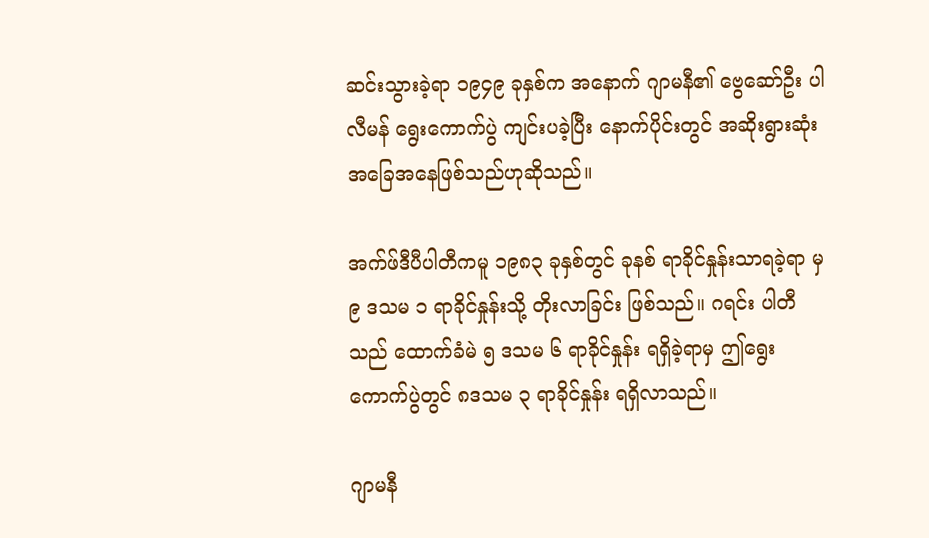ဆင်းသွားခဲ့ရာ ၁၉၄၉ ခုနှစ်က အနောက် ဂျာမနီ၏ ဗွေဆော်ဦး ပါလီမန် ရွေးကောက်ပွဲ ကျင်းပခဲ့ပြီး နောက်ပိုင်းတွင် အဆိုးရွားဆုံး အခြေအနေဖြစ်သည်ဟုဆိုသည်။

အက်ဖ်ဒီပီပါတီကမူ ၁၉၈၃ ခုနှစ်တွင် ခုနစ် ရာခိုင်နှုန်းသာရခဲ့ရာ မှ ၉ ဒသမ ၁ ရာခိုင်နှုန်းသို့ တိုးလာခြင်း ဖြစ်သည်။ ဂရင်း ပါတီသည် ထောက်ခံမဲ ၅ ဒသမ ၆ ရာခိုင်နှုန်း ရရှိခဲ့ရာမှ ဤရွေးကောက်ပွဲတွင် ၈ဒသမ ၃ ရာခိုင်နှုန်း ရရှိလာသည်။

ဂျာမနီ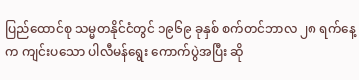ပြည်ထောင်စု သမ္မတနိုင်ငံတွင် ၁၉၆၉ ခုနှစ် စက်တင်ဘာလ ၂၈ ရက်နေ့က ကျင်းပသော ပါလီမန်ရွေး ကောက်ပွဲအပြီး ဆို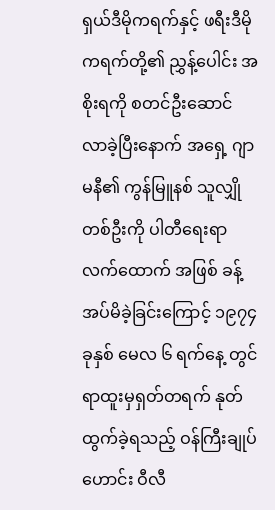ရှယ်ဒီမိုကရက်နှင့် ဖရီးဒီမိုကရက်တို့၏ ညွှန့်ပေါင်း အစိုးရကို စတင်ဦးဆောင် လာခဲ့ပြီးနောက် အရှေ့ ဂျာမနီ၏ ကွန်မြူနစ် သူလျှိုတစ်ဦးကို ပါတီရေးရာလက်ထောက် အဖြစ် ခန့်အပ်မိခဲ့ခြင်းကြောင့် ၁၉၇၄ ခုနှစ် မေလ ၆ ရက်နေ့ တွင် ရာထူးမှရှတ်တရက် နုတ်ထွက်ခဲ့ရသည့် ဝန်ကြီးချုပ်ဟောင်း ဝီလီ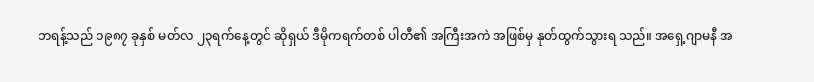ဘရန့်သည် ၁၉၈၇ ခုနှစ် မတ်လ ၂၃ရက်နေ့တွင် ဆိုရှယ် ဒီမိုကရက်တစ် ပါတီ၏ အကြီးအကဲ အဖြစ်မှ နုတ်ထွက်သွားရ သည်။ အရှေ့ဂျာမနီ အ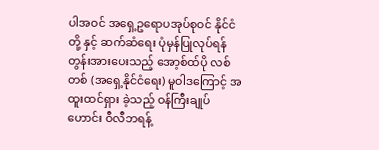ပါအဝင် အရှေ့ဥရောပအုပ်စုဝင် နိုင်ငံတို့ နှင့် ဆက်ဆံရေး ပုံမှန်ပြုလုပ်ရန် တွန်းအားပေးသည့် အော့စ်ထ်ပို လစ်တစ် (အရှေ့နိုင်ငံရေး) မူဝါဒကြောင့် အထူးထင်ရှား ခဲ့သည့် ဝန်ကြီးချုပ်ဟောင်း ဝီလီဘရန့်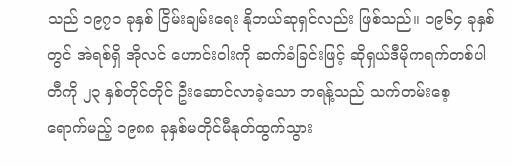သည် ၁၉၇၁ ခုနှစ် ငြိမ်းချမ်းရေး နိုဘယ်ဆုရှင်လည်း ဖြစ်သည်။ ၁၉၆၄ ခုနှစ်တွင် အဲရစ်ရှိ အိုလင် ဟောင်းဝါးကို ဆက်ခံခြင်းဖြင့် ဆိုရှယ်ဒီမိုကရက်တစ်ပါတီကို ၂၃ နှစ်တိုင်တိုင် ဦးဆောင်လာခဲ့သော ဘရန့်သည် သက်တမ်းစေ့ ရောက်မည့် ၁၉၈၈ ခုနှစ်မတိုင်မီနုတ်ထွက်သွား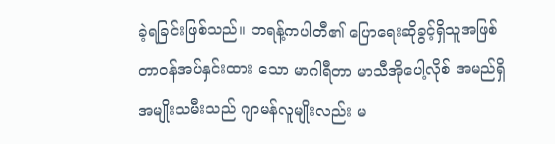ခဲ့ရခြင်းဖြစ်သည်။ ဘရန့်ကပါတီ၏ ပြောရေးဆိုခွင့်ရှိသူအဖြစ် တာဝန်အပ်နှင်းထား သော မာဂါရီတာ မာသီအိုပေါ့လိုစ် အမည်ရှိ အမျိုးသမီးသည် ဂျာမန်လူမျိုးလည်း မ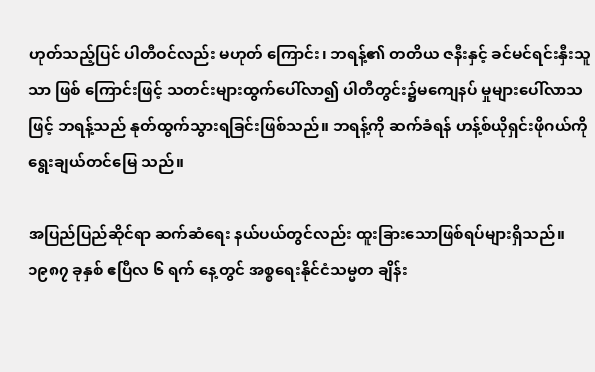ဟုတ်သည့်ပြင် ပါတီဝင်လည်း မဟုတ် ကြောင်း၊ ဘရန့်၏ တတိယ ဇနီးနှင့် ခင်မင်ရင်းနှီးသူသာ ဖြစ် ကြောင်းဖြင့် သတင်းများထွက်ပေါ်လာ၍ ပါတီတွင်း၌မကျေနပ် မှုများပေါ်လာသဖြင့် ဘရန့်သည် နုတ်ထွက်သွားရခြင်းဖြစ်သည်။ ဘရန့်ကို ဆက်ခံရန် ဟန့်စ်ယိုရှင်းဖိုဂယ်ကို ရွေးချယ်တင်မြေ သည်။

အပြည်ပြည်ဆိုင်ရာ ဆက်ဆံရေး နယ်ပယ်တွင်လည်း ထူးခြားသောဖြစ်ရပ်များရှိသည်။ ၁၉၈၇ ခုနှစ် ဧပြီလ ၆ ရက် နေ့တွင် အစ္စရေးနိုင်ငံသမ္မတ ချိန်း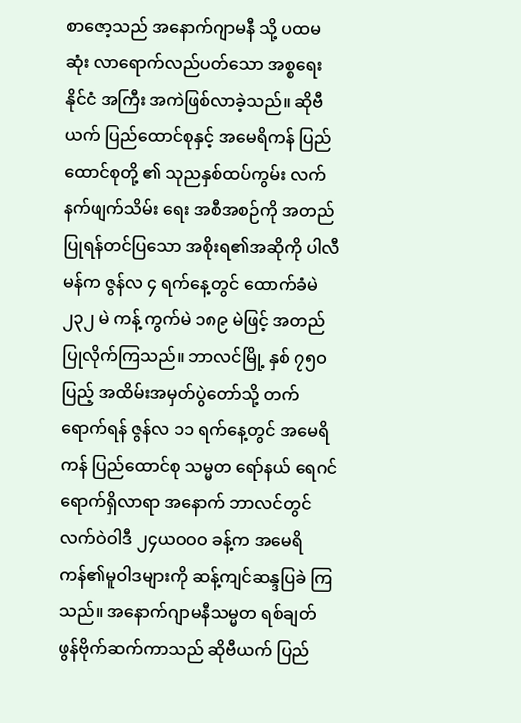စာဇော့သည် အနောက်ဂျာမနီ သို့ ပထမဆုံး လာရောက်လည်ပတ်သော အစ္စရေးနိုင်ငံ အကြီး အကဲဖြစ်လာခဲ့သည်။ ဆိုဗီယက် ပြည်ထောင်စုနှင့် အမေရိကန် ပြည်ထောင်စုတို့ ၏ သုညနှစ်ထပ်ကွမ်း လက်နက်ဖျက်သိမ်း ရေး အစီအစဉ်ကို အတည်ပြုရန်တင်ပြသော အစိုးရ၏အဆိုကို ပါလီမန်က ဇွန်လ ၄ ရက်နေ့တွင် ထောက်ခံမဲ ၂၃၂ မဲ ကန့် ကွက်မဲ ၁၈၉ မဲဖြင့် အတည်ပြုလိုက်ကြသည်။ ဘာလင်မြို့ နှစ် ၇၅ဝ ပြည့် အထိမ်းအမှတ်ပွဲတော်သို့ တက်ရောက်ရန် ဇွန်လ ၁၁ ရက်နေ့တွင် အမေရိကန် ပြည်ထောင်စု သမ္မတ ရော်နယ် ရေဂင် ရောက်ရှိလာရာ အနောက် ဘာလင်တွင် လက်ဝဲဝါဒီ ၂၄ယဝဝဝ ခန့်က အမေရိကန်၏မူဝါဒများကို ဆန့်ကျင်ဆန္ဒပြခဲ ကြသည်။ အနောက်ဂျာမနီသမ္မတ ရစ်ချတ်ဖွန်ဗိုက်ဆက်ကာသည် ဆိုဗီယက် ပြည်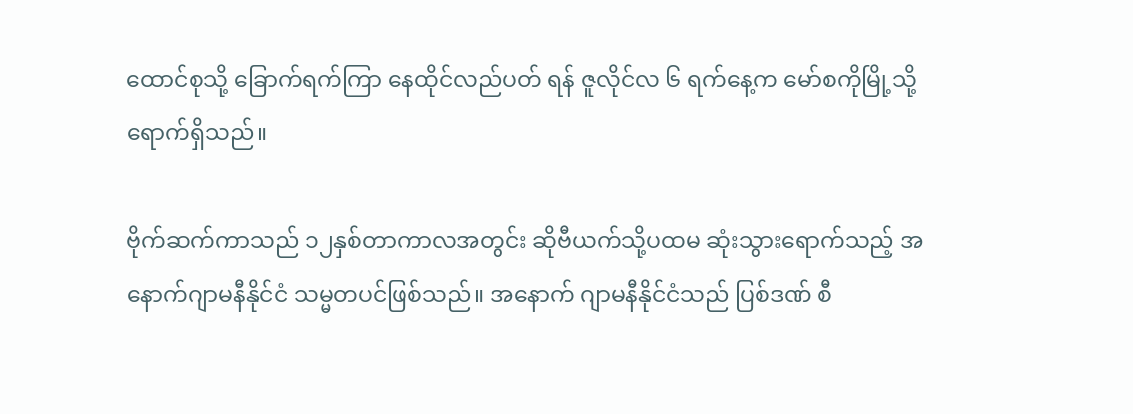ထောင်စုသို့ ခြောက်ရက်ကြာ နေထိုင်လည်ပတ် ရန် ဇူလိုင်လ ၆ ရက်နေ့က မော်စကိုမြို့သို့ ရောက်ရှိသည်။

ဗိုက်ဆက်ကာသည် ၁၂နှစ်တာကာလအတွင်း ဆိုဗီယက်သို့ပထမ ဆုံးသွားရောက်သည့် အနောက်ဂျာမနီနိုင်ငံ သမ္မတပင်ဖြစ်သည်။ အနောက် ဂျာမနီနိုင်ငံသည် ပြစ်ဒဏ် စီ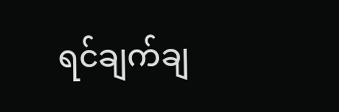ရင်ချက်ချ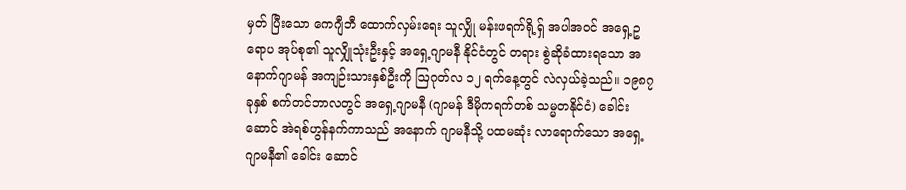မှတ် ပြီးသော ကေဂျီဘီ ထောက်လှမ်းရေး သူလျှို မန်းဖရက်ရို့ရှ် အပါအဝင် အရှေ့ဥရောပ အုပ်စု၏ သူလျှိုသုံးဦးနှင့် အရှေ့ဂျာမနီ နိုင်ငံတွင် တရား စွဲဆိုခံထားရသော အနောက်ဂျာမန် အကျဉ်းသားနှစ်ဦးကို ဩဂုတ်လ ၁၂ ရက်နေ့တွင် လဲလှယ်ခဲ့သည်။ ၁၉၈၇ ခုနှစ် စက်တင်ဘာလတွင် အရှေ့ဂျာမနီ (ဂျာမန် ဒီမိုကရက်တစ် သမ္မတနိုင်ငံ) ခေါင်းဆောင် အဲရစ်ဟွန်နက်ကာသည် အနောက် ဂျာမနီသို့ ပထမဆုံး လာရောက်သော အရှေ့ဂျာမနီ၏ ခေါင်း ဆောင်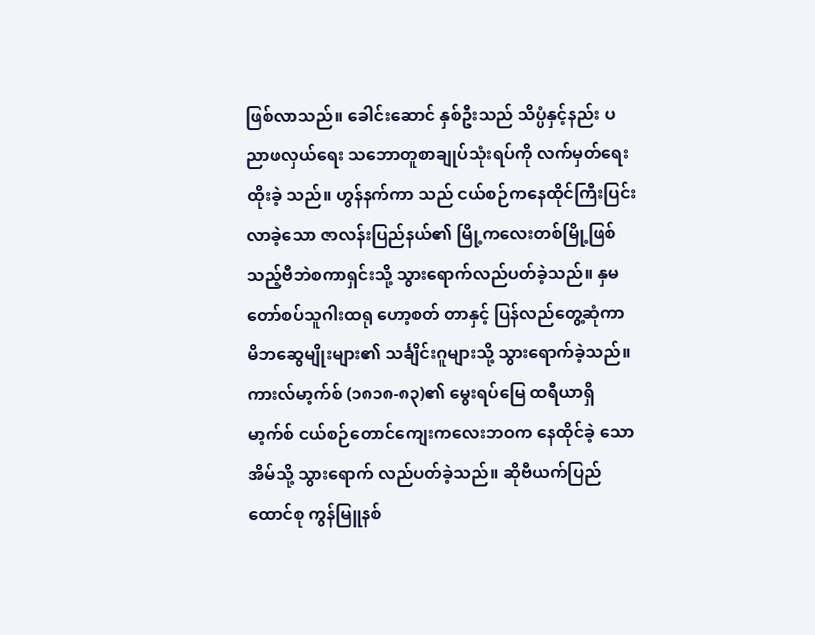ဖြစ်လာသည်။ ခေါင်းဆောင် နှစ်ဦးသည် သိပ္ပံနှင့်နည်း ပညာဖလှယ်ရေး သဘောတူစာချုပ်သုံးရပ်ကို လက်မှတ်ရေးထိုးခဲ့ သည်။ ဟွန်နက်ကာ သည် ငယ်စဉ်ကနေထိုင်ကြီးပြင်းလာခဲ့သော ဇာလန်းပြည်နယ်၏ မြို့ကလေးတစ်မြို့ဖြစ်သည့်ဗီဘဲစကာရှင်းသို့ သွားရောက်လည်ပတ်ခဲ့သည်။ နှမတော်စပ်သူဂါးထရု ဟော့စတ် တာနှင့် ပြန်လည်တွေ့ဆုံကာ မိဘဆွေမျိုးများ၏ သင်္ချိင်းဂူများသို့ သွားရောက်ခဲ့သည်။ ကားလ်မာ့က်စ် (၁၈၁၈-၈၃)၏ မွေးရပ်မြေ ထရီယာရှိမာ့က်စ် ငယ်စဉ်တောင်ကျေးကလေးဘဝက နေထိုင်ခဲ့ သောအိမ်သို့ သွားရောက် လည်ပတ်ခဲ့သည်။ ဆိုဗီယက်ပြည် ထောင်စု ကွန်မြူနစ်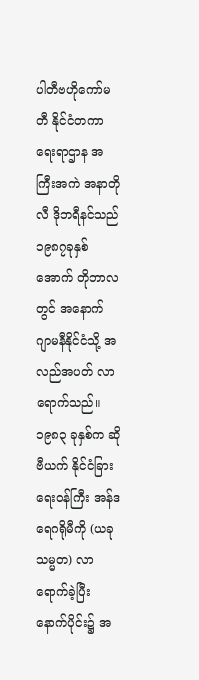ပါတီဗဟိုကော်မတီ နိုင်ငံတကာရေးရာဌာန အကြီးအကဲ အနာတိုလီ ဒိုဘရီနင်သည် ၁၉၈၇ခုနှစ် အောက် တိုဘာလတွင် အနောက် ဂျာမနီနိုင်ငံသို့ အလည်အပတ် လာ ရောက်သည်။ ၁၉၈၃ ခုနှစ်က ဆိုဗီယက် နိုင်ငံခြားရေးဝန်ကြီး အန်ဒရေဂရိုမီကို (ယခုသမ္မတ) လာရောက်ခဲ့ပြီး နောက်ပိုင်း၌ အ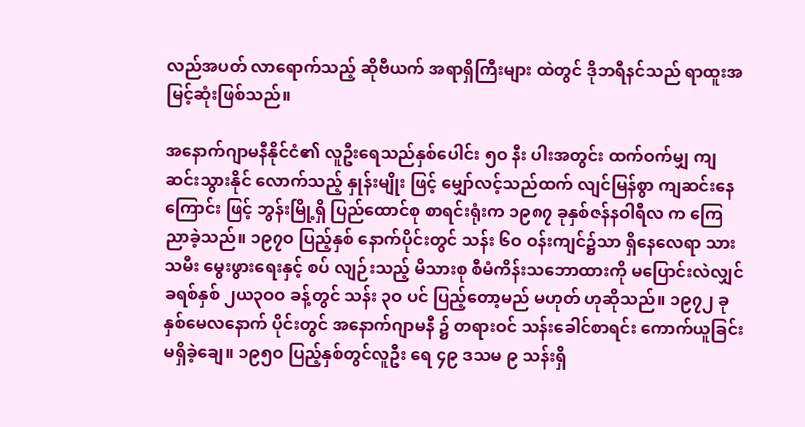လည်အပတ် လာရောက်သည့် ဆိုဗီယက် အရာရှိကြီးများ ထဲတွင် ဒိုဘရီနင်သည် ရာထူးအမြင့်ဆုံးဖြစ်သည်။

အနောက်ဂျာမနီနိုင်ငံ၏ လူဦးရေသည်နှစ်ပေါင်း ၅ဝ နီး ပါးအတွင်း ထက်ဝက်မျှ ကျဆင်းသွားနိုင် လောက်သည့် နှုန်းမျိုး ဖြင့် မျှော်လင့်သည်ထက် လျင်မြန်စွာ ကျဆင်းနေကြောင်း ဖြင့် ဘွန်းမြို့ရှိ ပြည်ထောင်စု စာရင်းရုံးက ၁၉၈၇ ခုနှစ်ဇန်နဝါရီလ က ကြေညာခဲ့သည်။ ၁၉၇ဝ ပြည့်နှစ် နောက်ပိုင်းတွင် သန်း ၆ဝ ဝန်းကျင်၌သာ ရှိနေလေရာ သားသမီး မွေးဖွားရေးနှင့် စပ် လျဉ်းသည့် မိသားစု စီမံကိန်းသဘောထားကို မပြောင်းလဲလျှင် ခရစ်နှစ် ၂ယ၃ဝဝ ခန့်တွင် သန်း ၃ဝ ပင် ပြည့်တော့မည် မဟုတ် ဟုဆိုသည်။ ၁၉၇၂ ခုနှစ်မေလနောက် ပိုင်းတွင် အနောက်ဂျာမနီ ၌ တရားဝင် သန်းခေါင်စာရင်း ကောက်ယူခြင်းမရှိခဲ့ချေ။ ၁၉၅ဝ ပြည့်နှစ်တွင်လူဦး ရေ ၄၉ ဒသမ ၉ သန်းရှိ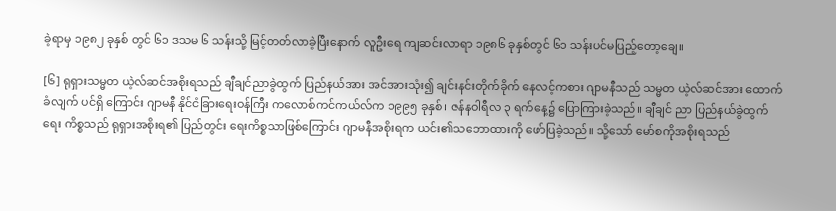ခဲ့ရာမှ ၁၉၈၂ ခုနှစ် တွင် ၆၁ ဒသမ ၆ သန်းသို့ မြင့်တတ်လာခဲ့ပြီးနောက် လူဦးရေ ကျဆင်းလာရာ ၁၉၈၆ ခုနှစ်တွင် ၆၁ သန်းပင်မပြည့်တော့ချေ။

[၆] ရုရှားသမ္မတ ယဲ့လ်ဆင်အစိုးရသည် ချီချင်ညာခွဲထွက် ပြည်နယ်အား အင်အားသုံး၍ ချင်းနင်းတိုက်ခိုက် နေလင့်ကစား ဂျာမနီသည် သမ္မတ ယဲ့လ်ဆင်အား ထောက်ခံလျက် ပင်ရှိ ကြောင်း ဂျာမနီ နိုင်ငံခြားရေးဝန်ကြီး ကလောစ်ကင်ကယ်လ်က ၁၉၉၅ ခုနှစ်၊ ဇန်နဝါရီလ ၃ ရက်နေ့၌ ပြောကြားခဲ့သည်။ ချီချင် ညာ ပြည်နယ်ခွဲထွက်ရေး ကိစ္စသည် ရုရှားအစိုးရ၏ ပြည်တွင်း ရေးကိစ္စသာဖြစ်ကြောင်း ဂျာမနီအစိုးရက ယင်း၏သဘောထားကို ဖော်ပြခဲ့သည်။ သို့သော် မော်စကိုအစိုးရသည်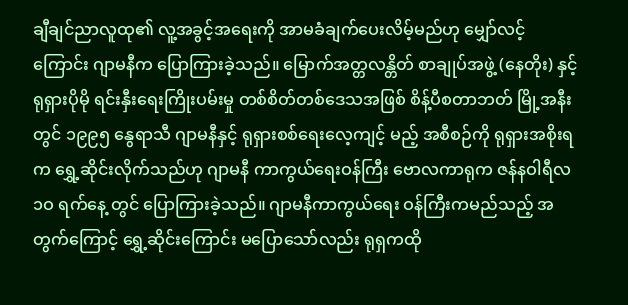ချီချင်ညာလူထု၏ လူ့အခွင့်အရေးကို အာမခံချက်ပေးလိမ့်မည်ဟု မျှော်လင့်ကြောင်း ဂျာမနီက ပြောကြားခဲ့သည်။ မြောက်အတ္တလန္တိတ် စာချုပ်အဖွဲ့ (နေတိုး) နှင့်ရုရှားပိုမို ရင်းနှီးရေးကြိုးပမ်းမှု တစ်စိတ်တစ်ဒေသအဖြစ် စိန့်ပီစတာဘတ် မြို့အနီးတွင် ၁၉၉၅ နွေရာသီ ဂျာမနီနှင့် ရုရှားစစ်ရေးလေ့ကျင့် မည့် အစီစဉ်ကို ရုရှားအစိုးရက ရွှေ့ဆိုင်းလိုက်သည်ဟု ဂျာမနီ ကာကွယ်ရေးဝန်ကြီး ဗောလကာရုက ဇန်နဝါရီလ ၁ဝ ရက်နေ့ တွင် ပြောကြားခဲ့သည်။ ဂျာမနီကာကွယ်ရေး ဝန်ကြီးကမည်သည့် အတွက်ကြောင့် ရွှေ့ဆိုင်းကြောင်း မပြောသော်လည်း ရုရှကထို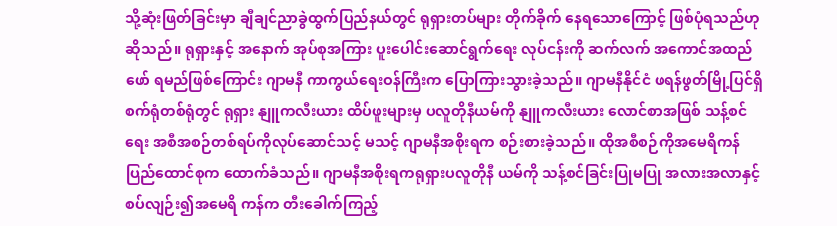သို့ဆုံးဖြတ်ခြင်းမှာ ချီချင်ညာခွဲထွက်ပြည်နယ်တွင် ရုရှားတပ်များ တိုက်ခိုက် နေရသောကြောင့် ဖြစ်ပုံရသည်ဟုဆိုသည်။ ရုရှားနှင့် အနောက် အုပ်စုအကြား ပူးပေါင်းဆောင်ရွက်ရေး လုပ်ငန်းကို ဆက်လက် အကောင်အထည်ဖော် ရမည်ဖြစ်ကြောင်း ဂျာမနီ ကာကွယ်ရေးဝန်ကြီးက ပြောကြားသွားခဲ့သည်။ ဂျာမနီနိုင်ငံ ဖရန်ဖွတ်မြို့ပြင်ရှိ စက်ရုံတစ်ရုံတွင် ရုရှား နျူကလီးယား ထိပ်ဖူးများမှ ပလူတိုနီယမ်ကို နျူကလီးယား လောင်စာအဖြစ် သန့်စင်ရေး အစီအစဉ်တစ်ရပ်ကိုလုပ်ဆောင်သင့် မသင့် ဂျာမနီအစိုးရက စဉ်းစားခဲ့သည်။ ထိုအစီစဉ်ကိုအမေရိကန် ပြည်ထောင်စုက ထောက်ခံသည်။ ဂျာမနီအစိုးရကရုရှားပလူတိုနီ ယမ်ကို သန့်စင်ခြင်းပြုမပြု အလားအလာနှင့် စပ်လျဉ်း၍အမေရိ ကန်က တီးခေါက်ကြည့်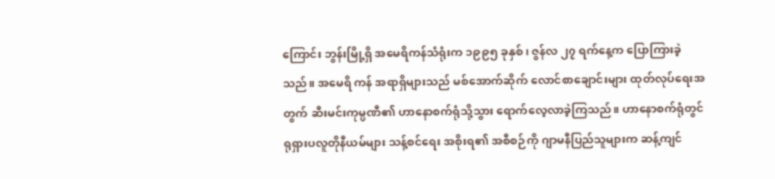ကြောင်း ဘွန်းမြို့ရှိ အမေရိကန်သံရုံးက ၁၉၉၅ ခုနှစ်၊ ဇွန်လ ၂၇ ရက်နေ့က ပြောကြားခဲ့သည်။ အမေရိ ကန် အရာရှိများသည် မစ်အောက်ဆိုက် လောင်စာချောင်းများ ထုတ်လုပ်ရေးအတွက် ဆီးမင်းကုမ္ပဏီ၏ ဟာနောစက်ရုံသို့သွား ရောက်လေ့လာခဲ့ကြသည်။ ဟာနောစက်ရုံတွင် ရုရှားပလူတိုနီယမ်များ သန့်စင်ရေး အစိုးရ၏ အစီစဉ်ကို ဂျာမနီပြည်သူများက ဆန့်ကျင်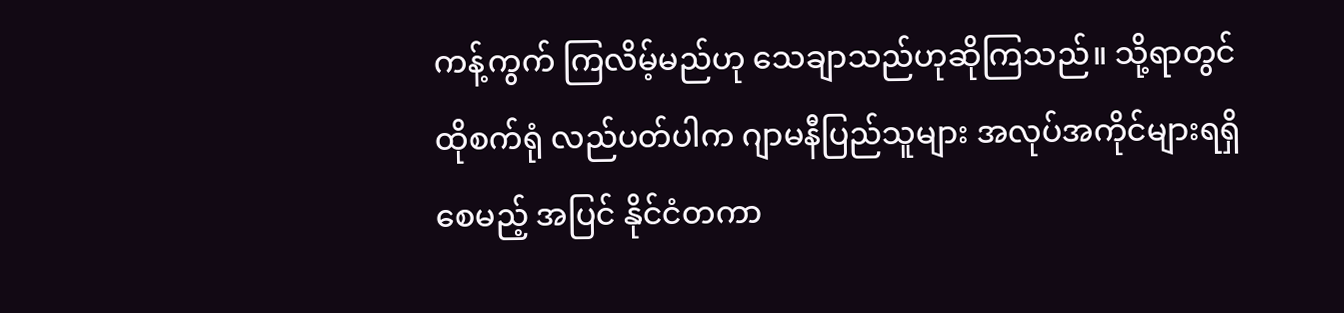ကန့်ကွက် ကြလိမ့်မည်ဟု သေချာသည်ဟုဆိုကြသည်။ သို့ရာတွင်ထိုစက်ရုံ လည်ပတ်ပါက ဂျာမနီပြည်သူများ အလုပ်အကိုင်များရရှိစေမည့် အပြင် နိုင်ငံတကာ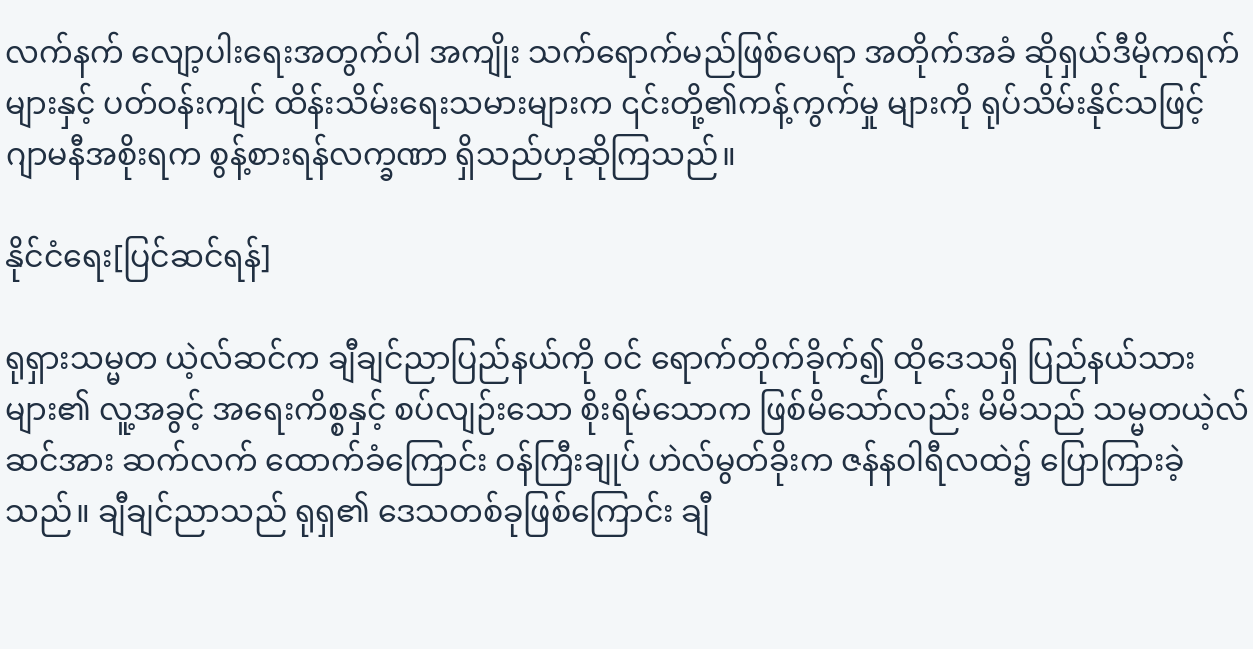လက်နက် လျော့ပါးရေးအတွက်ပါ အကျိုး သက်ရောက်မည်ဖြစ်ပေရာ အတိုက်အခံ ဆိုရှယ်ဒီမိုကရက်များနှင့် ပတ်ဝန်းကျင် ထိန်းသိမ်းရေးသမားများက ၎င်းတို့၏ကန့်ကွက်မှု များကို ရုပ်သိမ်းနိုင်သဖြင့် ဂျာမနီအစိုးရက စွန့်စားရန်လက္ခဏာ ရှိသည်ဟုဆိုကြသည်။

နိုင်ငံရေး[ပြင်ဆင်ရန်]

ရုရှားသမ္မတ ယဲ့လ်ဆင်က ချီချင်ညာပြည်နယ်ကို ဝင် ရောက်တိုက်ခိုက်၍ ထိုဒေသရှိ ပြည်နယ်သားများ၏ လူ့အခွင့် အရေးကိစ္စနှင့် စပ်လျဉ်းသော စိုးရိမ်သောက ဖြစ်မိသော်လည်း မိမိသည် သမ္မတယဲ့လ်ဆင်အား ဆက်လက် ထောက်ခံကြောင်း ဝန်ကြီးချုပ် ဟဲလ်မွတ်ခိုးက ဇန်နဝါရီလထဲ၌ ပြောကြားခဲ့သည်။ ချီချင်ညာသည် ရုရှ၏ ဒေသတစ်ခုဖြစ်ကြောင်း ချီ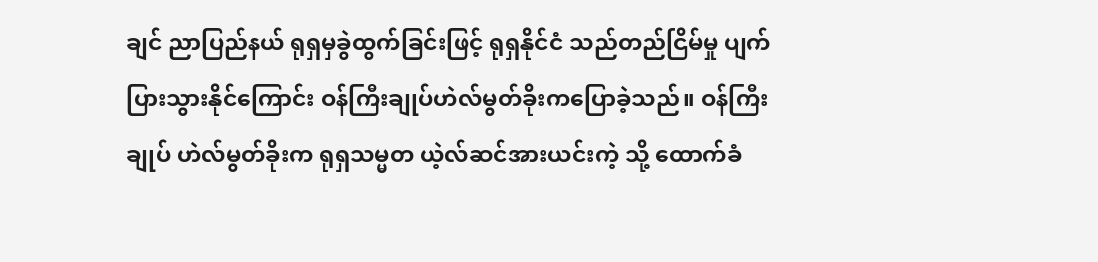ချင် ညာပြည်နယ် ရုရှမှခွဲထွက်ခြင်းဖြင့် ရုရှနိုင်ငံ သည်တည်ငြိမ်မှု ပျက်ပြားသွားနိုင်ကြောင်း ဝန်ကြီးချုပ်ဟဲလ်မွတ်ခိုးကပြောခဲ့သည်။ ဝန်ကြီးချုပ် ဟဲလ်မွတ်ခိုးက ရုရှသမ္မတ ယဲ့လ်ဆင်အားယင်းကဲ့ သို့ ထောက်ခံ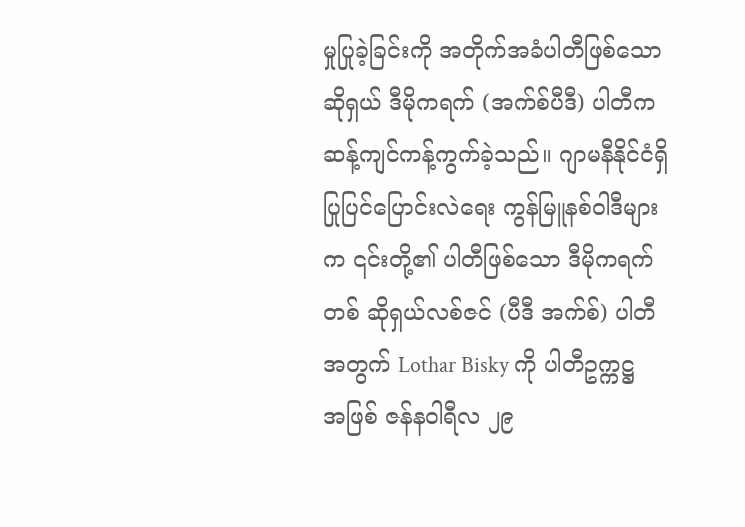မှုပြုခဲ့ခြင်းကို အတိုက်အခံပါတီဖြစ်သော ဆိုရှယ် ဒီမိုကရက် (အက်စ်ပီဒီ) ပါတီက ဆန့်ကျင်ကန့်ကွက်ခဲ့သည်။ ဂျာမနီနိုင်ငံရှိ ပြုပြင်ပြောင်းလဲရေး ကွန်မြူနစ်ဝါဒီများက ၎င်းတို့၏ ပါတီဖြစ်သော ဒီမိုကရက်တစ် ဆိုရှယ်လစ်ဇင် (ပီဒီ အက်စ်) ပါတီအတွက် Lothar Bisky ကို ပါတီဥက္ကဋ္ဌ အဖြစ် ဇန်နဝါရီလ ၂၉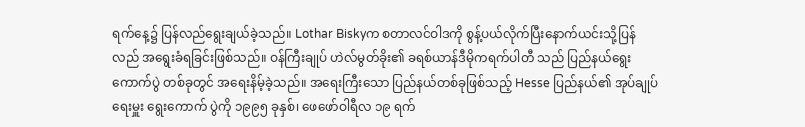ရက်နေ့၌ ပြန်လည်ရွေးချယ်ခဲ့သည်။ Lothar Biskyက စတာလင်ဝါဒကို စွန့်ပယ်လိုက်ပြီးနောက်ယင်းသို့ပြန် လည် အရွေးခံရခြင်းဖြစ်သည်။ ဝန်ကြီးချုပ် ဟဲလ်မွတ်ခိုး၏ ခရစ်ယာန်ဒီမိုကရက်ပါတီ သည် ပြည်နယ်ရွေးကောက်ပွဲ တစ်ခုတွင် အရေးနိမ့်ခဲ့သည်။ အရေးကြီးသော ပြည်နယ်တစ်ခုဖြစ်သည့် Hesse ပြည်နယ်၏ အုပ်ချုပ်ရေးမှူး ရွေးကောက် ပွဲကို ၁၉၉၅ ခုနှစ်၊ ဖေဖော်ဝါရီလ ၁၉ ရက်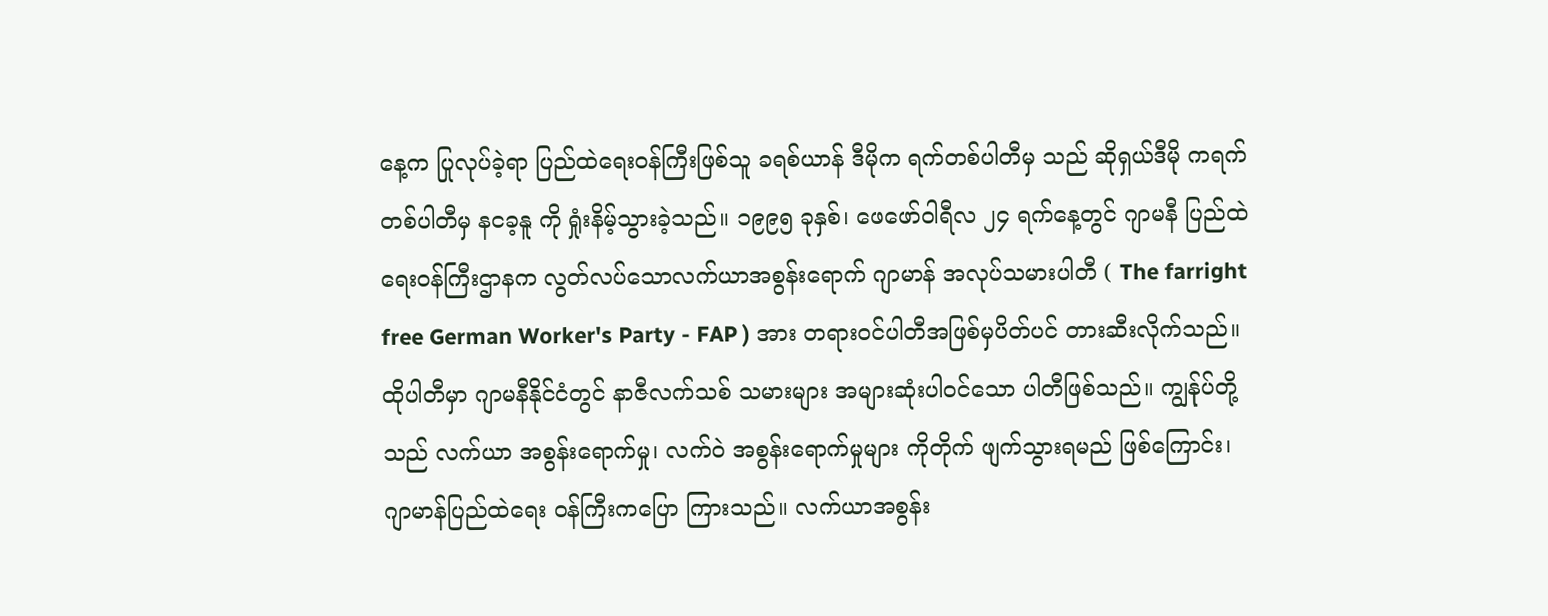နေ့က ပြုလုပ်ခဲ့ရာ ပြည်ထဲရေးဝန်ကြီးဖြစ်သူ ခရစ်ယာန် ဒီမိုက ရက်တစ်ပါတီမှ သည် ဆိုရှယ်ဒီမို ကရက်တစ်ပါတီမှ နငခ့နူ ကို ရှုံးနိမ့်သွားခဲ့သည်။ ၁၉၉၅ ခုနှစ်၊ ဖေဖော်ဝါရီလ ၂၄ ရက်နေ့တွင် ဂျာမနီ ပြည်ထဲရေးဝန်ကြီးဌာနက လွတ်လပ်သောလက်ယာအစွန်းရောက် ဂျာမာန် အလုပ်သမားပါတီ ( The farright free German Worker's Party - FAP ) အား တရားဝင်ပါတီအဖြစ်မှပိတ်ပင် တားဆီးလိုက်သည်။ ထိုပါတီမှာ ဂျာမနီနိုင်ငံတွင် နာဇီလက်သစ် သမားများ အများဆုံးပါဝင်သော ပါတီဖြစ်သည်။ ကျွန်ုပ်တို့သည် လက်ယာ အစွန်းရောက်မှု၊ လက်ဝဲ အစွန်းရောက်မှုများ ကိုတိုက် ဖျက်သွားရမည် ဖြစ်ကြောင်း၊ ဂျာမာန်ပြည်ထဲရေး ဝန်ကြီးကပြော ကြားသည်။ လက်ယာအစွန်း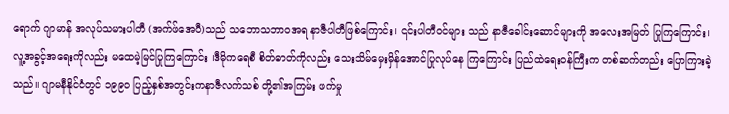ရောက် ဂျာမာန် အလုပ်သမားပါတီ (အက်ဖ်အေပီ)သည် သဘောသဘာဝအရ နာဇီပါတီဖြစ်ကြောင်း၊ ၎င်းပါတီဝင်များ သည် နာဇီခေါင်းဆောင်များကို အလေးအမြတ် ပြုကြကြောင်း၊ လူ့အခွင့်အရေးကိုလည်း မထေမဲ့မြင်ပြုကြကြောင်း ၊ဒီမိုကရေစီ စိတ်ဓာတ်ကိုလည်း သေးသိမ်မှေးမှိန်အောင်ပြုလုပ်နေ ကြကြောင်း ပြည်ထဲရေးဝန်ကြီးက တစ်ဆက်တည်း ပြောကြားခဲ့ သည်။ ဂျာမနီနိုင်ငံတွင် ၁၉၉ဝ ပြည့်နှစ်အတွင်းကနာဇီလက်သစ် တို့၏အကြမ်း ဖက်မှု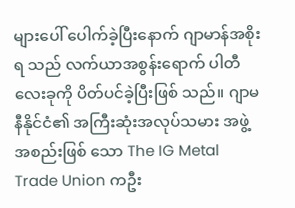များပေါ် ပေါက်ခဲ့ပြီးနောက် ဂျာမာန်အစိုးရ သည် လက်ယာအစွန်းရောက် ပါတီလေးခုကို ပိတ်ပင်ခဲ့ပြီးဖြစ် သည်။ ဂျာမနီနိုင်ငံ၏ အကြီးဆုံးအလုပ်သမား အဖွဲ့အစည်းဖြစ် သော The IG Metal Trade Union ကဦး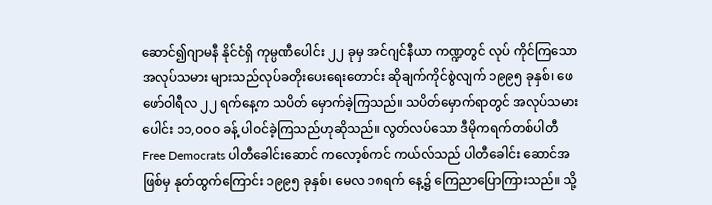ဆောင်၍ဂျာမနီ နိုင်ငံရှိ ကုမ္ပဏီပေါင်း ၂၂ ခုမှ အင်ဂျင်နီယာ ကဏ္ဍတွင် လုပ် ကိုင်ကြသော အလုပ်သမား များသည်လုပ်ခတိုးပေးရေးတောင်း ဆိုချက်ကိုင်စွဲလျက် ၁၉၉၅ ခုနှစ်၊ ဖေဖော်ဝါရီလ ၂၂ ရက်နေ့က သပိတ် မှောက်ခဲ့ကြသည်။ သပိတ်မှောက်ရာတွင် အလုပ်သမား ပေါင်း ၁၁,ဝဝဝ ခန့် ပါဝင်ခဲ့ကြသည်ဟုဆိုသည်။ လွတ်လပ်သော ဒီမိုကရက်တစ်ပါတီ Free Democrats ပါတီခေါင်းဆောင် ကလော့စ်ကင် ကယ်လ်သည် ပါတီခေါင်း ဆောင်အဖြစ်မှ နုတ်ထွက်ကြောင်း ၁၉၉၅ ခုနှစ်၊ မေလ ၁၈ရက် နေ့၌ ကြေညာပြောကြားသည်။ သို့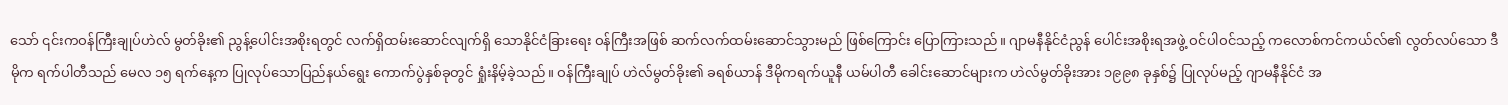သော် ၎င်းကဝန်ကြီးချုပ်ဟဲလ် မွတ်ခိုး၏ ညွန့်ပေါင်းအစိုးရတွင် လက်ရှိထမ်းဆောင်လျက်ရှိ သောနိုင်ငံခြားရေး ဝန်ကြီးအဖြစ် ဆက်လက်ထမ်းဆောင်သွားမည် ဖြစ်ကြောင်း ပြောကြားသည်။ ဂျာမနီနိုင်ငံညွန် ပေါင်းအစိုးရအဖွဲ့ ဝင်ပါဝင်သည့် ကလောစ်ကင်ကယ်လ်၏ လွတ်လပ်သော ဒီမိုက ရက်ပါတီသည် မေလ ၁၅ ရက်နေ့က ပြုလုပ်သောပြည်နယ်ရွေး ကောက်ပွဲနှစ်ခုတွင် ရှုံးနိမ့်ခဲ့သည်။ ဝန်ကြီးချုပ် ဟဲလ်မွတ်ခိုး၏ ခရစ်ယာန် ဒီမိုကရက်ယူနီ ယမ်ပါတီ ခေါင်းဆောင်များက ဟဲလ်မွတ်ခိုးအား ၁၉၉၈ ခုနှစ်၌ ပြုလုပ်မည့် ဂျာမနီနိုင်ငံ အ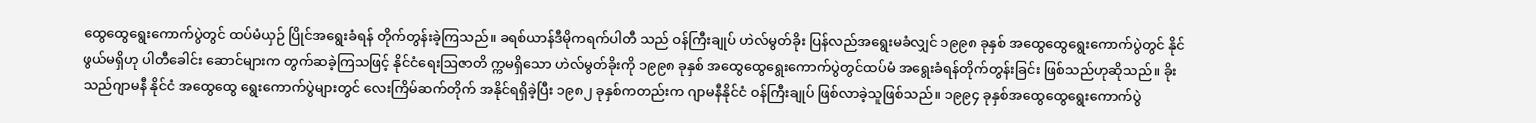ထွေထွေရွေးကောက်ပွဲတွင် ထပ်မံယှဉ် ပြိုင်အရွေးခံရန် တိုက်တွန်းခဲ့ကြသည်။ ခရစ်ယာန်ဒီမိုကရက်ပါတီ သည် ဝန်ကြီးချုပ် ဟဲလ်မွတ်ခိုး ပြန်လည်အရွေးမခံလျှင် ၁၉၉၈ ခုနှစ် အထွေထွေရွေးကောက်ပွဲတွင် နိုင်ဖွယ်မရှိဟု ပါတီခေါင်း ဆောင်များက တွက်ဆခဲ့ကြသဖြင့် နိုင်ငံရေးဩဇာတိ က္ကမရှိသော ဟဲလ်မွတ်ခိုးကို ၁၉၉၈ ခုနှစ် အထွေထွေရွေးကောက်ပွဲတွင်ထပ်မံ အရွေးခံရန်တိုက်တွန်းခြင်း ဖြစ်သည်ဟုဆိုသည်။ ခိုးသည်ဂျာမနီ နိုင်ငံ အထွေထွေ ရွေးကောက်ပွဲများတွင် လေးကြိမ်ဆက်တိုက် အနိုင်ရရှိခဲ့ပြီး ၁၉၈၂ ခုနှစ်ကတည်းက ဂျာမနီနိုင်ငံ ဝန်ကြီးချုပ် ဖြစ်လာခဲ့သူဖြစ်သည်။ ၁၉၉၄ ခုနှစ်အထွေထွေရွေးကောက်ပွဲ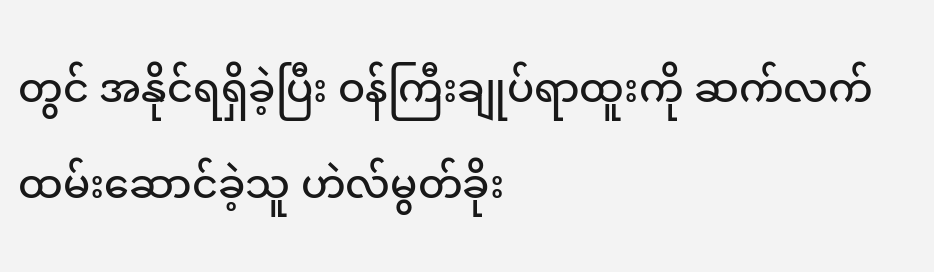တွင် အနိုင်ရရှိခဲ့ပြီး ဝန်ကြီးချုပ်ရာထူးကို ဆက်လက်ထမ်းဆောင်ခဲ့သူ ဟဲလ်မွတ်ခိုး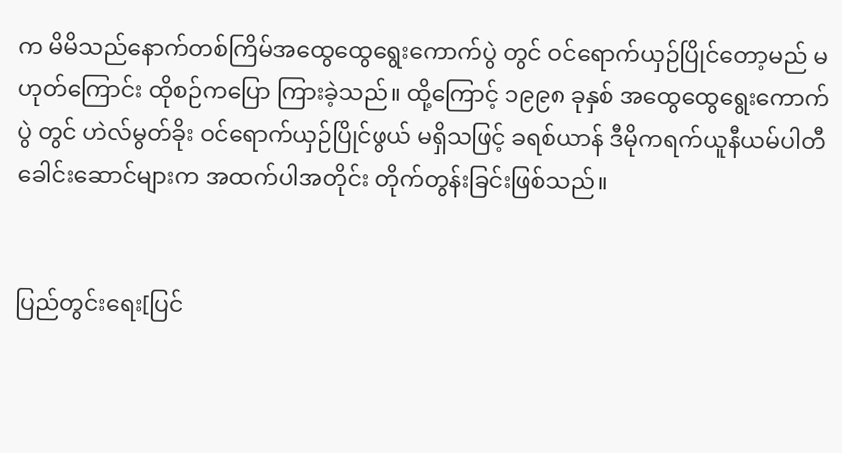က မိမိသည်နောက်တစ်ကြိမ်အထွေထွေရွေးကောက်ပွဲ တွင် ဝင်ရောက်ယှဉ်ပြိုင်တော့မည် မဟုတ်ကြောင်း ထိုစဉ်ကပြော ကြားခဲ့သည်။ ထို့ကြောင့် ၁၉၉၈ ခုနှစ် အထွေထွေရွေးကောက်ပွဲ တွင် ဟဲလ်မွတ်ခိုး ဝင်ရောက်ယှဉ်ပြိုင်ဖွယ် မရှိသဖြင့် ခရစ်ယာန် ဒီမိုကရက်ယူနီယမ်ပါတီ ခေါင်းဆောင်များက အထက်ပါအတိုင်း တိုက်တွန်းခြင်းဖြစ်သည်။


ပြည်တွင်းရေး[ပြင်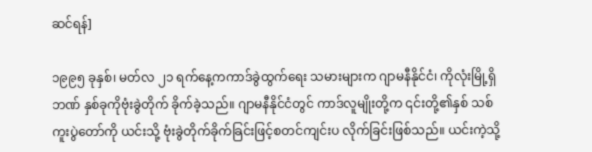ဆင်ရန်]

၁၉၉၅ ခုနှစ်၊ မတ်လ ၂၁ ရက်နေ့ကကာဒ်ခွဲထွက်ရေး သမားများက ဂျာမနီနိုင်ငံ၊ ကိုလုံးမြို့ရှိဘဏ် နှစ်ခုကိုဗုံးခွဲတိုက် ခိုက်ခဲ့သည်။ ဂျာမနီနိုင်ငံတွင် ကာဒ်လူမျိုးတို့က ၎င်းတို့၏နှစ် သစ်ကူးပွဲတော်ကို ယင်းသို့ ဗုံးခွဲတိုက်ခိုက်ခြင်းဖြင့်စတင်ကျင်းပ လိုက်ခြင်းဖြစ်သည်။ ယင်းကဲ့သို့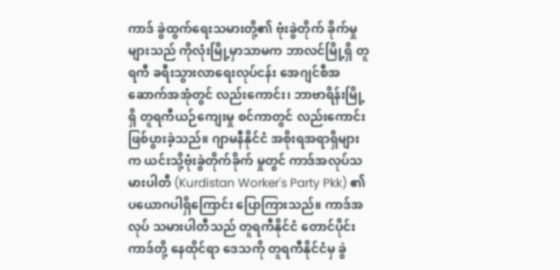ကာဒ် ခွဲထွက်ရေးသမားတို့၏ ဗုံးခွဲတိုက် ခိုက်မှုများသည် ကိုလုံးမြို့မှာသာမက ဘာလင်မြို့ရှိ တူရကီ ခရီးသွားလာရေးလုပ်ငန်း အေဂျင်စီအဆောက်အအုံတွင် လည်းကောင်း၊ ဘာဗာရိန်းမြို့ရှိ တူရကီယဉ်ကျေးမှု စင်ကာတွင် လည်းကောင်း ဖြစ်ပွားခဲ့သည်။ ဂျာမနီနိုင်ငံ အစိုးရအရာရှိများက ယင်းသို့ဗုံးခွဲတိုက်ခိုက် မှုတွင် ကာဒ်အလုပ်သမားပါတီ (Kurdistan Worker's Party Pkk) ၏ ပယောဂပါရှိကြောင်း ပြောကြားသည်။ ကာဒ်အလုပ် သမားပါတီသည် တူရကီနိုင်ငံ တောင်ပိုင်းကာဒ်တို့ နေထိုင်ရာ ဒေသကို တူရကီနိုင်ငံမှ ခွဲ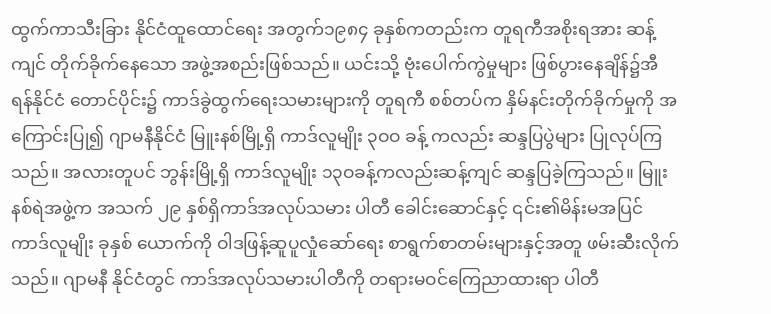ထွက်ကာသီးခြား နိုင်ငံထူထောင်ရေး အတွက်၁၉၈၄ ခုနှစ်ကတည်းက တူရကီအစိုးရအား ဆန့်ကျင် တိုက်ခိုက်နေသော အဖွဲ့အစည်းဖြစ်သည်။ ယင်းသို့ ဗုံးပေါက်ကွဲမှုများ ဖြစ်ပွားနေချိန်၌အီရန်နိုင်ငံ တောင်ပိုင်း၌ ကာဒ်ခွဲထွက်ရေးသမားများကို တူရကီ စစ်တပ်က နှိမ်နင်းတိုက်ခိုက်မှုကို အကြောင်းပြု၍ ဂျာမနီနိုင်ငံ မြူးနစ်မြို့ရှိ ကာဒ်လူမျိုး ၃ဝဝ ခန့် ကလည်း ဆန္ဒပြပွဲများ ပြုလုပ်ကြသည်။ အလားတူပင် ဘွန်းမြို့ရှိ ကာဒ်လူမျိုး ၁၃ဝခန့်ကလည်းဆန့်ကျင် ဆန္ဒပြခဲ့ကြသည်။ မြူးနစ်ရဲအဖွဲ့က အသက် ၂၉ နှစ်ရှိကာဒ်အလုပ်သမား ပါတီ ခေါင်းဆောင်နှင့် ၎င်း၏မိန်းမအပြင် ကာဒ်လူမျိုး ခုနှစ် ယောက်ကို ဝါဒဖြန့်ဆူပူလှုံဆော်ရေး စာရွက်စာတမ်းများနှင့်အတူ ဖမ်းဆီးလိုက်သည်။ ဂျာမနီ နိုင်ငံတွင် ကာဒ်အလုပ်သမားပါတီကို တရားမဝင်ကြေညာထားရာ ပါတီ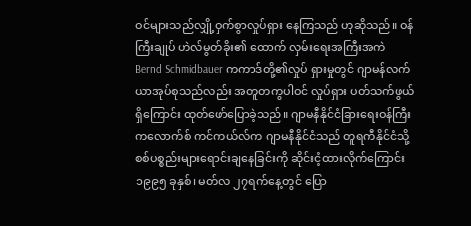ဝင်များသည်လျှို့ဝှက်စွာလှုပ်ရှား နေကြသည် ဟုဆိုသည်။ ဝန်ကြီးချုပ် ဟဲလ်မွတ်ခိုး၏ ထောက် လှမ်းရေးအကြီးအကဲ Bernd Schmidbauer ကကာဒ်တို့၏လှုပ် ရှားမှုတွင် ဂျာမန်လက်ယာအုပ်စုသည်လည်း အတူတကွပါဝင် လှုပ်ရှား ပတ်သက်ဖွယ်ရှိကြောင်း ထုတ်ဖော်ပြောခဲ့သည်။ ဂျာမနီနိုင်ငံခြားရေးဝန်ကြီး ကလောက်စ် ကင်ကယ်လ်က ဂျာမနီနိုင်ငံသည် တူရကီနိုင်ငံသို့စစ်ပစ္စည်းများရောင်းချနေခြင်းကို ဆိုင်းငံ့ထားလိုက်ကြောင်း ၁၉၉၅ ခုနှစ်၊ မတ်လ ၂၇ရက်နေ့တွင် ပြော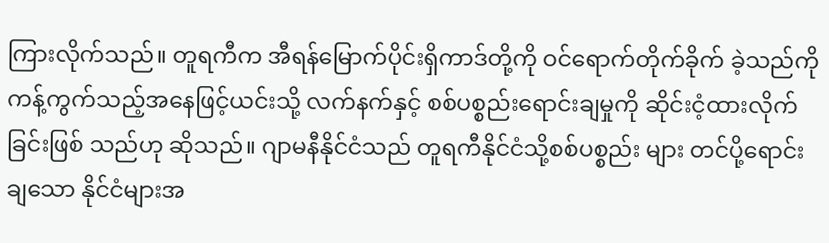ကြားလိုက်သည်။ တူရကီက အီရန်မြောက်ပိုင်းရှိကာဒ်တို့ကို ဝင်ရောက်တိုက်ခိုက် ခဲ့သည်ကို ကန့်ကွက်သည့်အနေဖြင့်ယင်းသို့ လက်နက်နှင့် စစ်ပစ္စည်းရောင်းချမှုကို ဆိုင်းငံ့ထားလိုက်ခြင်းဖြစ် သည်ဟု ဆိုသည်။ ဂျာမနီနိုင်ငံသည် တူရကီနိုင်ငံသို့စစ်ပစ္စည်း များ တင်ပို့ရောင်းချသော နိုင်ငံများအ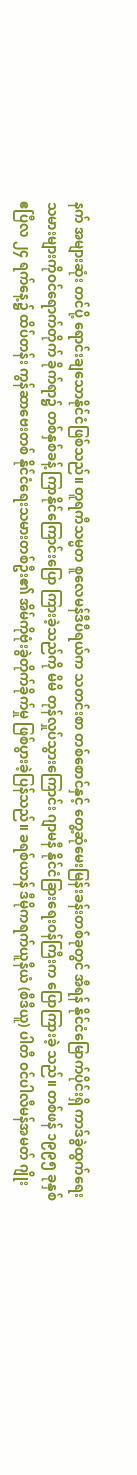နက် အများဆုံး တင်ပို့ ရောင်းချသောနိုင်ငံဖြစ်သည်။ တူရကီသမ္မတ စူလေမန်ဒီပီရယ်က သတင်းစာ တစ်စောင်နှင့် တွေ့ဆုံမေးမြန်းခန်းတစ်ခုတွင် အီရန် နိုင်ငံမြောက်ပိုင်းရှိ ကာဒ်ခွဲထွက်ရေး သမားများကိုဝင်ရောက်တိုက် ခိုက်ရာ၌ တစ်နှစ်ခန့် ကြာနိုင်ကြောင်းပြော ကြားခဲ့သည်ကို မိမိ တုန်လှုပ်သွားကြောင်း ဂျာမနီ နိုင်ငံခြားရေးဝန်ကြီးက ပြောကြားခဲ့ သည်။ တစ်ဖန် ၁၉၉၅ ခုနှစ် ဧပြီလ ၂၄ ရက်နေ့၌ ထိပ်တန်း ကွန်ဆာဗေးတစ် နိုင်ငံရေးသမားတစ်ဦး၏ အိမ်ကိုဗုံးခွဲတိုက်ခိုက်မှု ဖြစ်ပွားခဲ့ပြန်သည်။ ခရစ်ယာန် ဒီမိုကရက်ယူနီယံ (စီဒီယူ) ပါတီ ဝင်ပါလီမန်အမတ် ဂျိုး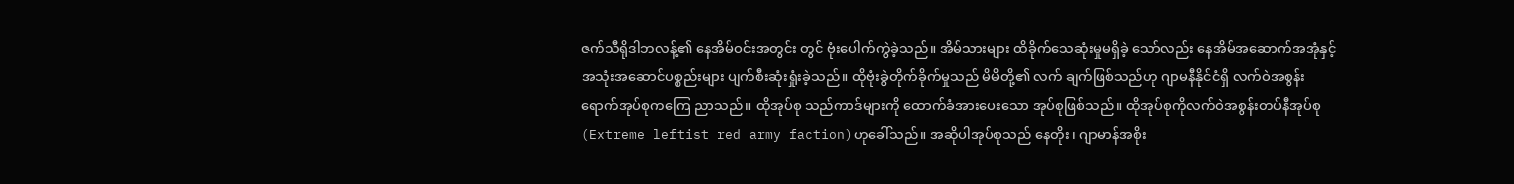ဇက်သီရိုဒါဘလန့်၏ နေအိမ်ဝင်းအတွင်း တွင် ဗုံးပေါက်ကွဲခဲ့သည်။ အိမ်သားများ ထိခိုက်သေဆုံးမှုမရှိခဲ့ သော်လည်း နေအိမ်အဆောက်အအုံနှင့်အသုံးအဆောင်ပစ္စည်းများ ပျက်စီးဆုံးရှုံးခဲ့သည်။ ထိုဗုံးခွဲတိုက်ခိုက်မှုသည် မိမိတို့၏ လက် ချက်ဖြစ်သည်ဟု ဂျာမနီနိုင်ငံရှိ လက်ဝဲအစွန်းရောက်အုပ်စုကကြေ ညာသည်။ ထိုအုပ်စု သည်ကာဒ်များကို ထောက်ခံအားပေးသော အုပ်စုဖြစ်သည်။ ထိုအုပ်စုကိုလက်ဝဲအစွန်းတပ်နီအုပ်စု(Extreme leftist red army faction)ဟုခေါ်သည်။ အဆိုပါအုပ်စုသည် နေတိုး၊ ဂျာမာန်အစိုး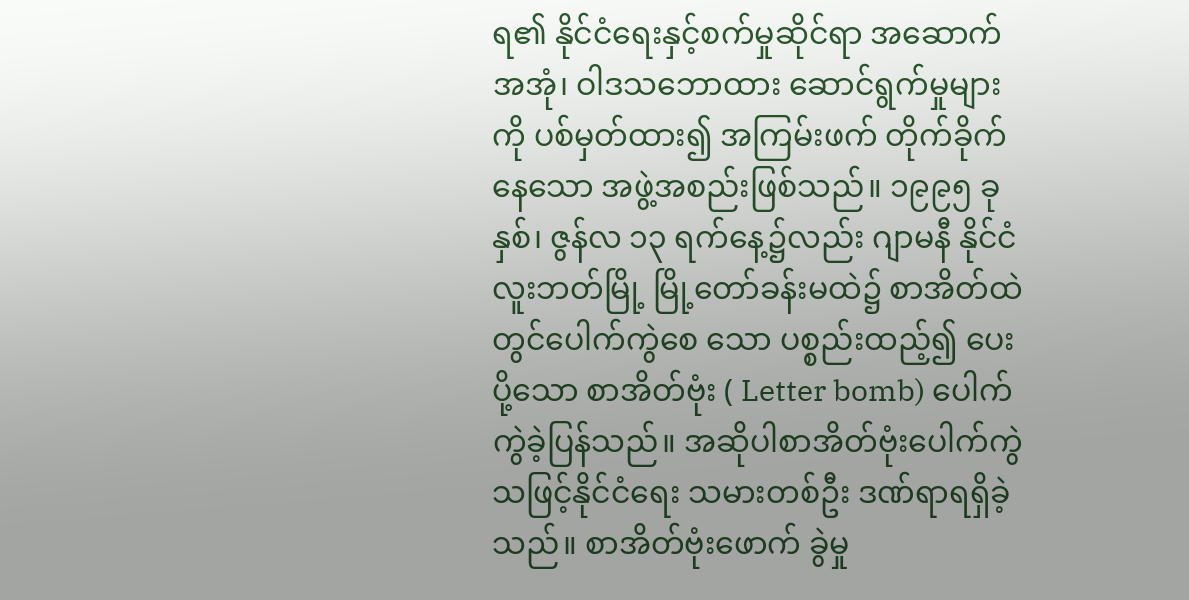ရ၏ နိုင်ငံရေးနှင့်စက်မှုဆိုင်ရာ အဆောက် အအုံ၊ ဝါဒသဘောထား ဆောင်ရွက်မှုများကို ပစ်မှတ်ထား၍ အကြမ်းဖက် တိုက်ခိုက်နေသော အဖွဲ့အစည်းဖြစ်သည်။ ၁၉၉၅ ခုနှစ်၊ ဇွန်လ ၁၃ ရက်နေ့၌လည်း ဂျာမနီ နိုင်ငံလူးဘတ်မြို့ မြို့တော်ခန်းမထဲ၌ စာအိတ်ထဲတွင်ပေါက်ကွဲစေ သော ပစ္စည်းထည့်၍ ပေးပို့သော စာအိတ်ဗုံး ( Letter bomb) ပေါက်ကွဲခဲ့ပြန်သည်။ အဆိုပါစာအိတ်ဗုံးပေါက်ကွဲသဖြင့်နိုင်ငံရေး သမားတစ်ဦး ဒဏ်ရာရရှိခဲ့သည်။ စာအိတ်ဗုံးဖောက် ခွဲမှု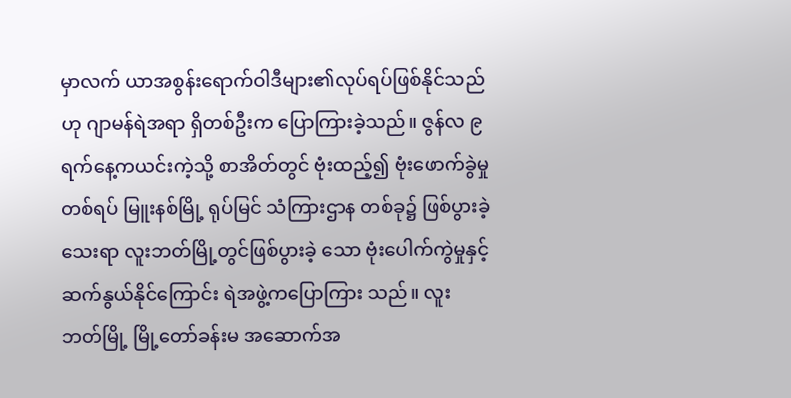မှာလက် ယာအစွန်းရောက်ဝါဒီများ၏လုပ်ရပ်ဖြစ်နိုင်သည်ဟု ဂျာမန်ရဲအရာ ရှိတစ်ဦးက ပြောကြားခဲ့သည်။ ဇွန်လ ၉ ရက်နေ့ကယင်းကဲ့သို့ စာအိတ်တွင် ဗုံးထည့်၍ ဗုံးဖောက်ခွဲမှုတစ်ရပ် မြူးနစ်မြို့ ရုပ်မြင် သံကြားဌာန တစ်ခု၌ ဖြစ်ပွားခဲ့သေးရာ လူးဘတ်မြို့တွင်ဖြစ်ပွားခဲ့ သော ဗုံးပေါက်ကွဲမှုနှင့် ဆက်နွယ်နိုင်ကြောင်း ရဲအဖွဲ့ကပြောကြား သည်။ လူးဘတ်မြို့ မြို့တော်ခန်းမ အဆောက်အ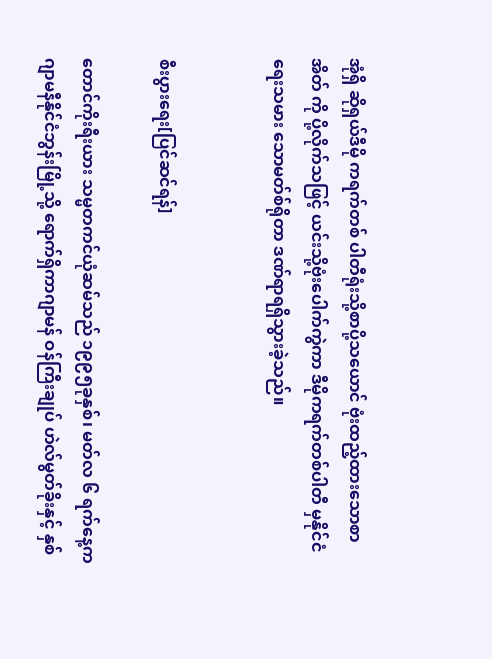အုံရှိ ဆိုရှယ်ဒီမို ကရက်တစ် ပါတီရုံးသို့စာပို့သယောင် ဗုံးထည့်ထားသောစာအိတ် ကို ပို့လိုက်သဖြင့် ယင်းသို့ဗုံးပေါက်ကွဲကာ ဒီမိုကရက်တစ်ပါတီ မှနိုင်ငံရေးသမား သောမတ်စ်ရိုတာ ဒဏ်ရာရရှိသွားခဲ့သည်။


စီးပွားရေး[ပြင်ဆင်ရန်]

တောင်ကိုးရီးယား သမ္မတကင်ယုံဆမ်သည် ၁၉၉၅ခုနှစ်၊ မတ်လ ၆ ရက်နေ့က ဂျာမနီနိုင်ငံဘွန်းမြို့သို့ ရောက်ရှိကာဂျာမန် ဝန်ကြီးချုပ် ဟဲလ်မွတ်ခိုးနှင့် နှစ်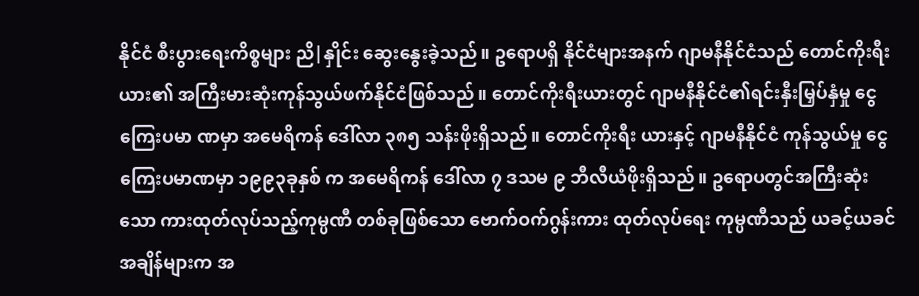နိုင်ငံ စီးပွားရေးကိစ္စများ ညိ|နှိုင်း ဆွေးနွေးခဲ့သည်။ ဥရောပရှိ နိုင်ငံများအနက် ဂျာမနီနိုင်ငံသည် တောင်ကိုးရီးယား၏ အကြီးမားဆုံးကုန်သွယ်ဖက်နိုင်ငံဖြစ်သည်။ တောင်ကိုးရီးယားတွင် ဂျာမနီနိုင်ငံ၏ရင်းနှီးမြှပ်နှံမှု ငွေကြေးပမာ ဏမှာ အမေရိကန် ဒေါ်လာ ၃၈၅ သန်းဖိုးရှိသည်။ တောင်ကိုးရီး ယားနှင့် ဂျာမနီနိုင်ငံ ကုန်သွယ်မှု ငွေကြေးပမာဏမှာ ၁၉၉၃ခုနှစ် က အမေရိကန် ဒေါ်လာ ၇ ဒသမ ၉ ဘီလီယံဖိုးရှိသည်။ ဥရောပတွင်အကြီးဆုံးသော ကားထုတ်လုပ်သည့်ကုမ္ပဏီ တစ်ခုဖြစ်သော ဗောက်ဝက်ဂွန်းကား ထုတ်လုပ်ရေး ကုမ္ပဏီသည် ယခင့်ယခင် အချိန်များက အ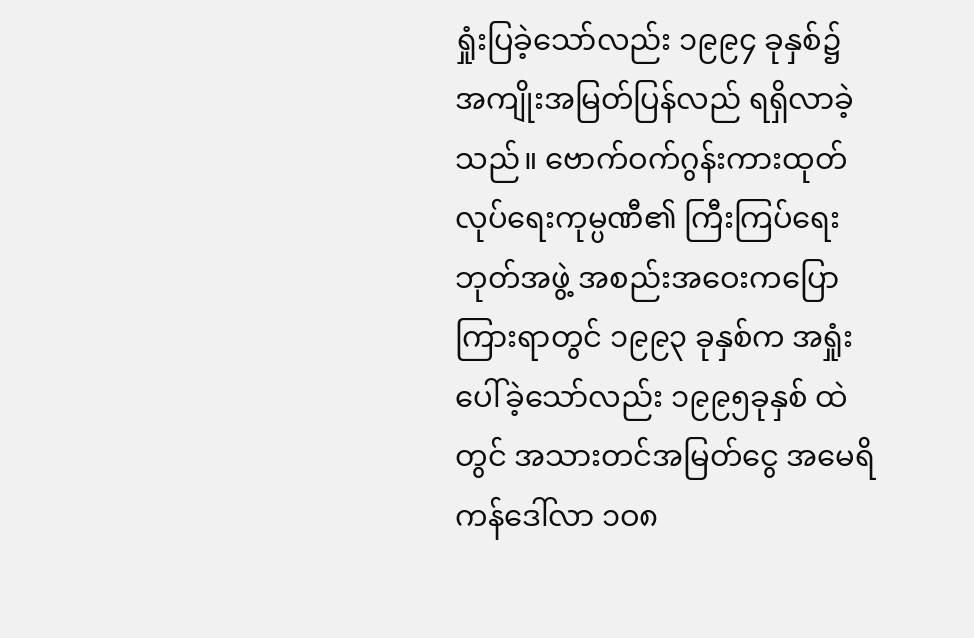ရှုံးပြခဲ့သော်လည်း ၁၉၉၄ ခုနှစ်၌ အကျိုးအမြတ်ပြန်လည် ရရှိလာခဲ့သည်။ ဗောက်ဝက်ဂွန်းကားထုတ် လုပ်ရေးကုမ္ပဏီ၏ ကြီးကြပ်ရေးဘုတ်အဖွဲ့ အစည်းအဝေးကပြော ကြားရာတွင် ၁၉၉၃ ခုနှစ်က အရှုံးပေါ်ခဲ့သော်လည်း ၁၉၉၅ခုနှစ် ထဲတွင် အသားတင်အမြတ်ငွေ အမေရိကန်ဒေါ်လာ ၁ဝ၈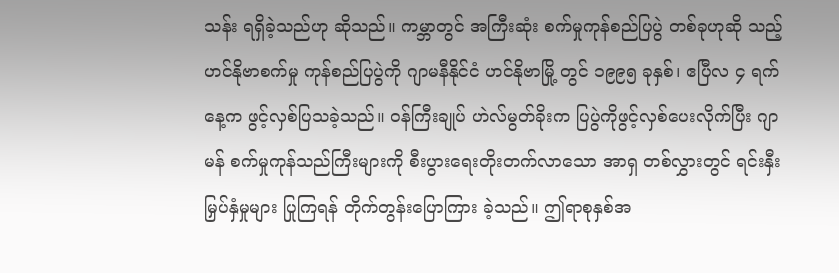သန်း ရရှိခဲ့သည်ဟု ဆိုသည်။ ကမ္ဘာတွင် အကြီးဆုံး စက်မှုကုန်စည်ပြပွဲ တစ်ခုဟုဆို သည့် ဟင်နိုဗာစက်မှု ကုန်စည်ပြပွဲကို ဂျာမနီနိုင်ငံ ဟင်နိုဗာမြို့ တွင် ၁၉၉၅ ခုနှစ်၊ ဧပြီလ ၄ ရက်နေ့က ဖွင့်လှစ်ပြသခဲ့သည်။ ဝန်ကြီးချုပ် ဟဲလ်မွတ်ခိုးက ပြပွဲကိုဖွင့်လှစ်ပေးလိုက်ပြီး ဂျာမန် စက်မှုကုန်သည်ကြီးများကို စီးပွားရေးတိုးတက်လာသော အာရှ တစ်လွှားတွင် ရင်းနှီးမြှပ်နှံမှုများ ပြုကြရန် တိုက်တွန်းပြောကြား ခဲ့သည်။ ဤရာစုနှစ်အ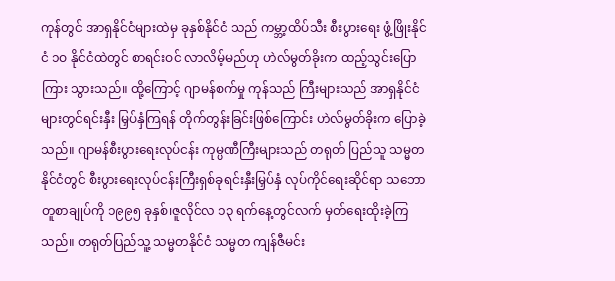ကုန်တွင် အာရှနိုင်ငံများထဲမှ ခုနှစ်နိုင်ငံ သည် ကမ္ဘာ့ထိပ်သီး စီးပွားရေး ဖွံ့ဖြိုးနိုင်ငံ ၁ဝ နိုင်ငံထဲတွင် စာရင်းဝင် လာလိမ့်မည်ဟု ဟဲလ်မွတ်ခိုးက ထည့်သွင်းပြောကြား သွားသည်။ ထို့ကြောင့် ဂျာမန်စက်မှု ကုန်သည် ကြီးများသည် အာရှနိုင်ငံများတွင်ရင်းနှီး မြှပ်နှံကြရန် တိုက်တွန်းခြင်းဖြစ်ကြောင်း ဟဲလ်မွတ်ခိုးက ပြောခဲ့သည်။ ဂျာမန်စီးပွားရေးလုပ်ငန်း ကုမ္ပဏီကြီးများသည် တရုတ် ပြည်သူ သမ္မတနိုင်ငံတွင် စီးပွားရေးလုပ်ငန်းကြီးရှစ်ခုရင်းနှီးမြှပ်နှံ လုပ်ကိုင်ရေးဆိုင်ရာ သဘောတူစာချုပ်ကို ၁၉၉၅ ခုနှစ်၊ဇူလိုင်လ ၁၃ ရက်နေ့တွင်လက် မှတ်ရေးထိုးခဲ့ကြသည်။ တရုတ်ပြည်သူ့ သမ္မတနိုင်ငံ သမ္မတ ကျန်ဇီမင်း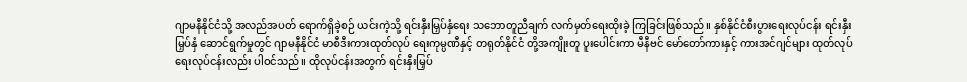ဂျာမနီနိုင်ငံသို့ အလည်အပတ် ရောက်ရှိခဲ့စဉ် ယင်းကဲ့သို့ ရင်းနှီးမြှပ်နှံရေး သဘောတူညီချက် လက်မှတ်ရေးထိုးခဲ့ ကြခြင်းဖြစ်သည်။ နှစ်နိုင်ငံစီးပွားရေးလုပ်ငန်း ရင်းနှီးမြှပ်နှံ ဆောင်ရွက်မှုတွင် ဂျာမနီနိုင်ငံ မာစီဒီးကားထုတ်လုပ် ရေးကုမ္ပဏီနှင့် တရုတ်နိုင်ငံ တို့အကျိုးတူ ပူးပေါင်းကာ မီနီဗင် မော်တော်ကားနှင့် ကားအင်ဂျင်များ ထုတ်လုပ်ရေးလုပ်ငန်းလည်း ပါဝင်သည်။ ထိုလုပ်ငန်းအတွက် ရင်းနှီးမြှပ်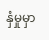နှံမှုမှာ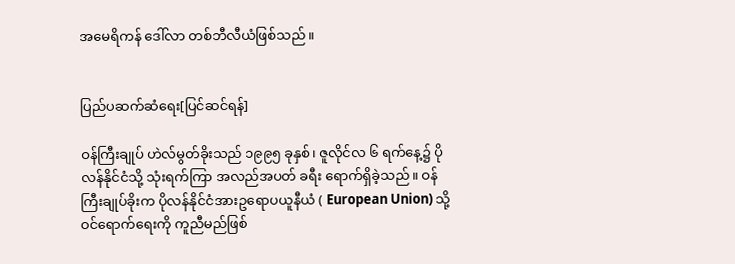အမေရိကန် ဒေါ်လာ တစ်ဘီလီယံဖြစ်သည်။


ပြည်ပဆက်ဆံရေး[ပြင်ဆင်ရန်]

ဝန်ကြီးချုပ် ဟဲလ်မွတ်ခိုးသည် ၁၉၉၅ ခုနှစ်၊ ဇူလိုင်လ ၆ ရက်နေ့၌ ပိုလန်နိုင်ငံသို့ သုံးရက်ကြာ အလည်အပတ် ခရီး ရောက်ရှိခဲ့သည်။ ဝန်ကြီးချုပ်ခိုးက ပိုလန်နိုင်ငံအားဥရောပယူနီယံ ( European Union) သို့ဝင်ရောက်ရေးကို ကူညီမည်ဖြစ်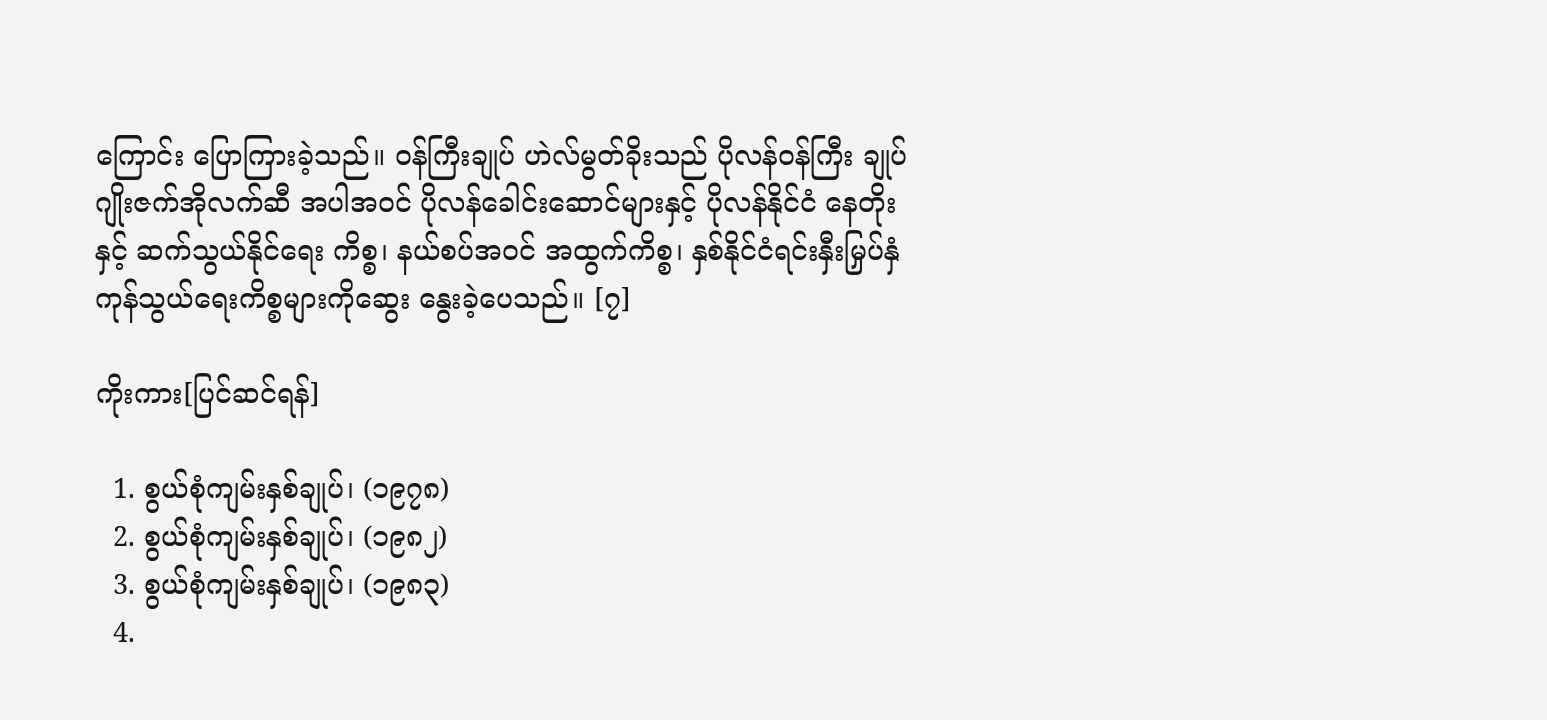ကြောင်း ပြောကြားခဲ့သည်။ ဝန်ကြီးချုပ် ဟဲလ်မွတ်ခိုးသည် ပိုလန်ဝန်ကြီး ချုပ် ဂျိုးဇက်အိုလက်ဆီ အပါအဝင် ပိုလန်ခေါင်းဆောင်များနှင့် ပိုလန်နိုင်ငံ နေတိုးနှင့် ဆက်သွယ်နိုင်ရေး ကိစ္စ၊ နယ်စပ်အဝင် အထွက်ကိစ္စ၊ နှစ်နိုင်ငံရင်းနှီးမြှပ်နှံ ကုန်သွယ်ရေးကိစ္စများကိုဆွေး နွေးခဲ့ပေသည်။ [၇]

ကိုးကား[ပြင်ဆင်ရန်]

  1. စွယ်စုံကျမ်းနှစ်ချုပ်၊ (၁၉၇၈)
  2. စွယ်စုံကျမ်းနှစ်ချုပ်၊ (၁၉၈၂)
  3. စွယ်စုံကျမ်းနှစ်ချုပ်၊ (၁၉၈၃)
  4.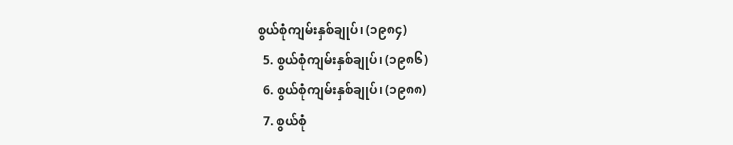စွယ်စုံကျမ်းနှစ်ချုပ်၊ (၁၉၈၄)
  5. စွယ်စုံကျမ်းနှစ်ချုပ်၊ (၁၉၈၆)
  6. စွယ်စုံကျမ်းနှစ်ချုပ်၊ (၁၉၈၈)
  7. စွယ်စုံ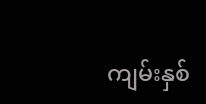ကျမ်းနှစ်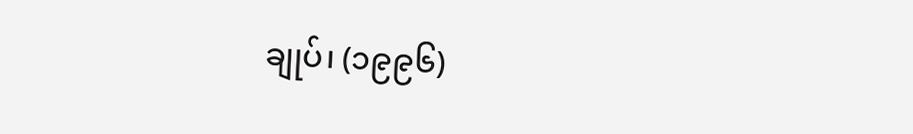ချုပ်၊ (၁၉၉၆)